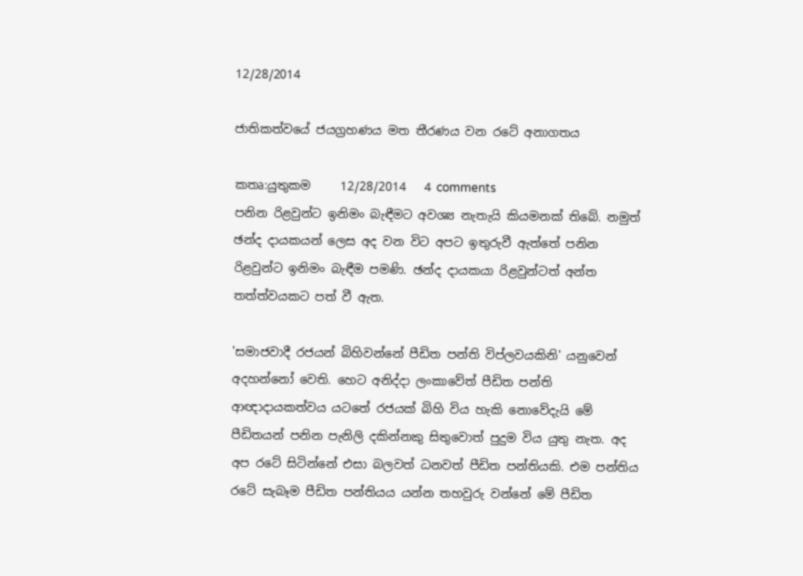12/28/2014

ජාතිකත්වයේ ජයග්‍රහණය මත තීරණය වන රටේ අනාගතය

කතෘ:යුතුකම     12/28/2014   4 comments
පනින රිළවුන්ට ඉනිමං බැඳීමට අවශ්‍ය නැතැයි කියමනක් තිබේ. නමුත් ඡන්ද දායකයන් ලෙස අද වන විට අපට ඉතුරුවී ඇත්තේ පනින රිළවුන්ට ඉනිමං බැඳීම පමණි. ඡන්ද දායකයා රිළවුන්ටත් අන්ත තත්ත්වයකට පත් වී ඇත.

'සමාජවාදී රජයන් බිහිවන්නේ පීඩිත පන්ති විප්ලවයකිනි' යනුවෙන් අදහන්නෝ වෙති. හෙට අනිද්දා ලංකාවේත් පීඩිත පන්ති ආඥාදායකත්වය යටතේ රජයක් බිහි විය හැකි නොවේදැයි මේ පීඩිතයන් පනින පැනිලි දකින්නකු සිතුවොත් පුදුම විය යුතු නැත. අද අප රටේ සිටින්නේ එසා බලවත් ධනවත් පීඩිත පන්තියකි. එම පන්තිය රටේ සැබෑම පීඩිත පන්තියය යන්න තහවුරු වන්නේ මේ පීඩිත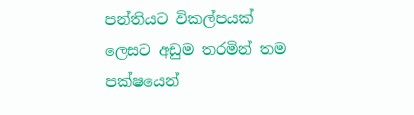පන්තියට විකල්පයක් ලෙසට අඩුම තරමින් තම පක්ෂයෙන්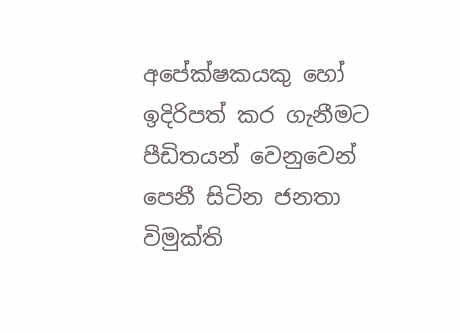අපේක්ෂකයකු හෝ ඉදිරිපත් කර ගැනීමට පීඩිතයන් වෙනුවෙන් පෙනී සිටින ජනතා විමුක්ති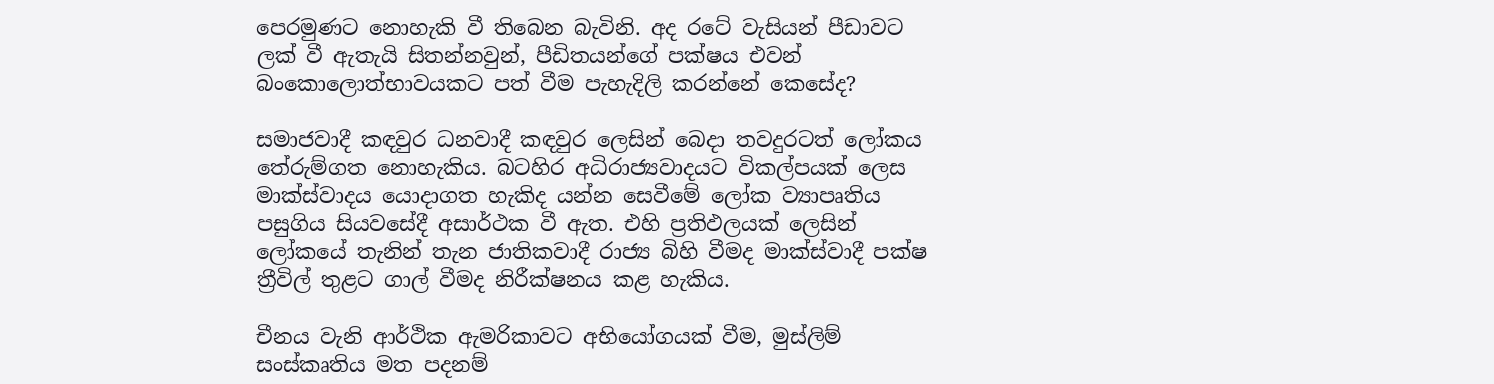පෙරමුණට නොහැකි වී තිබෙන බැවිනි. අද රටේ වැසියන් පීඩාවට ලක් වී ඇතැයි සිතන්නවුන්, පීඩිතයන්ගේ පක්ෂය එවන් බංකොලොත්භාවයකට පත් වීම පැහැදිලි කරන්නේ කෙසේද?

සමාජවාදී කඳවුර ධනවාදී කඳවුර ලෙසින් බෙදා තවදුරටත් ලෝකය තේරුම්ගත නොහැකිය. බටහිර අධිරාජ්‍යවාදයට විකල්පයක් ලෙස මාක්ස්වාදය යොදාගත හැකිද යන්න සෙවීමේ ලෝක ව්‍යාපෘතිය පසුගිය සියවසේදී අසාර්ථක වී ඇත. එහි ප්‍රතිඵලයක් ලෙසින් ලෝකයේ තැනින් තැන ජාතිකවාදී රාජ්‍ය බිහි වීමද මාක්ස්වාදී පක්ෂ ත්‍රීවිල් තුළට ගාල් වීමද නිරීක්ෂනය කළ හැකිය.

චීනය වැනි ආර්ථික ඇමරිකාවට අභියෝගයක් වීම, මුස්ලිම් සංස්කෘතිය මත පදනම්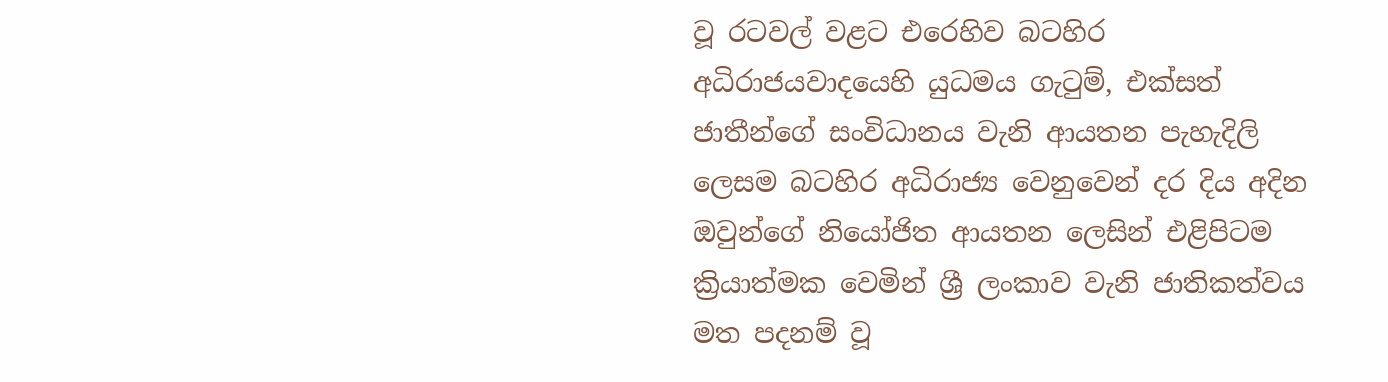වූ රටවල් වළට එරෙහිව බටහිර අධිරාජ‍යවාදයෙහි යුධමය ගැටුම්, එක්සත් ජාතීන්ගේ සංවිධානය වැනි ආයතන පැහැදිලි ලෙසම බටහිර අධිරාජ්‍ය වෙනුවෙන් දර දිය අදින ඔවුන්ගේ නියෝජිත ආයතන ලෙසින් එළිපිටම ක්‍රියාත්මක වෙමින් ශ්‍රී ලංකාව වැනි ජාතිකත්වය මත පදනම් වූ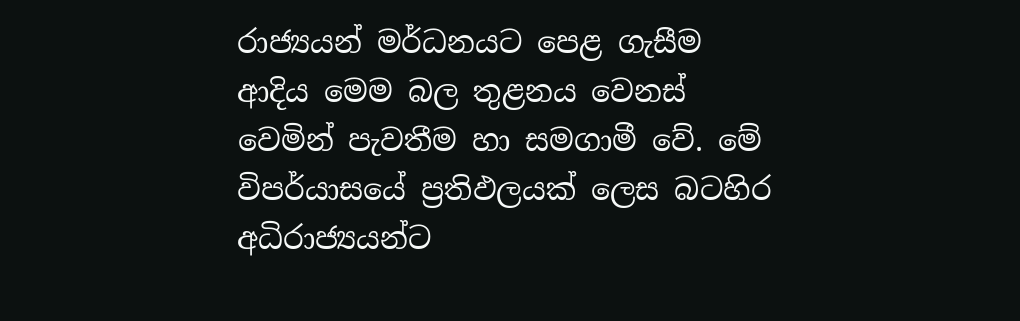රාජ්‍යයන් මර්ධනයට පෙළ ගැසීම ආදිය මෙම බල තුළනය වෙනස් වෙමින් පැවතීම හා සමගාමී වේ. මේ විපර්යාසයේ ප්‍රතිඵලයක් ලෙස බටහිර අධිරාජ්‍යයන්ට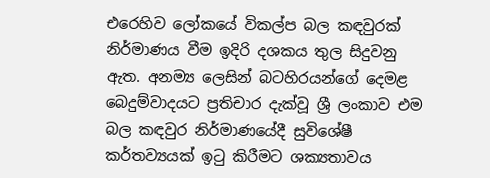එරෙහිව ලෝකයේ විකල්ප බල කඳවුරක් නිර්මාණය වීම ඉදිරි දශකය තුල සිදුවනු ඇත. අනම්‍ය ලෙසින් බටහිරයන්ගේ දෙමළ බෙදුම්වාදයට ප්‍රතිචාර දැක්වූ ශ්‍රී ලංකාව එම බල කඳවුර නිර්මාණයේදී සුවිශේෂී කර්තව්‍යයක් ඉටු කිරීමට ශක්‍යතාවය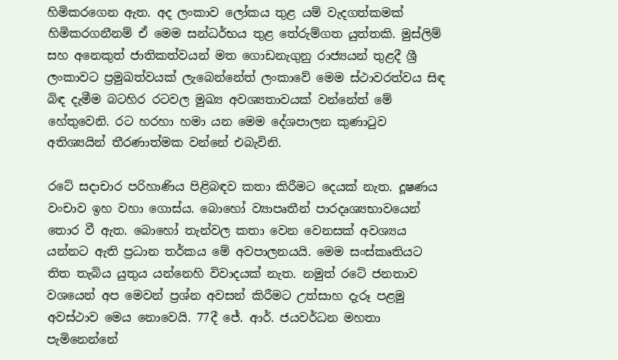හිමිකරගෙන ඇත. අද ලංකාව ලෝකය තුළ යම් වැදගත්කමක් හිමිකරගනීනම් ඒ මෙම සන්ධර්භය තුළ තේරුම්ගත යුත්තකි. මුස්ලිම් සහ අනෙකුත් ජාතිකත්වයන් මත ගොඩනැගුනු රාජ්‍යයන් තුළදී ශ්‍රී ලංකාවට ප්‍රමුඛත්වයක් ලැබෙන්නේත් ලංකාවේ මෙම ස්ථාවරත්වය සිඳ බිඳ දැමීම බටහිර රටවල මුඛ්‍ය අවශ්‍යතාවයක් වන්නේත් මේ හේතුවෙනි. රට හරහා හමා යන මෙම දේශපාලන කුණාටුව අතිශ්‍යයින් තීරණාත්මක වන්නේ එබැවිනි.

රටේ සදාචාර පරිහාණිය පිළිබඳව කතා කිරීමට දෙයක් නැත. දූෂණය වංචාව ඉහ වහා ගොස්ය. බොහෝ ව්‍යාපෘතීන් පාරදෘශ්‍යභාවයෙන් තොර වී ඇත. බොහෝ තැන්වල කතා වෙන වෙනසක් අවශ්‍යය යන්නට ඇති ප්‍රධාන තර්කය මේ අවපාලනයයි. මෙම සංස්කෘතියට තිත තැබිය යුතුය යන්නෙහි විවාදයක් නැත. නමුත් රටේ ජනතාව වශයෙන් අප මෙවන් ප්‍රශ්න අවසන් කිරීමට උත්සාහ දැරූ පළමු අවස්ථාව මෙය නොවෙයි. 77දී ජේ. ආර්. ජයවර්ධන මහතා පැමිනෙන්නේ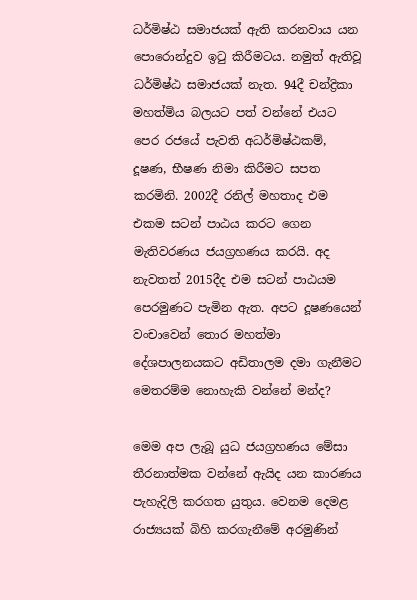ධර්මිෂ්ඨ සමාජයක් ඇති කරනවාය යන පොරොන්දුව ඉටු කිරීමටය. නමුත් ඇතිවූ ධර්මිෂ්ඨ සමාජයක් නැත. 94දී චන්ද්‍රිකා මහත්මිය බලයට පත් වන්නේ එයට පෙර රජයේ පැවති අධර්මිෂ්ඨකම්, දූෂණ, භීෂණ නිමා කිරීමට සපත කරමිනි. 2002දී රනිල් මහතාද එම එකම සටන් පාඨය කරට ගෙන මැතිවරණය ජයග්‍රහණය කරයි. අද නැවතත් 2015දීද එම සටන් පාඨයම පෙරමුණට පැමින ඇත. අපට දූෂණයෙන් වංචාවෙන් තොර මහත්මා දේශපාලනයකට අඩිතාලම දමා ගැනීමට මෙතරම්ම නොහැකි වන්නේ මන්ද?

මෙම අප ලැබූ යුධ ජයග්‍රහණය මේසා තීරනාත්මක වන්නේ ඇයිද යන කාරණය පැහැදිලි කරගත යුතුය. වෙනම දෙමළ රාජ්‍යයක් බිහි කරගැනීමේ අරමුණින්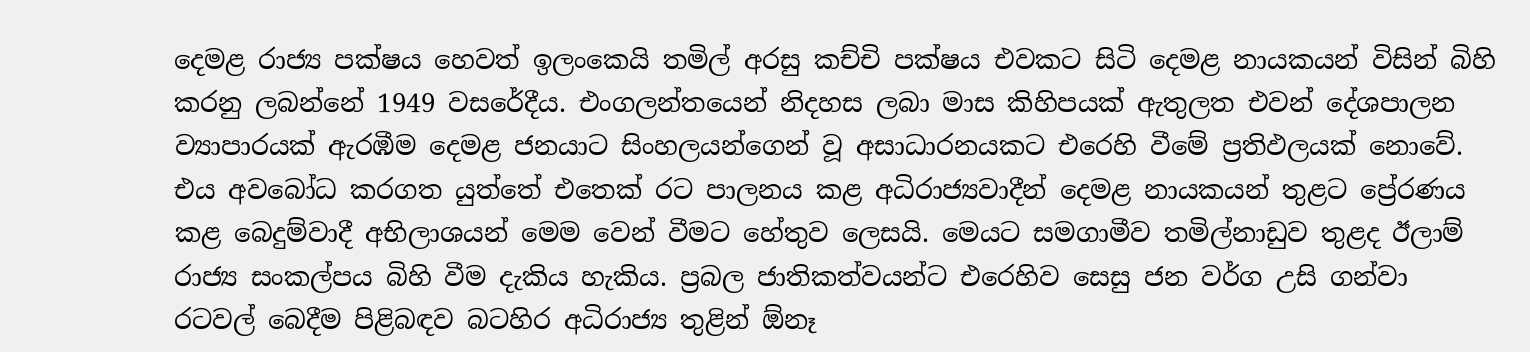දෙමළ රාජ්‍ය පක්ෂය හෙවත් ඉලංකෙයි තමිල් අරසු කච්චි පක්ෂය එවකට සිටි දෙමළ නායකයන් විසින් බිහි කරනු ලබන්නේ 1949 වසරේදීය. එංගලන්තයෙන් නිදහස ලබා මාස කිහිපයක් ඇතුලත එවන් දේශපාලන ව්‍යාපාරයක් ඇරඹීම දෙමළ ජනයාට සිංහලයන්ගෙන් වූ අසාධාරනයකට එරෙහි වීමේ ප්‍රතිඵලයක් නොවේ. එය අවබෝධ කරගත යුත්තේ එතෙක් රට පාලනය කළ අධිරාජ්‍යවාදීන් දෙමළ නායකයන් තුළට ප්‍රේරණය කළ බෙදුම්වාදී අභිලාශයන් මෙම වෙන් වීමට හේතුව ලෙසයි. මෙයට සමගාමීව තමිල්නාඩුව තුළද ඊලාම් රාජ්‍ය සංකල්පය බිහි වීම දැකිය හැකිය. ප්‍රබල ජාතිකත්වයන්ට එරෙහිව සෙසු ජන වර්ග උසි ගන්වා රටවල් බෙදීම පිළිබඳව බටහිර අධිරාජ්‍ය තුළින් ඕනෑ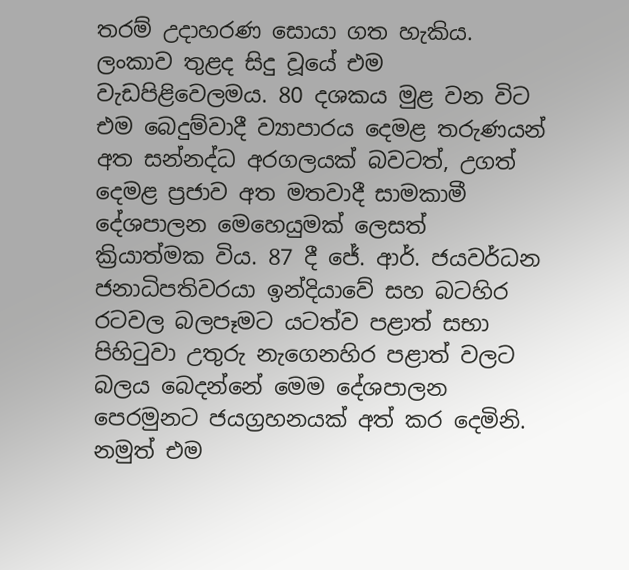තරම් උදාහරණ සොයා ගත හැකිය. ලංකාව තුළද සිදු වූයේ එම වැඩපිළිවෙලමය. 80 දශකය මුළ වන විට එම බෙදුම්වාදී ව්‍යාපාරය දෙමළ තරුණයන් අත සන්නද්ධ අරගලයක් බවටත්, උගත් දෙමළ ප්‍රජාව අත මතවාදී සාමකාමී දේශපාලන මෙහෙයුමක් ලෙසත් ක්‍රියාත්මක විය. 87 දී ජේ. ආර්. ජයවර්ධන ජනාධිපතිවරයා ඉන්දියාවේ සහ බටහිර රටවල බලපෑමට යටත්ව පළාත් සභා පිහිටුවා උතුරු නැගෙනහිර පළාත් වලට බලය බෙදන්නේ මෙම දේශපාලන පෙරමුනට ජයග්‍රහනයක් අත් කර දෙමිනි. නමුත් එම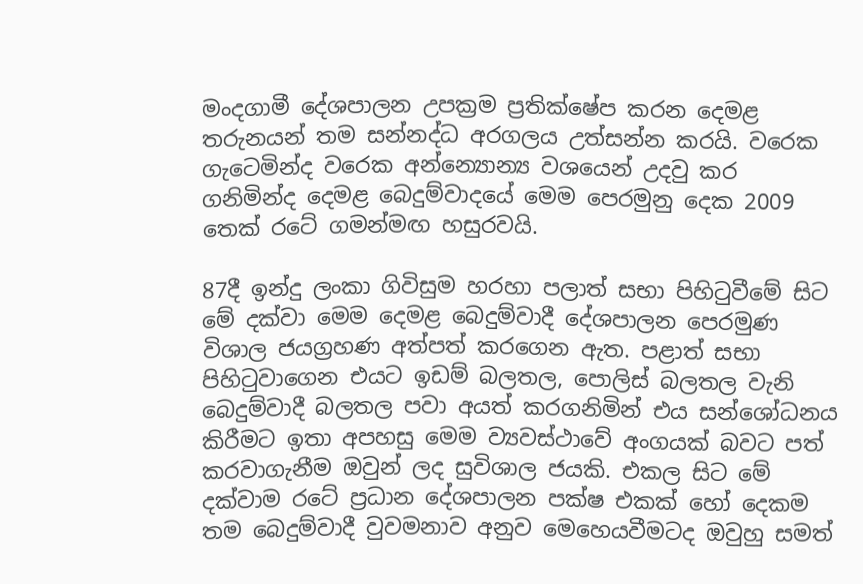මංදගාමී දේශපාලන උපක්‍රම ප්‍රතික්ෂේප කරන දෙමළ තරුනයන් තම සන්නද්ධ අරගලය උත්සන්න කරයි. වරෙක ගැටෙමින්ද වරෙක අන්න්‍යොන්‍ය වශයෙන් උදවු කර ගනිමින්ද දෙමළ බෙදුම්වාදයේ මෙම පෙරමුනු දෙක 2009 තෙක් රටේ ගමන්මඟ හසුරවයි.

87දී ඉන්දු ලංකා ගිවිසුම හරහා පලාත් සභා පිහිටුවීමේ සිට මේ දක්වා මෙම දෙමළ බෙදුම්වාදී දේශපාලන පෙරමුණ විශාල ජයග්‍රහණ අත්පත් කරගෙන ඇත. පළාත් සභා පිහිටුවාගෙන එයට ඉඩම් බලතල, පොලිස් බලතල වැනි බෙදුම්වාදී බලතල පවා අයත් කරගනිමින් එය සන්ශෝධනය කිරීමට ඉතා අපහසු මෙම ව්‍යවස්ථාවේ අංගයක් බවට පත් කරවාගැනීම ඔවුන් ලද සුවිශාල ජයකි. එකල සිට මේ දක්වාම රටේ ප්‍රධාන දේශපාලන පක්ෂ එකක් හෝ දෙකම තම බෙදුම්වාදී වුවමනාව අනුව මෙහෙයවීමටද ඔවුහු සමත්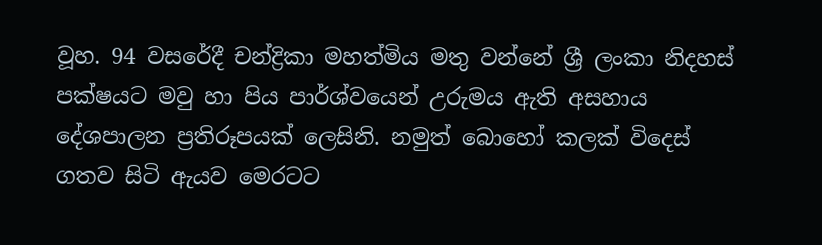වූහ. 94 වසරේදී චන්ද්‍රිකා මහත්මිය මතු වන්නේ ශ්‍රී ලංකා නිදහස් පක්ෂයට මවු හා පිය පාර්ශ්වයෙන් උරුමය ඇති අසහාය දේශපාලන ප්‍රතිරූපයක් ලෙසිනි. නමුත් බොහෝ කලක් විදෙස් ගතව සිටි ඇයව මෙරටට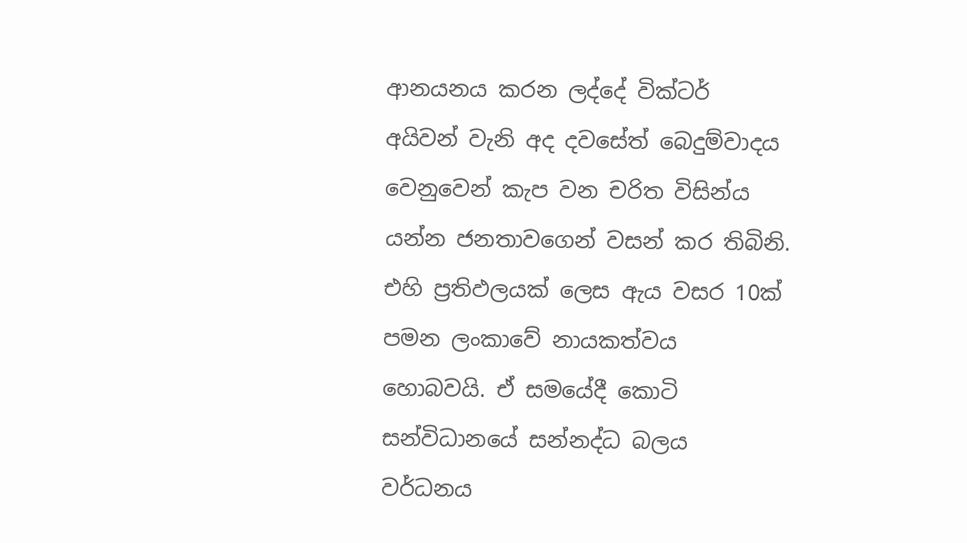ආනයනය කරන ලද්දේ වික්ටර් අයිවන් වැනි අද දවසේත් බෙදුම්වාදය වෙනුවෙන් කැප වන චරිත විසින්ය යන්න ජනතාවගෙන් වසන් කර තිබිනි. එහි ප්‍රතිඵලයක් ලෙස ඇය වසර 10ක් පමන ලංකාවේ නායකත්වය හොබවයි. ඒ සමයේදී කොටි සන්විධානයේ සන්නද්ධ බලය වර්ධනය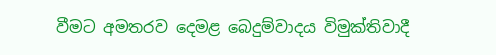වීමට අමතරව දෙමළ බෙදුම්වාදය විමුක්තිවාදී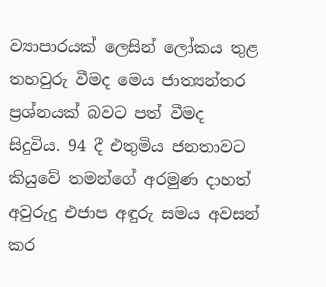ව්‍යාපාරයක් ලෙසින් ලෝකය තුළ තහවුරු වීමද මෙය ජාත්‍යන්තර ප්‍රශ්නයක් බවට පත් වීමද සිදුවිය. 94 දී එතුමිය ජනතාවට කියුවේ තමන්ගේ අරමුණ දාහත් අවුරුදු එජාප අඳුරු සමය අවසන් කර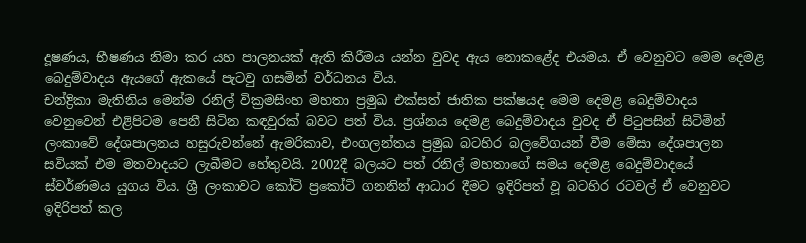දූෂණය, භීෂණය නිමා කර යහ පාලනයක් ඇති කිරීමය යන්න වුවද ඇය නොකළේද එයමය. ඒ වෙනුවට මෙම දෙමළ බෙදුම්වාදය ඇයගේ ඇකයේ පැටවු ගසමින් වර්ධනය විය.
චන්ද්‍රිකා මැතිනිය මෙන්ම රනිල් වික්‍රමසිංහ මහතා ප්‍රමුඛ එක්සත් ජාතික පක්ෂයද මෙම දෙමළ බෙදුම්වාදය වෙනුවෙන් එළිපිටම පෙනී සිටින කඳවුරක් බවට පත් විය. ප්‍රශ්නය දෙමළ බෙදුම්වාදය වුවද ඒ පිටුපසින් සිටිමින් ලංකාවේ දේශපාලනය හසුරුවන්නේ ඇමරිකාව, එංගලන්තය ප්‍රමුඛ බටහිර බලවේගයන් වීම මේසා දේශපාලන සවියක් එම මතවාදයට ලැබීමට හේතුවයි. 2002දී බලයට පත් රනිල් මහතාගේ සමය දෙමළ බෙදුම්වාදයේ ස්වර්ණමය යුගය විය. ශ්‍රී ලංකාවට කෝටි ප්‍රකෝටි ගනනින් ආධාර දීමට ඉදිරිපත් වූ බටහිර රටවල් ඒ වෙනුවට ඉදිරිපත් කල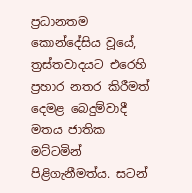ප්‍රධානතම කොන්දේසිය වූයේ, ත්‍රස්තවාදයට එරෙහි ප්‍රහාර නතර කිරීමත් දෙමළ බෙදුම්වාදී මතය ජාතික මට්ටමින් පිළිගැනීමත්ය. සටන්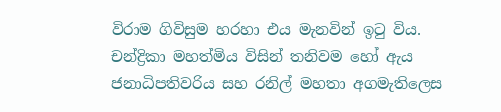විරාම ගිවිසුම හරහා එය මැනවින් ඉටු විය. චන්ද්‍රිකා මහත්මිය විසින් තනිවම හෝ ඇය ජනාධිපතිවරිය සහ රනිල් මහතා අගමැතිලෙස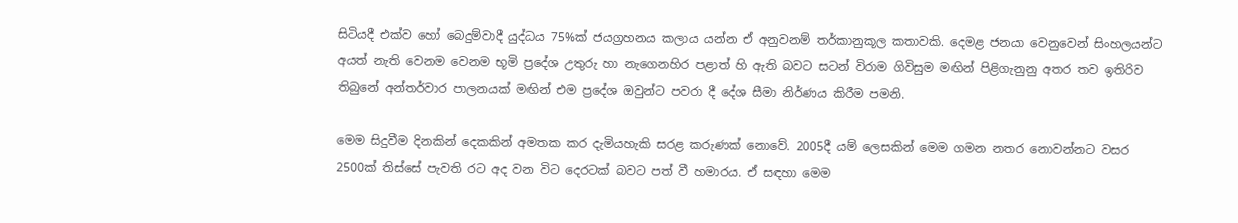සිටියදී එක්ව හෝ බෙදුම්වාදී යුද්ධය 75%ක් ජයග්‍රහනය කලාය යන්න ඒ අනුවනම් තර්කානුකූල කතාවකි. දෙමළ ජනයා වෙනුවෙන් සිංහලයන්ට අයත් නැති වෙනම වෙනම භූමි ප්‍රදේශ උතුරු හා නැගෙනහිර පළාත් හි ඇති බවට සටන් විරාම ගිවිසුම මඟින් පිළිගැනුනු අතර තව ඉතිරිව තිබුනේ අන්තර්වාර පාලනයක් මඟින් එම ප්‍රදේශ ඔවුන්ට පවරා දී දේශ සීමා නිර්ණය කිරීම පමනි.

මෙම සිදුවීම දිනකින් දෙකකින් අමතක කර දැමියහැකි සරළ කරුණක් නොවේ. 2005දී යම් ලෙසකින් මෙම ගමන නතර නොවන්නට වසර 2500ක් තිස්සේ පැවති රට අද වන විට දෙරටක් බවට පත් වී හමාරය. ඒ සඳහා මෙම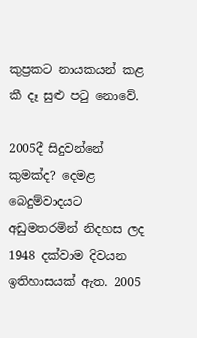කුප්‍රකට නායකයන් කළ කී දෑ සුළු පටු නොවේ.

2005දී සිදුවන්නේ කුමක්ද? දෙමළ බෙදුම්වාදයට අඩුමතරමින් නිදහස ලද 1948 දක්වාම දිවයන ඉතිහාසයක් ඇත. 2005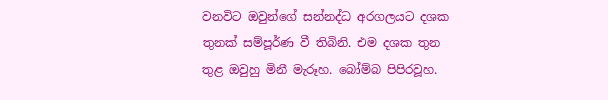වනවිට ඔවුන්ගේ සන්නද්ධ අරගලයට දශක තුනක් සම්පූර්ණ වී තිබිනි. එම දශක තුන තුළ ඔවුහු මිනී මැරූහ. බෝම්බ පිපිරවූහ.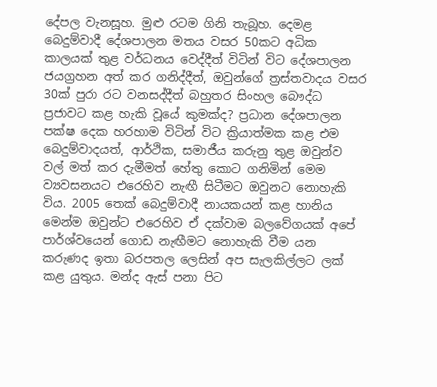දේපල වැනසූහ. මුළු රටම ගිනි තැබූහ. දෙමළ බෙදුම්වාදී දේශපාලන මතය වසර 50කට අධික කාලයක් තුළ වර්ධනය වෙද්දීත් විටින් විට දේශපාලන ජයග්‍රහන අත් කර ගනිද්දීත්, ඔවුන්ගේ ත්‍රස්තවාදය වසර 30ක් පුරා රට වනසද්දීත් බහුතර සිංහල බෞද්ධ ප්‍රජාවට කළ හැකි වූයේ කුමක්ද? ප්‍රධාන දේශපාලන පක්ෂ දෙක හරහාම විටින් විට ක්‍රියාත්මක කළ එම බෙදුම්වාදයත්, ආර්ථික, සමාජීය කරුනු තුළ ඔවුන්ව වල් මත් කර දැමීමත් හේතු කොට ගනිමින් මෙම ව්‍යවසනයට එරෙහිව නැඟී සිටීමට ඔවුනට නොහැකි විය. 2005 තෙක් බෙදුම්වාදී නායකයන් කළ හානිය මෙන්ම ඔවුන්ට එරෙහිව ඒ දක්වාම බලවේගයක් අපේ පාර්ශ්වයෙන් ගොඩ නැඟීමට නොහැකි වීම යන කරුණද ඉතා බරපතල ලෙසින් අප සැලකිල්ලට ලක් කළ යුතුය. මන්ද ඇස් පනා පිට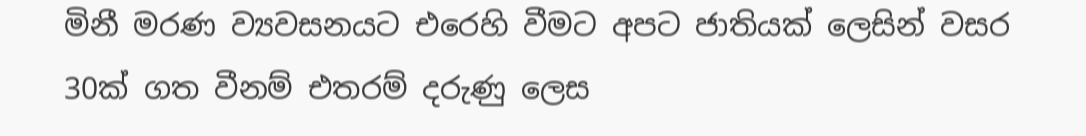මිනී මරණ ව්‍යවසනයට එරෙහි වීමට අපට ජාතියක් ලෙසින් වසර 30ක් ගත වීනම් එතරම් දරුණු ලෙස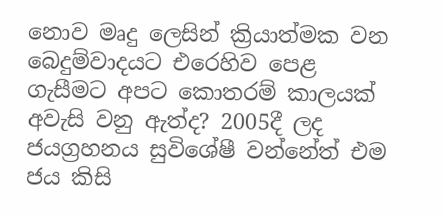නොව මෘදු ලෙසින් ක්‍රියාත්මක වන බෙදුම්වාදයට එරෙහිව පෙළ ගැසීමට අපට කොතරම් කාලයක් අවැසි වනු ඇත්ද? 2005දී ලද ජයග්‍රහනය සුවිශේෂී වන්නේත් එම ජය කිසි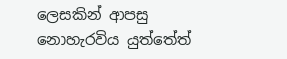ලෙසකින් ආපසු නොහැරවිය යුත්තේත්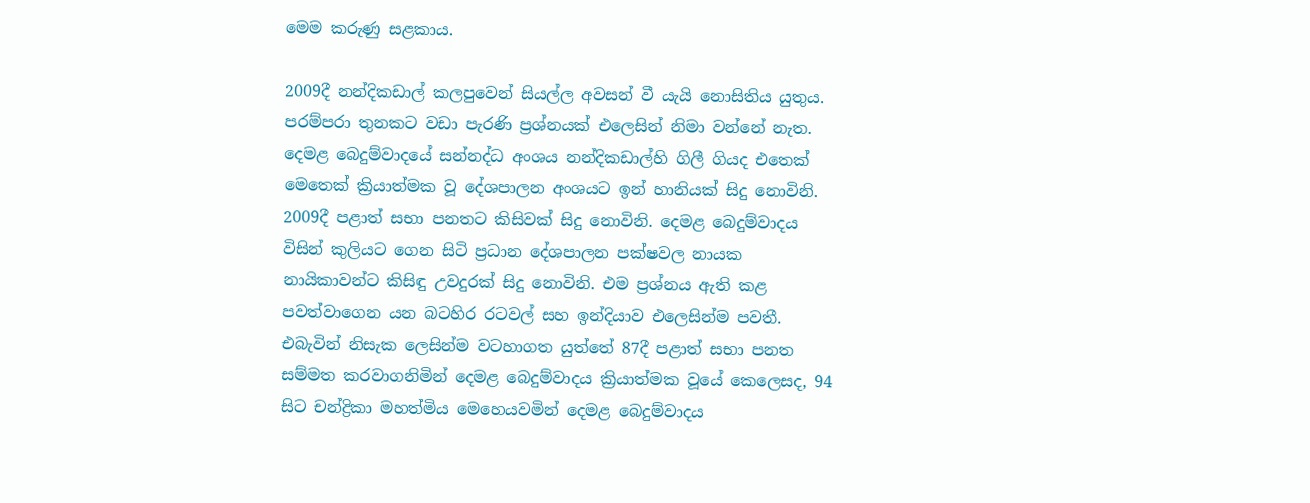මෙම කරුණු සළකාය.

2009දී නන්දිකඩාල් කලපුවෙන් සියල්ල අවසන් වී යැයි නොසිතිය යුතුය. පරම්පරා තුනකට වඩා පැරණි ප්‍රශ්නයක් එලෙසින් නිමා වන්නේ නැත. දෙමළ බෙදුම්වාදයේ සන්නද්ධ අංශය නන්දිකඩාල්හි ගිලී ගියද එතෙක් මෙතෙක් ක්‍රියාත්මක වූ දේශපාලන අංශයට ඉන් හානියක් සිදු නොවිනි. 2009දී පළාත් සභා පනතට කිසිවක් සිදු නොවිනි. දෙමළ බෙදුම්වාදය විසින් කුලියට ගෙන සිටි ප්‍රධාන දේශපාලන පක්ෂවල නායක නායිකාවන්ට කිසිඳු උවදුරක් සිදු නොවිනි. එම ප්‍රශ්නය ඇති කළ පවත්වාගෙන යන බටහිර රටවල් සහ ඉන්දියාව එලෙසින්ම පවතී. එබැවින් නිසැක ලෙසින්ම වටහාගත යුත්තේ 87දී පළාත් සභා පනත සම්මත කරවාගනිමින් දෙමළ බෙදුම්වාදය ක්‍රියාත්මක වූයේ කෙලෙසද, 94 සිට චන්ද්‍රිකා මහත්මිය මෙහෙයවමින් දෙමළ බෙදුම්වාදය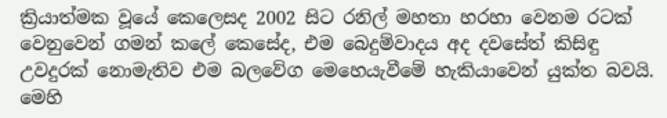ක්‍රියාත්මක වූයේ කෙලෙසද 2002 සිට රනිල් මහතා හරහා වෙනම රටක් වෙනුවෙන් ගමන් කලේ කෙසේද, එම බෙදුම්වාදය අද දවසේත් කිසිඳු උවදුරක් නොමැතිව එම බලවේග මෙහෙයැවීමේ හැකියාවෙන් යුක්ත බවයි. මෙහි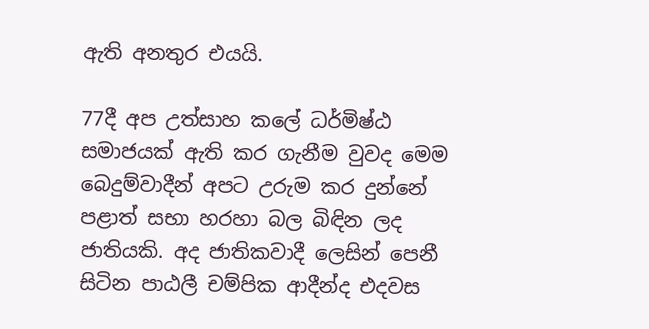ඇති අනතුර එයයි.

77දී අප උත්සාහ කලේ ධර්මිෂ්ඨ සමාජයක් ඇති කර ගැනීම වුවද මෙම බෙදුම්වාදීන් අපට උරුම කර දුන්නේ පළාත් සභා හරහා බල බිඳින ලද ජාතියකි. අද ජාතිකවාදී ලෙසින් පෙනී සිටින පාඨලී චම්පික ආදීන්ද එදවස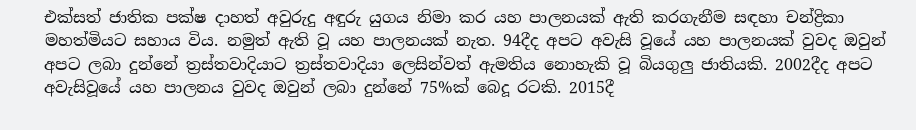එක්සත් ජාතික පක්ෂ දාහත් අවුරුදු අඳුරු යුගය නිමා කර යහ පාලනයක් ඇති කරගැනීම සඳහා චන්ද්‍රිකා මහත්මියට සහාය විය. නමුත් ඇති වූ යහ පාලනයක් නැත. 94දීද අපට අවැසි වූයේ යහ පාලනයක් වුවද ඔවුන් අපට ලබා දුන්නේ ත්‍රස්තවාදියාට ත්‍රස්තවාදියා ලෙසින්වත් ඇමතිය නොහැකි වූ බියගුලු ජාතියකි. 2002දීද අපට අවැසිවූයේ යහ පාලනය වුවද ඔවුන් ලබා දුන්නේ 75%ක් බෙදූ රටකි. 2015දී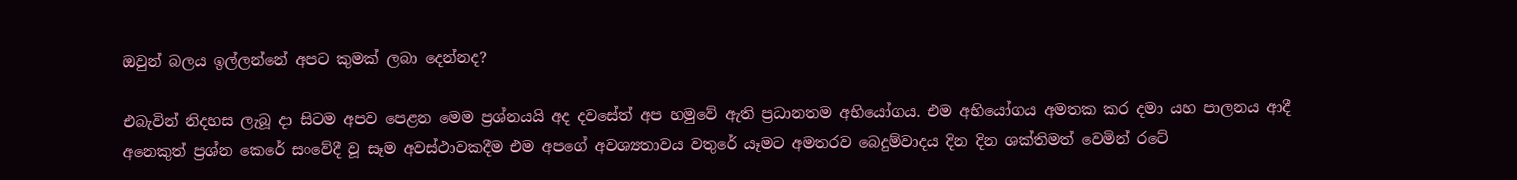ඔවුන් බලය ඉල්ලන්නේ අපට කුමක් ලබා දෙන්නද?

එබැවින් නිදහස ලැබූ දා සිටම අපව පෙළන මෙම ප්‍රශ්නයයි අද දවසේත් අප හමුවේ ඇති ප්‍රධානතම අභියෝගය. එම අභියෝගය අමතක කර දමා යහ පාලනය ආදී අනෙකුත් ප්‍රශ්න කෙරේ සංවේදී වූ සෑම අවස්ථාවකදීම එම අපගේ අවශ්‍යතාවය වතුරේ යෑමට අමතරව බෙදුම්වාදය දින දින ශක්තිමත් වෙමින් රටේ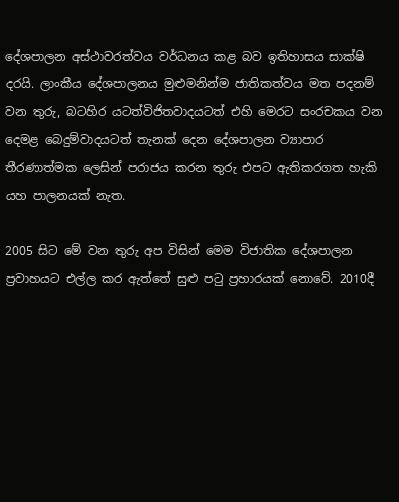දේශපාලන අස්ථාවරත්වය වර්ධනය කළ බව ඉතිහාසය සාක්ෂි දරයි. ලාංකීය දේශපාලනය මුළුමනින්ම ජාතිකත්වය මත පදනම් වන තුරු, බටහිර යටත්විජිතවාදයටත් එහි මෙරට සංරචකය වන දෙමළ බෙදුම්වාදයටත් තැනක් දෙන දේශපාලන ව්‍යාපාර තීරණාත්මක ලෙසින් පරාජය කරන තුරු එපට ඇතිකරගත හැකි යහ පාලනයක් නැත.

2005 සිට මේ වන තුරු අප විසින් මෙම විජාතික දේශපාලන ප්‍රවාහයට එල්ල කර ඇත්තේ සුළු පටු ප්‍රහාරයක් නොවේ. 2010දී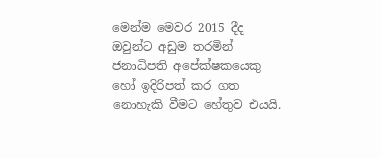මෙන්ම මෙවර 2015 දීද ඔවුන්ට අඩුම තරමින් ජනාධිපති අපේක්ෂකයෙකු හෝ ඉදිරිපත් කර ගත නොහැකි වීමට හේතුව එයයි.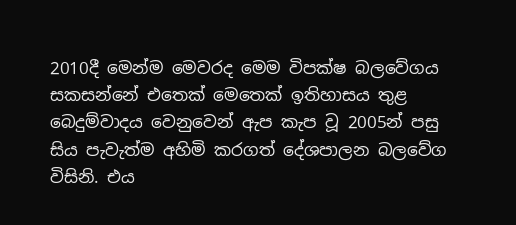2010දී මෙන්ම මෙවරද මෙම විපක්ෂ බලවේගය සකසන්නේ එතෙක් මෙතෙක් ඉතිහාසය තුළ බෙදුම්වාදය වෙනුවෙන් ඇප කැප වූ 2005න් පසු සිය පැවැත්ම අහිමි කරගත් දේශපාලන බලවේග විසිනි. එය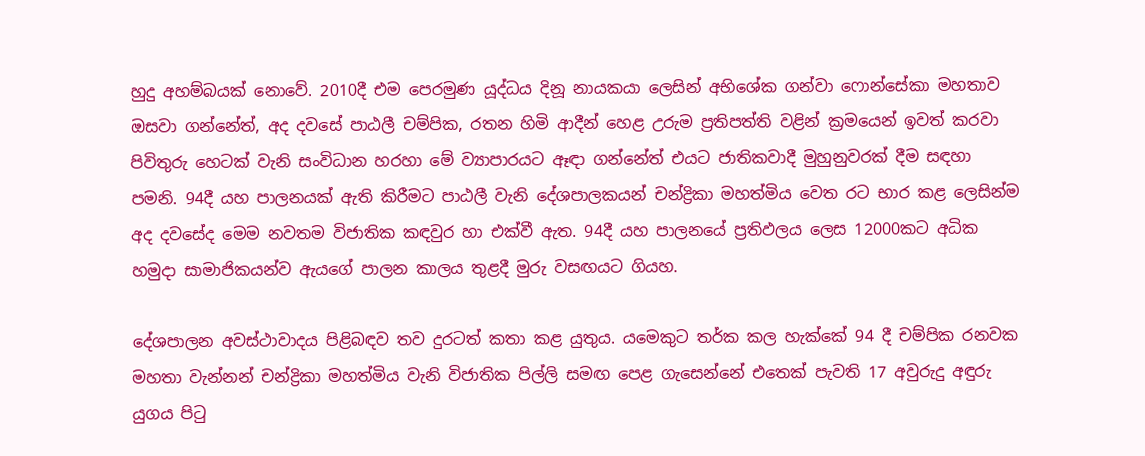හුදු අහම්බයක් නොවේ. 2010දී එම පෙරමුණ යූද්ධය දිනූ නායකයා ලෙසින් අභිශේක ගන්වා ෆොන්සේකා මහතාව ඔසවා ගන්නේත්, අද දවසේ පාඨලී චම්පික, රතන හිමි ආදීන් හෙළ උරුම ප්‍රතිපත්ති වළින් ක්‍රමයෙන් ඉවත් කරවා පිවිතුරු හෙටක් වැනි සංවිධාන හරහා මේ ව්‍යාපාරයට ඈඳා ගන්නේත් එයට ජාතිකවාදී මුහුනුවරක් දීම සඳහා පමනි. 94දී යහ පාලනයක් ඇති කිරීමට පාඨලී වැනි දේශපාලකයන් චන්ද්‍රිකා මහත්මිය වෙත රට භාර කළ ලෙසින්ම අද දවසේද මෙම නවතම විජාතික කඳවුර හා එක්වී ඇත. 94දී යහ පාලනයේ ප්‍රතිඵලය ලෙස 12000කට අධික හමුදා සාමාජිකයන්ව ඇයගේ පාලන කාලය තුළදී මුරු වසඟයට ගියහ.

දේශපාලන අවස්ථාවාදය පිළිබඳව තව දුරටත් කතා කළ යුතුය. යමෙකුට තර්ක කල හැක්කේ 94 දී චම්පික රනවක මහතා වැන්නන් චන්ද්‍රිකා මහත්මිය වැනි විජාතික පිල්ලි සමඟ පෙළ ගැසෙන්නේ එතෙක් පැවති 17 අවුරුදු අඳුරු යුගය පිටු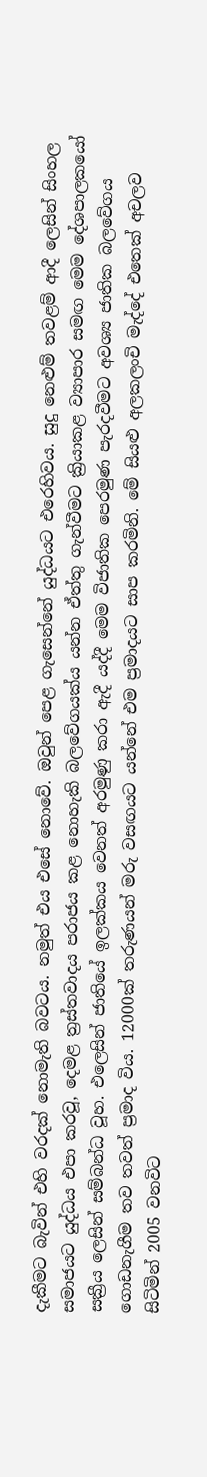දැකීමට බැවින් එහි වරදක් නොමැති බවටය. නමුත් එය එසේ නොවේ. ඔවුන් පෙළ ගැසෙන්නේ යුද්ධයට එරෙහිවය. සුදු නෙළුම් තවළම් ආදී ලෙසින් සිංහල සමාජයට යුද්ධය එපා කරවූ, දෙමළ ත්‍රස්තවාදය පරාජය කළ නොහැකි බලවේගයක්ය යන්න ඒත්තු ගැන්වීමට ක්‍රියාකළ ව්‍යාපාර සමඟ මෙම දේශපාලකයෝ සක්‍රීය ලෙසින් සම්බන්ධ වූහ. එලෙසින් ජාතියේ ඉලක්කය වෙනත් අරමුණු කරා ඇදී යද්දී මෙම විජාතික පෙරමුණ පැරදවීමට අවශ්‍ය ජාතික බලවේගය ගොඩනැගීම තව තවත් ප්‍රමාද විය. 12000ක් තරුණයන් මරු වසඟයට යන්නේ එම ප්‍රමාදයට සාප කරමිනි. මේ සියළු අලකලංචි මැද්දේ එතෙක් අචලව සිටිමින් 2005 වනවිට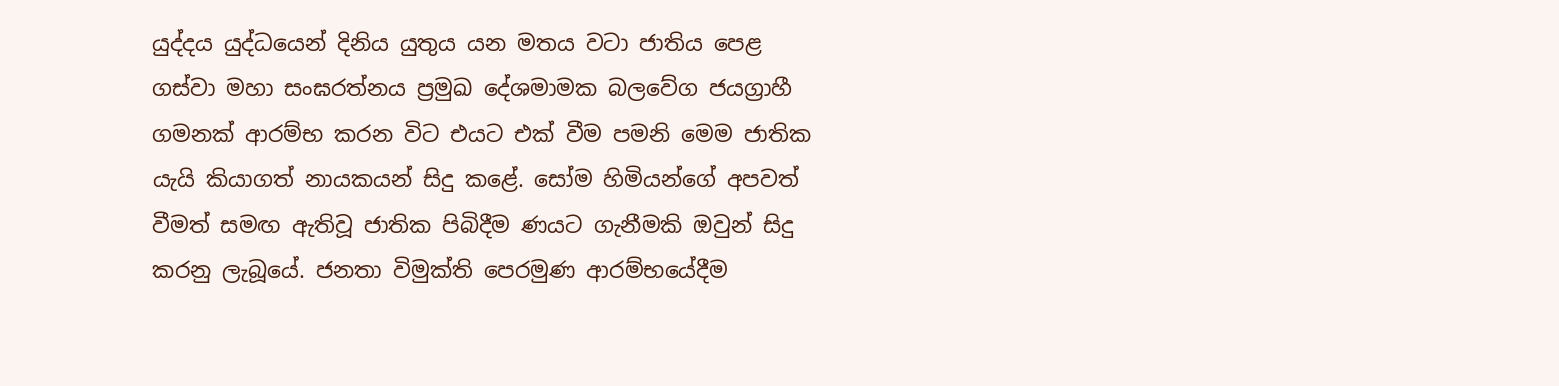යුද්දය යුද්ධයෙන් දිනිය යුතුය යන මතය වටා ජාතිය පෙළ ගස්වා මහා සංඝරත්නය ප්‍රමුඛ දේශමාමක බලවේග ජයග්‍රාහී ගමනක් ආරම්භ කරන විට එයට එක් වීම පමනි මෙම ජාතික යැයි කියාගත් නායකයන් සිදු කළේ. සෝම හිමියන්ගේ අපවත් වීමත් සමඟ ඇතිවූ ජාතික පිබිදීම ණයට ගැනීමකි ඔවුන් සිදු කරනු ලැබූයේ. ජනතා විමුක්ති පෙරමුණ ආරම්භයේදීම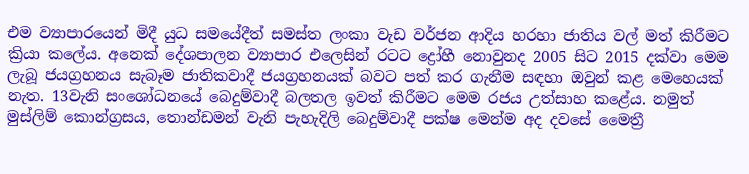එම ව්‍යාපාරයෙන් මිදී යුධ සමයේදීත් සමස්ත ලංකා වැඩ වර්ජන ආදිය හරහා ජාතිය වල් මත් කිරීමට ක්‍රියා කලේය. අනෙක් දේශපාලන ව්‍යාපාර එලෙසින් රටට ද්‍රෝහී නොවුනද 2005 සිට 2015 දක්වා මෙම ලැබූ ජයග්‍රහනය සැබෑම ජාතිකවාදී ජයග්‍රහනයක් බවට පත් කර ගැනීම සඳහා ඔවුන් කළ මෙහෙයක් නැත. 13වැනි සංශෝධනයේ බෙදුම්වාදී බලතල ඉවත් කිරීමට මෙම රජය උත්සාහ කළේය. නමුත් මුස්ලිම් කොන්ග්‍රසය, තොන්ඩමන් වැනි පැහැදිලි බෙදුම්වාදී පක්ෂ මෙන්ම අද දවසේ මෛත්‍රී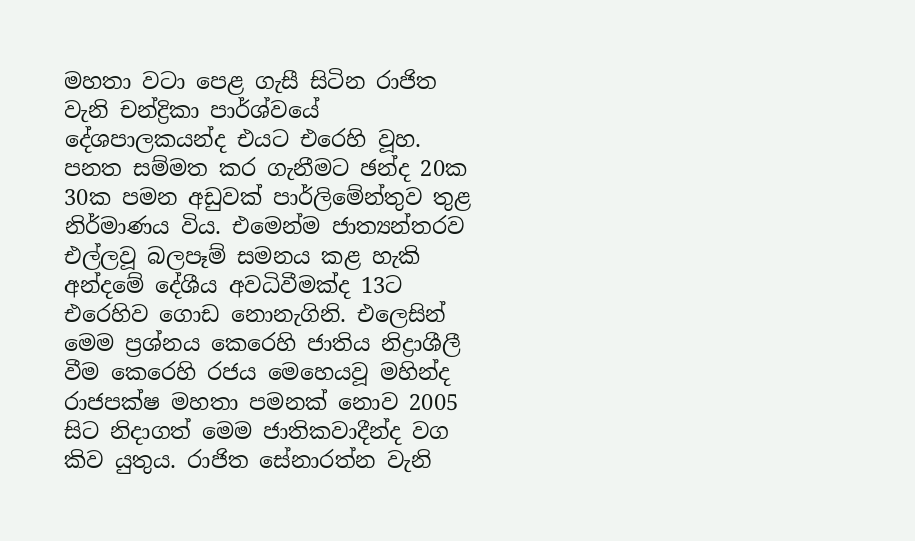මහතා වටා පෙළ ගැසී සිටින රාජිත වැනි චන්ද්‍රිකා පාර්ශ්වයේ දේශපාලකයන්ද එයට එරෙහි වූහ. පනත සම්මත කර ගැනීමට ඡන්ද 20ක 30ක පමන අඩුවක් පාර්ලිමේන්තුව තුළ නිර්මාණය විය. එමෙන්ම ජාත්‍යන්තරව එල්ලවූ බලපෑම් සමනය කළ හැකි අන්දමේ දේශීය අවධිවීමක්ද 13ට එරෙහිව ගොඩ නොනැගිනි. එලෙසින් මෙම ප්‍රශ්නය කෙරෙහි ජාතිය නිද්‍රාශීලී වීම කෙරෙහි රජය මෙහෙයවූ මහින්ද රාජපක්ෂ මහතා පමනක් නොව 2005 සිට නිදාගත් මෙම ජාතිකවාදීන්ද වග කිව යුතුය. රාජිත සේනාරත්න වැනි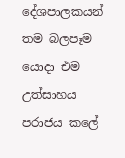දේශපාලකයන් තම බලපෑම යොදා එම උත්සාහය පරාජය කලේ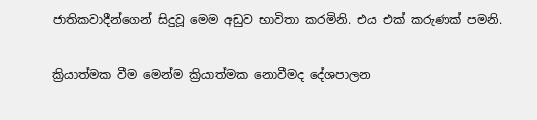ජාතිකවාදීන්ගෙන් සිදුවූ මෙම අඩුව භාවිතා කරමිනි. එය එක් කරුණක් පමනි.

ක්‍රියාත්මක වීම මෙන්ම ක්‍රියාත්මක නොවීමද දේශපාලන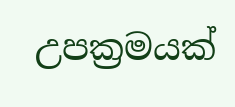උපක්‍රමයක්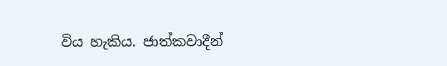විය හැකිය. ජාත්කවාදීන්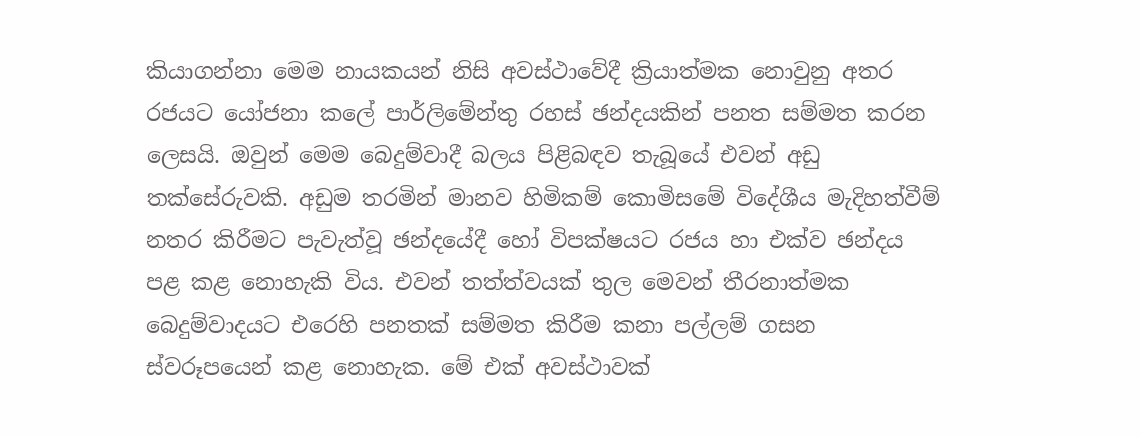කියාගන්නා මෙම නායකයන් නිසි අවස්ථාවේදී ක්‍රියාත්මක නොවුනු අතර රජයට යෝජනා කලේ පාර්ලිමේන්තු රහස් ඡන්දයකින් පනත සම්මත කරන ලෙසයි. ඔවුන් මෙම බෙදුම්වාදී බලය පිළිබඳව තැබූයේ එවන් අඩු තක්සේරුවකි. අඩුම තරමින් මානව හිමිකම් කොමිසමේ විදේශීය මැදිහත්වීම් නතර කිරීමට පැවැත්වූ ඡන්දයේදී හෝ විපක්ෂයට රජය හා එක්ව ඡන්දය පළ කළ නොහැකි විය. එවන් තත්ත්වයක් තුල මෙවන් තීරනාත්මක බෙදුම්වාදයට එරෙහි පනතක් සම්මත කිරීම කනා පල්ලම් ගසන ස්වරූපයෙන් කළ නොහැක. මේ එක් අවස්ථාවක්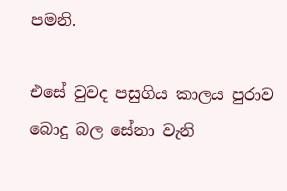පමනි.

එසේ වුවද පසුගිය කාලය පුරාව බොදු බල සේනා වැනි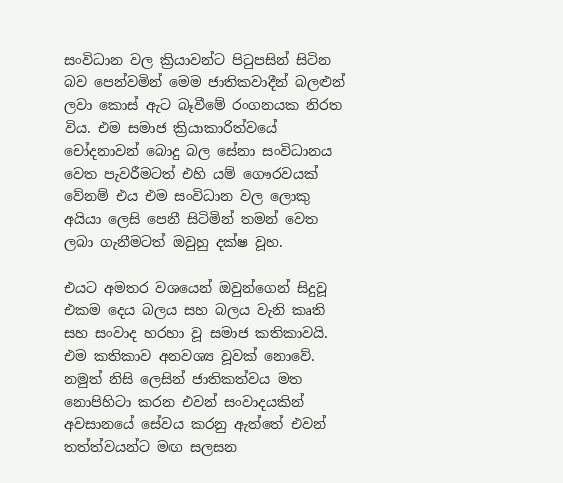සංවිධාන වල ක්‍රියාවන්ට පිටුපසින් සිටින බව පෙන්වමින් මෙම ජාතිකවාදීන් බලළුන් ලවා කොස් ඇට බෑවීමේ රංගනයක නිරත විය. එම සමාජ ක්‍රියාකාරිත්වයේ චෝදනාවන් බොදු බල සේනා සංවිධානය වෙත පැවරීමටත් එහි යම් ගෞරවයක් වේනම් එය එම සංවිධාන වල ලොකු අයියා ලෙසි පෙනී සිටිමින් තමන් වෙත ලබා ගැනීමටත් ඔවුහු දක්ෂ වූහ.

එයට අමතර වශයෙන් ඔවුන්ගෙන් සිදුවූ එකම දෙය බලය සහ බලය වැනි කෘති සහ සංවාද හරහා වූ සමාජ කතිකාවයි. එම කතිකාව අනවශ්‍ය වූවක් නොවේ. නමුත් නිසි ලෙසින් ජාතිකත්වය මත නොපිහිටා කරන එවන් සංවාදයකින් අවසානයේ සේවය කරනු ඇත්තේ එවන් තත්ත්වයන්ට මඟ සලසන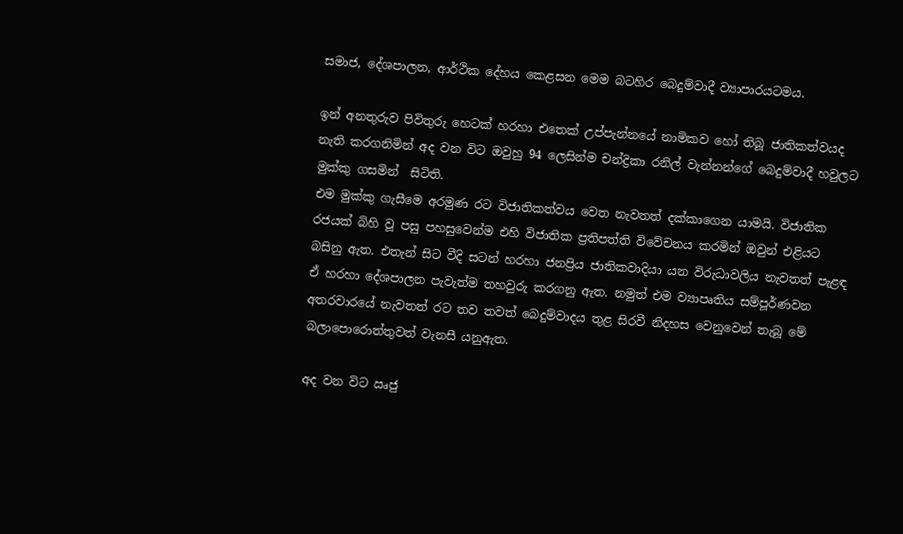සමාජ, දේශපාලන, ආර්ථික දේහය කෙළසන මෙම බටහිර බෙදුම්වාදී ව්‍යාපාරයටමය.

ඉන් අනතුරුව පිවිතුරු හෙටක් හරහා එතෙක් උප්පැන්නයේ නාමිකව හෝ තිබූ ජාතිකත්වයද නැති කරගනිමින් අද වන විට ඔවුහු 94 ලෙසින්ම චන්ද්‍රිකා රනිල් වැන්නන්ගේ බෙදුම්වාදී හවුලට මුක්කු ගසමින්  සිටිති.
එම මුක්කු ගැසීමෙ අරමුණ රට විජාතිකත්වය වෙත නැවතත් දක්කාගෙන යාමයි. විජාතික රජයක් බිහි වූ පසු පහසුවෙන්ම එහි විජාතික ප්‍රතිපත්ති විවේචනය කරමින් ඔවුන් එළියට බසිනු ඇත. එතැන් සිට වීදි සටන් හරහා ජනප්‍රිය ජාතිකවාදියා යන විරුධාවලිය නැවතත් පැළඳ ඒ හරහා දේශපාලන පැවැත්ම තහවුරු කරගනු ඇත. නමුත් එම ව්‍යාපෘතිය සම්පූර්ණවන අතරවාරයේ නැවතත් රට තව තවත් බෙදුම්වාදය තුළ සිරවී නිදහස වෙනුවෙන් තැබූ මේ බලාපොරොත්තුවත් වැනසී යනුඇත.

අද වන විට ඍජු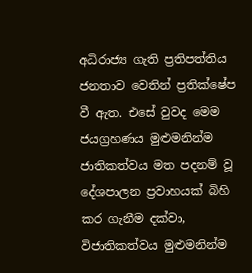අධිරාජ්‍ය ගැති ප්‍රතිපත්තිය ජනතාව වෙතින් ප්‍රතික්ෂේප වී ඇත. එසේ වුවද මෙම ජයග්‍රහණය මුළුමනින්ම ජාතිකත්වය මත පදනම් වූ දේශපාලන ප්‍රවාහයක් බිහි කර ගැනීම දක්වා, විජාතිකත්වය මුළුමනින්ම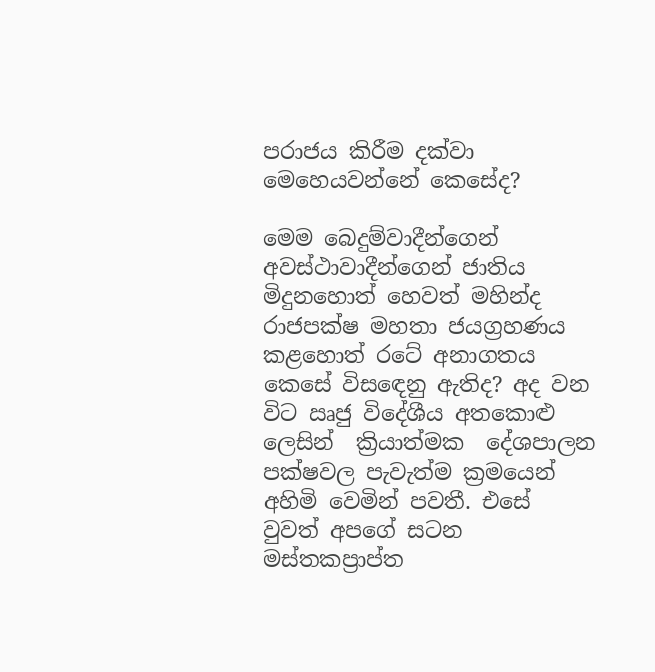පරාජය කිරීම දක්වා මෙහෙයවන්නේ කෙසේද?

මෙම බෙදුම්වාදීන්ගෙන් අවස්ථාවාදීන්ගෙන් ජාතිය මිදුනහොත් හෙවත් මහින්ද රාජපක්ෂ මහතා ජයග්‍රහණය කළහොත් රටේ අනාගතය කෙසේ විසඳෙනු ඇතිද? අද වන විට ඍජු විදේශීය අතකොළු ලෙසින්  ක්‍රියාත්මක  දේශපාලන පක්ෂවල පැවැත්ම ක්‍රමයෙන් අහිමි වෙමින් පවතී. එසේ වුවත් අපගේ සටන මස්තකප්‍රාප්ත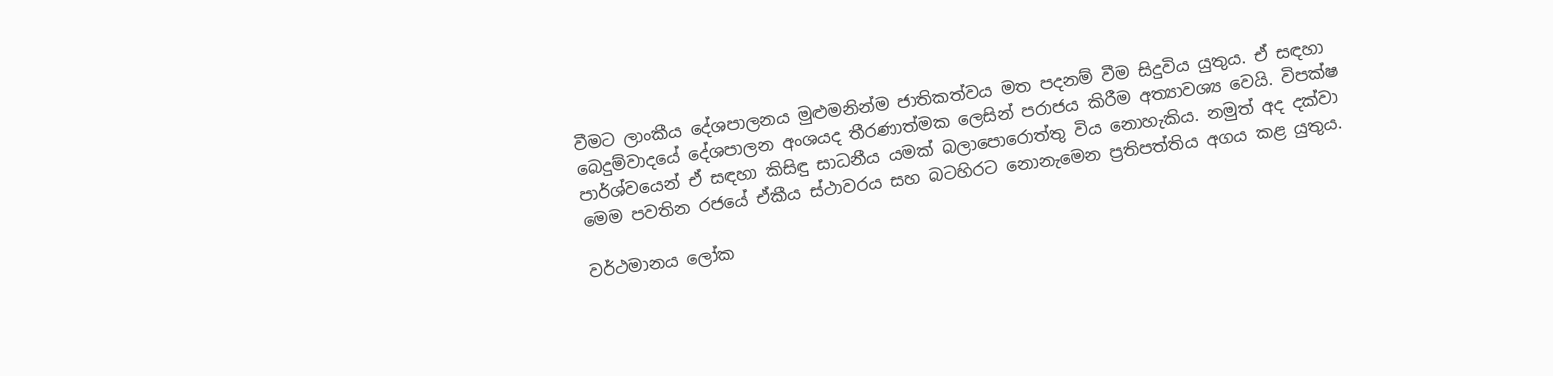වීමට ලාංකීය දේශපාලනය මුළුමනින්ම ජාතිකත්වය මත පදනම් වීම සිදුවිය යුතුය. ඒ සඳහා බෙදුම්වාදයේ දේශපාලන අංශයද තීරණාත්මක ලෙසින් පරාජය කිරීම අත්‍යාවශ්‍ය වෙයි. විපක්ෂ පාර්ශ්වයෙන් ඒ සඳහා කිසිඳු සාධනීය යමක් බලාපොරොත්තු විය නොහැකිය. නමුත් අද දක්වා මෙම පවතින රජයේ ඒකීය ස්ථාවරය සහ බටහිරට නොනැමෙන ප්‍රතිපත්තිය අගය කළ යුතුය.

වර්ථමානය ලෝක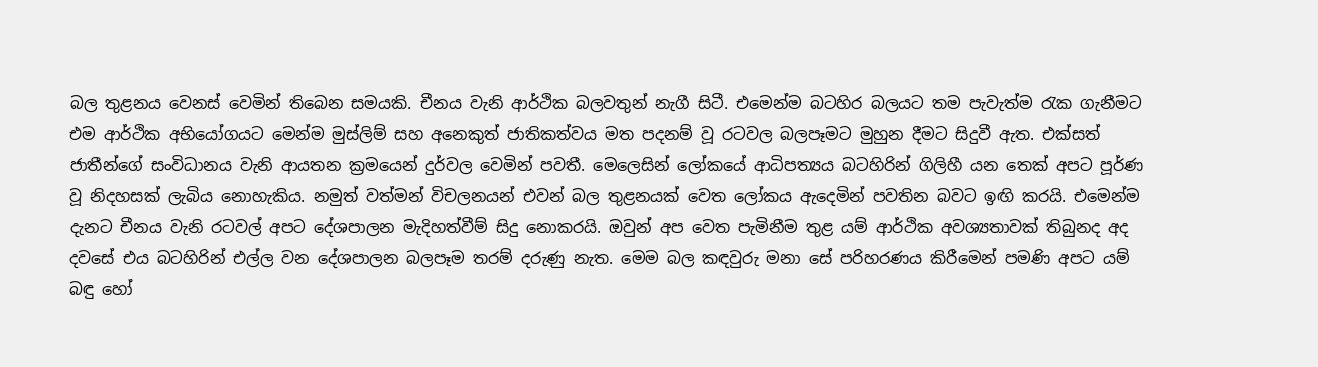බල තුළනය වෙනස් වෙමින් තිබෙන සමයකි. චීනය වැනි ආර්ථික බලවතුන් නැගී සිටී. එමෙන්ම බටහිර බලයට තම පැවැත්ම රැක ගැනීමට එම ආර්ථික අභියෝගයට මෙන්ම මුස්ලිම් සහ අනෙකුත් ජාතිකත්වය මත පදනම් වූ රටවල බලපෑමට මුහුන දීමට සිදුවී ඇත. එක්සත් ජාතීන්ගේ සංවිධානය වැනි ආයතන ක්‍රමයෙන් දුර්වල වෙමින් පවතී. මෙලෙසින් ලෝකයේ ආධිපත්‍යය බටහිරින් ගිලිහී යන තෙක් අපට පූර්ණ වූ නිදහසක් ලැබිය නොහැකිය. නමුත් වත්මන් විචලනයන් එවන් බල තුළනයක් වෙත ලෝකය ඇදෙමින් පවතින බවට ඉඟි කරයි. එමෙන්ම දැනට චීනය වැනි රටවල් අපට දේශපාලන මැදිහත්වීම් සිදු නොකරයි. ඔවුන් අප වෙත පැමිනීම තුළ යම් ආර්ථික අවශ්‍යතාවක් තිබුනද අද දවසේ එය බටහිරින් එල්ල වන දේශපාලන බලපෑම තරම් දරුණු නැත. මෙම බල කඳවුරු මනා සේ පරිහරණය කිරීමෙන් පමණි අපට යම් බඳු හෝ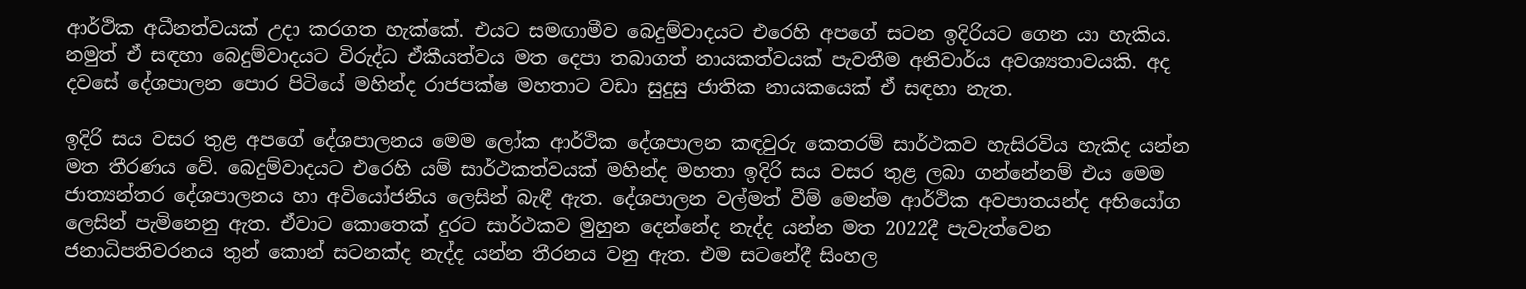ආර්ථික අධීනත්වයක් උදා කරගත හැක්කේ. එයට සමඟාමීව බෙදුම්වාදයට එරෙහි අපගේ සටන ඉදිරියට ගෙන යා හැකිය. නමුත් ඒ සඳහා බෙදුම්වාදයට විරුද්ධ ඒකීයත්වය මත දෙපා තබාගත් නායකත්වයක් පැවතීම අනිවාර්ය අවශ්‍යතාවයකි. අද දවසේ දේශපාලන පොර පිටියේ මහින්ද රාජපක්ෂ මහතාට වඩා සුදුසු ජාතික නායකයෙක් ඒ සඳහා නැත.

ඉදිරි සය වසර තුළ අපගේ දේශපාලනය මෙම ලෝක ආර්ථික දේශපාලන කඳවුරු කෙතරම් සාර්ථකව හැසිරවිය හැකිද යන්න මත තීරණය වේ. බෙදුම්වාදයට එරෙහි යම් සාර්ථකත්වයක් මහින්ද මහතා ඉදිරි සය වසර තුළ ලබා ගන්නේනම් එය මෙම ජාත්‍යන්තර දේශපාලනය හා අවියෝජනිය ලෙසින් බැඳී ඇත. දේශපාලන වල්මත් වීම් මෙන්ම ආර්ථික අවපාතයන්ද අභියෝග ලෙසින් පැමිනෙනු ඇත. ඒවාට කොතෙක් දුරට සාර්ථකව මුහුන දෙන්නේද නැද්ද යන්න මත 2022දී පැවැත්වෙන ජනාධිපතිවරනය තුන් කොන් සටනක්ද නැද්ද යන්න තීරනය වනු ඇත. එම සටනේදී සිංහල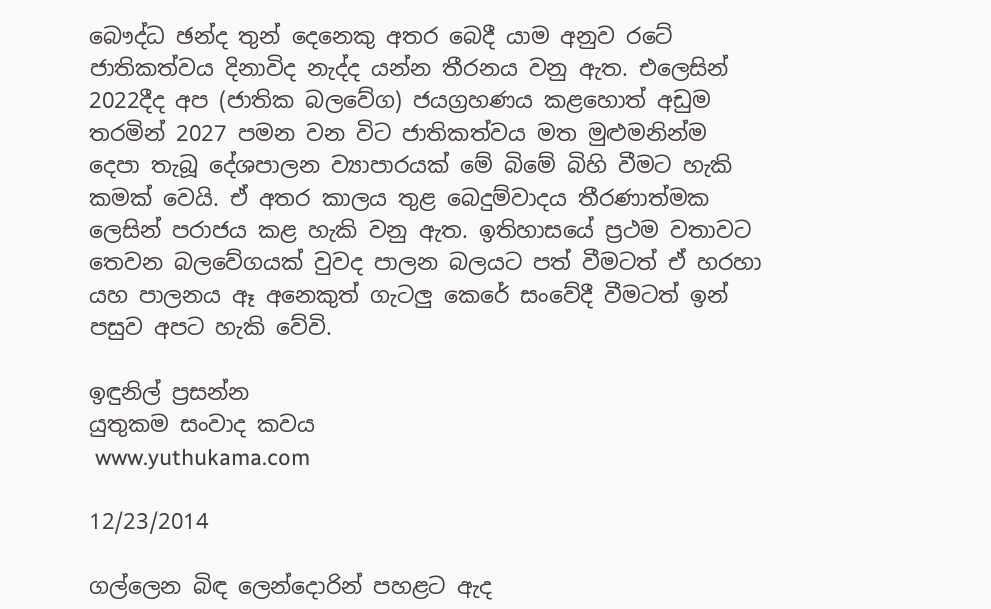බෞද්ධ ඡන්ද තුන් දෙනෙකු අතර බෙදී යාම අනුව රටේ ජාතිකත්වය දිනාවිද නැද්ද යන්න තීරනය වනු ඇත. එලෙසින් 2022දීද අප (ජාතික බලවේග) ජයග්‍රහණය කළහොත් අඩුම තරමින් 2027 පමන වන විට ජාතිකත්වය මත මුළුමනින්ම දෙපා තැබූ දේශපාලන ව්‍යාපාරයක් මේ බිමේ බිහි වීමට හැකි කමක් වෙයි. ඒ අතර කාලය තුළ බෙදුම්වාදය තීරණාත්මක ලෙසින් පරාජය කළ හැකි වනු ඇත. ඉතිහාසයේ ප්‍රථම වතාවට තෙවන බලවේගයක් වුවද පාලන බලයට පත් වීමටත් ඒ හරහා යහ පාලනය ඈ අනෙකුත් ගැටලු කෙරේ සංවේදී වීමටත් ඉන් පසුව අපට හැකි වේවි.

ඉඳුනිල් ප්‍රසන්න
යුතුකම සංවාද කවය
 www.yuthukama.com

12/23/2014

ගල්ලෙන බිඳ ලෙන්දොරින් පහළට ඇද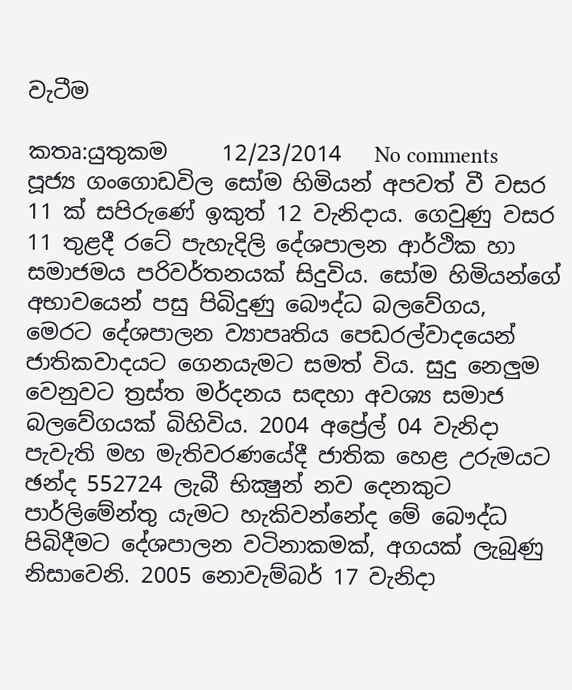වැටීම

කතෘ:යුතුකම     12/23/2014   No comments
පූජ්‍ය ගංගොඩවිල සෝම හිමියන් අපවත් වී වසර 11 ක්‌ සපිරුණේ ඉකුත් 12 වැනිදාය. ගෙවුණු වසර 11 තුළදී රටේ පැහැදිලි දේශපාලන ආර්ථික හා සමාජමය පරිවර්තනයක්‌ සිදුවිය. සෝම හිමියන්ගේ අභාවයෙන් පසු පිබිදුණු බෞද්ධ බලවේගය, මෙරට දේශපාලන ව්‍යාපෘතිය පෙඩරල්වාදයෙන් ජාතිකවාදයට ගෙනයැමට සමත් විය. සුදු නෙලුම වෙනුවට ත්‍රස්‌ත මර්දනය සඳහා අවශ්‍ය සමාජ බලවේගයක්‌ බිහිවිය. 2004 අප්‍රේල් 04 වැනිදා පැවැති මහ මැතිවරණයේදී ජාතික හෙළ උරුමයට ඡන්ද 552724 ලැබී භික්‍ෂුන් නව දෙනකුට පාර්ලිමේන්තු යැමට හැකිවන්නේද මේ බෞද්ධ පිබිදීමට දේශපාලන වටිනාකමක්‌, අගයක්‌ ලැබුණු නිසාවෙනි. 2005 නොවැම්බර් 17 වැනිදා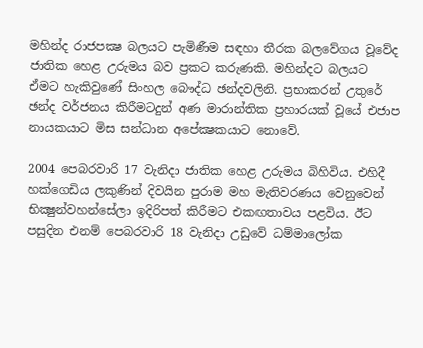මහින්ද රාජපක්‍ෂ බලයට පැමිණීම සඳහා තීරක බලවේගය වූවේද ජාතික හෙළ උරුමය බව ප්‍රකට කරුණකි. මහින්දට බලයට ඒමට හැකිවුණේ සිංහල බෞද්ධ ඡන්දවලිනි. ප්‍රභාකරන් උතුරේ ඡන්ද වර්ජනය කිරීමටදුන් අණ මාරාන්තික ප්‍රහාරයක්‌ වූයේ එජාප නායකයාට මිස සන්ධාන අපේක්‍ෂකයාට නොවේ.

2004 පෙබරවාරි 17 වැනිදා ජාතික හෙළ උරුමය බිහිවිය. එහිදී හක්‌ගෙඩිය ලකුණින් දිවයින පුරාම මහ මැතිවරණය වෙනුවෙන් භික්‍ෂුන්වහන්සේලා ඉදිරිපත් කිරීමට එකඟතාවය පළවිය. ඊට පසුදින එනම් පෙබරවාරි 18 වැනිදා උඩුවේ ධම්මාලෝක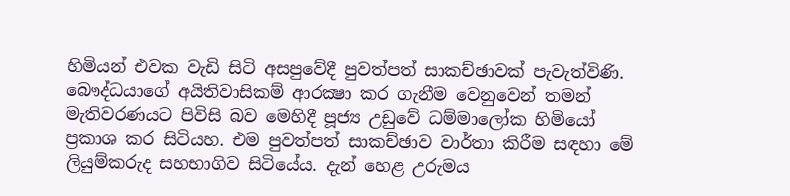හිමියන් එවක වැඩි සිටි අසපුවේදී පුවත්පත් සාකච්ඡාවක්‌ පැවැත්විණි. බෞද්ධයාගේ අයිතිවාසිකම් ආරක්‍ෂා කර ගැනීම වෙනුවෙන් තමන් මැතිවරණයට පිවිසි බව මෙහිදී පූජ්‍ය උඩුවේ ධම්මාලෝක හිමියෝ ප්‍රකාශ කර සිටියහ. එම පුවත්පත් සාකච්ඡාව වාර්තා කිරීම සඳහා මේ ලියුම්කරුද සහභාගිව සිටියේය. දැන් හෙළ උරුමය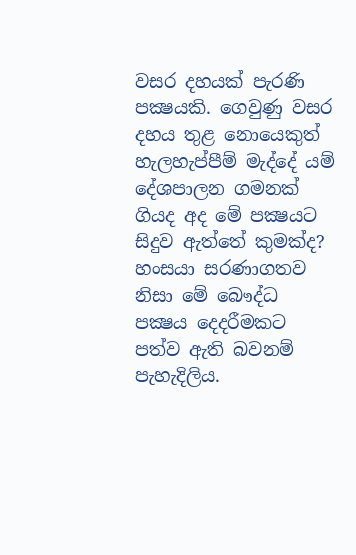වසර දහයක්‌ පැරණි පක්‍ෂයකි. ගෙවුණු වසර දහය තුළ නොයෙකුත් හැලහැප්පීම් මැද්දේ යම් දේශපාලන ගමනක්‌ ගියද අද මේ පක්‍ෂයට සිදුව ඇත්තේ කුමක්‌ද? හංසයා සරණාගතව නිසා මේ බෞද්ධ පක්‍ෂය දෙදරීමකට පත්ව ඇති බවනම් පැහැදිලිය.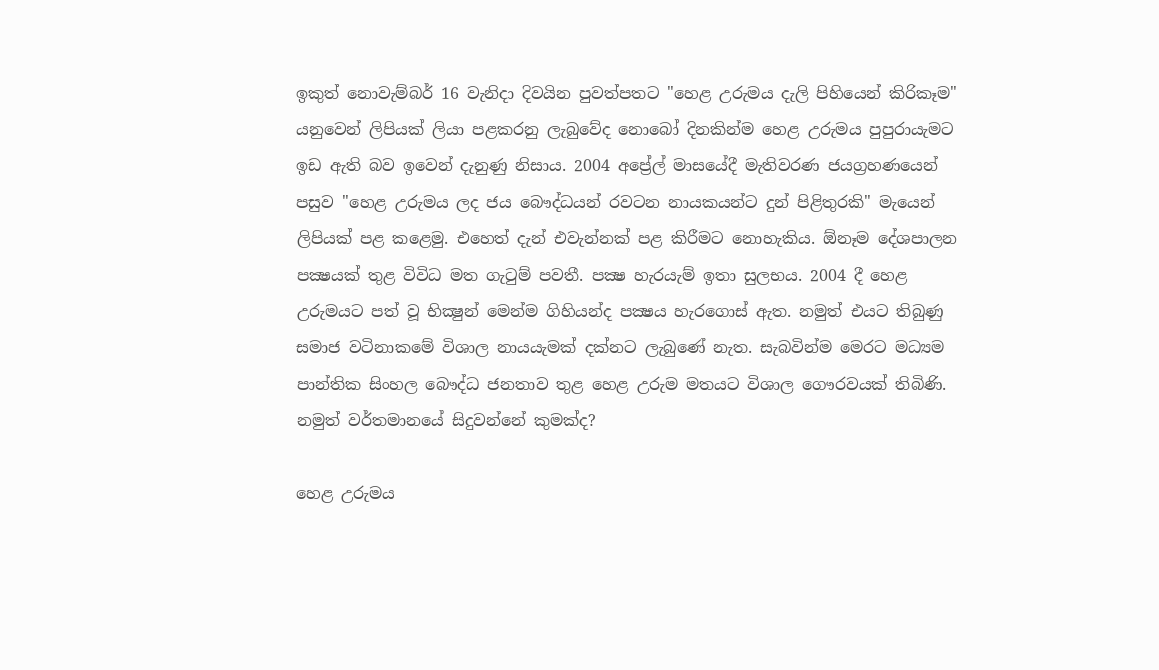ඉකුත් නොවැම්බර් 16 වැනිදා දිවයින පුවත්පතට "හෙළ උරුමය දැලි පිහියෙන් කිරිකෑම" යනුවෙන් ලිපියක්‌ ලියා පළකරනු ලැබුවේද නොබෝ දිනකින්ම හෙළ උරුමය පුපුරායැමට ඉඩ ඇති බව ඉවෙන් දැනුණු නිසාය. 2004 අප්‍රේල් මාසයේදී මැතිවරණ ජයග්‍රහණයෙන් පසුව "හෙළ උරුමය ලද ජය බෞද්ධයන් රවටන නායකයන්ට දුන් පිළිතුරකි" මැයෙන් ලිපියක්‌ පළ කළෙමු. එහෙත් දැන් එවැන්නක්‌ පළ කිරීමට නොහැකිය. ඕනෑම දේශපාලන පක්‍ෂයක්‌ තුළ විවිධ මත ගැටුම් පවතී. පක්‍ෂ හැරයැම් ඉතා සුලභය. 2004 දී හෙළ උරුමයට පත් වූ භික්‍ෂුන් මෙන්ම ගිහියන්ද පක්‍ෂය හැරගොස්‌ ඇත. නමුත් එයට තිබුණු සමාජ වටිනාකමේ විශාල නායයැමක්‌ දක්‌නට ලැබුණේ නැත. සැබවින්ම මෙරට මධ්‍යම පාන්තික සිංහල බෞද්ධ ජනතාව තුළ හෙළ උරුම මතයට විශාල ගෞරවයක්‌ තිබිණි. නමුත් වර්තමානයේ සිදුවන්නේ කුමක්‌ද?

හෙළ උරුමය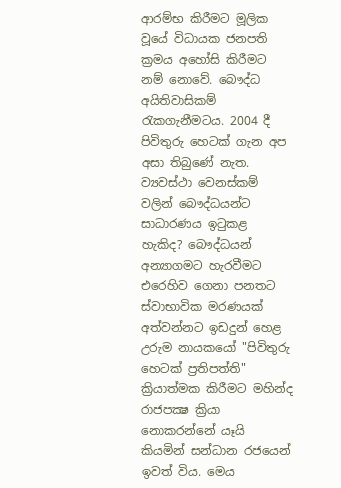ආරම්භ කිරීමට මූලික වූයේ විධායක ජනපති ක්‍රමය අහෝසි කිරීමට නම් නොවේ. බෞද්ධ අයිතිවාසිකම් රැකගැනීමටය. 2004 දී පිවිතුරු හෙටක්‌ ගැන අප අසා තිබුණේ නැත. ව්‍යවස්‌ථා වෙනස්‌කම් වලින් බෞද්ධයන්ට සාධාරණය ඉටුකළ හැකිද? බෞද්ධයන් අන්‍යාගමට හැරවීමට එරෙහිව ගෙනා පනතට ස්‌වාභාවික මරණයක්‌ අත්වන්නට ඉඩදුන් හෙළ උරුම නායකයෝ "පිවිතුරු හෙටක්‌ ප්‍රතිපත්ති" ක්‍රියාත්මක කිරීමට මහින්ද රාජපක්‍ෂ ක්‍රියා නොකරන්නේ යෑයි කියමින් සන්ධාන රජයෙන් ඉවත් විය. මෙය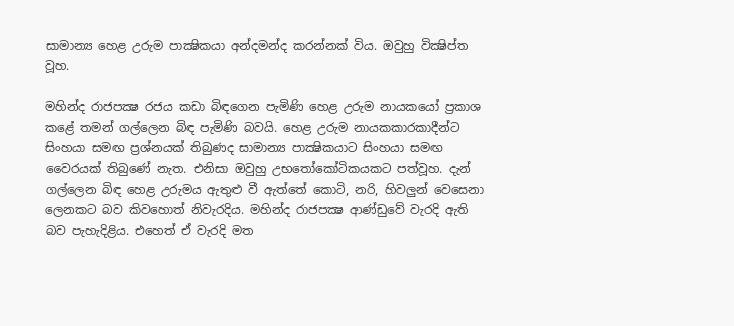සාමාන්‍ය හෙළ උරුම පාක්‍ෂිකයා අන්දමන්ද කරන්නක්‌ විය. ඔවුහු වික්‍ෂිප්ත වූහ.

මහින්ද රාජපක්‍ෂ රජය කඩා බිඳගෙන පැමිණි හෙළ උරුම නායකයෝ ප්‍රකාශ කළේ තමන් ගල්ලෙන බිඳ පැමිණි බවයි. හෙළ උරුම නායකකාරකාදීන්ට සිංහයා සමඟ ප්‍රශ්නයක්‌ තිබුණද සාමාන්‍ය පාක්‍ෂිකයාට සිංහයා සමඟ වෛරයක්‌ තිබුණේ නැත. එනිසා ඔවුහු උභතෝකෝටිකයකට පත්වූහ. දැන් ගල්ලෙන බිඳ හෙළ උරුමය ඇතුළු වී ඇත්තේ කොටි, නරි, හිවලුන් වෙසෙනා ලෙනකට බව කිවහොත් නිවැරදිය. මහින්ද රාජපක්‍ෂ ආණ්‌ඩුවේ වැරදි ඇති බව පැහැදිළිය. එහෙත් ඒ වැරදි මත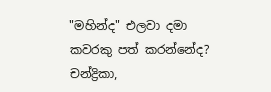"මහින්ද" එලවා දමා කවරකු පත් කරන්නේද? චන්ද්‍රිකා,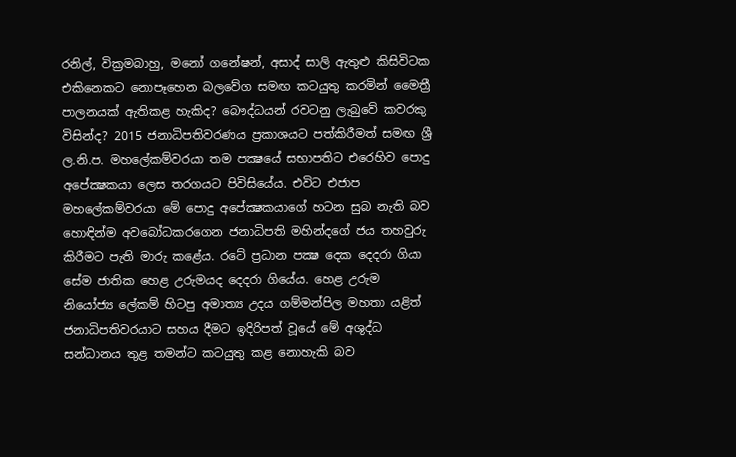රනිල්, වික්‍රමබාහු, මනෝ ගනේෂන්, අසාද් සාලි ඇතුළු කිසිවිටක එකිනෙකට නොපෑහෙන බලවේග සමඟ කටයුතු කරමින් මෛත්‍රී පාලනයක්‌ ඇතිකළ හැකිද? බෞද්ධයන් රවටනු ලැබුවේ කවරකු විසින්ද? 2015 ජනාධිපතිවරණය ප්‍රකාශයට පත්කිරීමත් සමඟ ශ්‍රී ල.නි.ප. මහලේකම්වරයා තම පක්‍ෂයේ සභාපතිට එරෙහිව පොදු අපේක්‍ෂකයා ලෙස තරගයට පිවිසියේය. එවිට එජාප මහලේකම්වරයා මේ පොදු අපේක්‍ෂකයාගේ හටන සුබ නැති බව හොඳින්ම අවබෝධකරගෙන ජනාධිපති මහින්දගේ ජය තහවුරු කිරීමට පැති මාරු කළේය. රටේ ප්‍රධාන පක්‍ෂ දෙක දෙදරා ගියා සේම ජාතික හෙළ උරුමයද දෙදරා ගියේය. හෙළ උරුම නියෝජ්‍ය ලේකම් හිටපු අමාත්‍ය උදය ගම්මන්පිල මහතා යළිත් ජනාධිපතිවරයාට සහය දීමට ඉදිරිපත් වූයේ මේ අශුද්ධ සන්ධානය තුළ තමන්ට කටයුතු කළ නොහැකි බව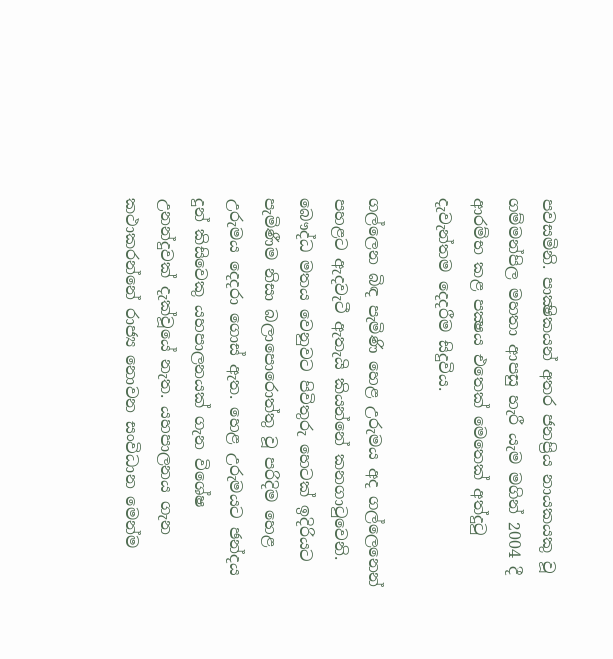පවසමිනි. පාක්‍ෂිකයන් අතර ජනප්‍රිය නායකයකු වූ ගම්මන්පිල මහතා ආපසු හැරී යැම මගින් 2004 දී ආරම්භ කළ පක්‍ෂය එතෙක්‌ මෙතෙක්‌ අත්දුටු දැවැන්තම දෙදරීම සිදුවිය.

ගල්ලෙන බිඳ පැමිණි හෙළ උරුමය අද ගල්ලෙනෙන් පහළට ඇදවැටී ඇතැයි කියන්නේ කනගාටුවෙනි. බෞද්ධ මතය වෙනුවට පිවිතුරු හෙටක්‌ ඉදිරියට පැමිණීම නිසා බලාපොරොත්තු වූ පරිදිම හෙළ උරුමය දෙදරා ගොස්‌ ඇත. හෙළ උරුමයට ඡන්දය දුන් කිසිවෙකු යහපාලනයක්‌ ගැන විශේෂ උනන්දුවක්‌ දැක්‌වූයේ නැත. යහපාලනය ගැන කථාකරන්නේ රාජ්‍ය නොවන සංවිධාන මෙන්ම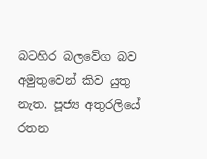බටහිර බලවේග බව අමුතුවෙන් කිව යුතු නැත. පූජ්‍ය අතුරලියේ රතන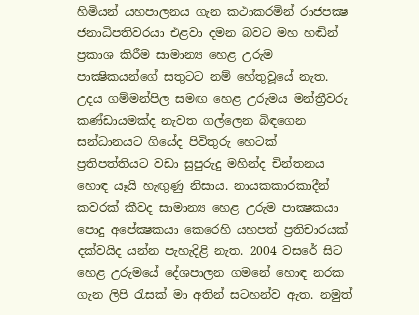හිමියන් යහපාලනය ගැන කථාකරමින් රාජපක්‍ෂ ජනාධිපතිවරයා එළවා දමන බවට මහ හඬින් ප්‍රකාශ කිරීම සාමාන්‍ය හෙළ උරුම පාක්‍ෂිකයන්ගේ සතුටට නම් හේතුවූයේ නැත. උදය ගම්මන්පිල සමඟ හෙළ උරුමය මන්ත්‍රීවරු කණ්‌ඩායමක්‌ද නැවත ගල්ලෙන බිඳගෙන සන්ධානයට ගියේද පිවිතුරු හෙටක්‌ ප්‍රතිපත්තියට වඩා සුපුරුදු මහින්ද චින්තනය හොඳ යෑයි හැඟුණු නිසාය. නායකකාරකාදීන් කවරක්‌ කීවද සාමාන්‍ය හෙළ උරුම පාක්‍ෂකයා පොදු අපේක්‍ෂකයා කෙරෙහි යහපත් ප්‍රතිචාරයක්‌ දක්‌වයිද යන්න පැහැදිළි නැත. 2004 වසරේ සිට හෙළ උරුමයේ දේශපාලන ගමනේ හොඳ නරක ගැන ලිපි රැසක්‌ මා අතින් සටහන්ව ඇත. නමුත්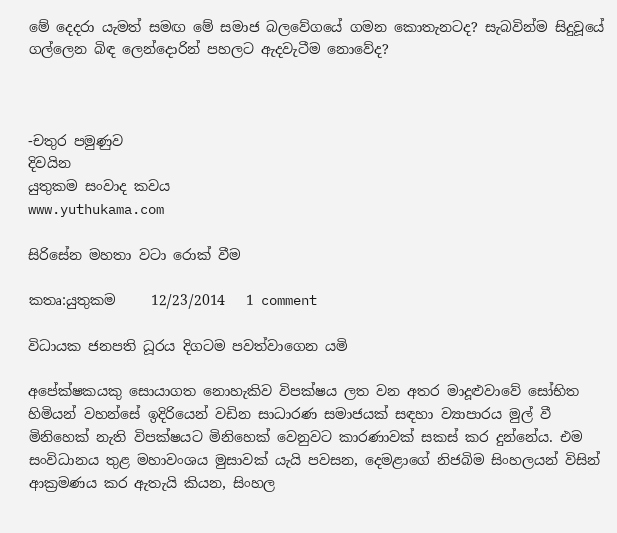මේ දෙදරා යැමත් සමඟ මේ සමාජ බලවේගයේ ගමන කොතැනටද? සැබවින්ම සිදුවූයේ ගල්ලෙන බිඳ ලෙන්දොරින් පහලට ඇදවැටීම නොවේද?



-චතුර පමුණුව
දිවයින
යුතුකම සංවාද කවය
www.yuthukama.com

සිරිසේන මහතා වටා රොක් වීම

කතෘ:යුතුකම     12/23/2014   1 comment

විධායක ජනපති ධූරය දිගටම පවත්වාගෙන යමි

අපේක්ෂකයකු සොයාගත නොහැකිව විපක්ෂය ලත වන අතර මාදූළුවාවේ සෝභිත හිමියන් වහන්සේ ඉදිරියෙන් වඩින සාධාරණ සමාජයක් සඳහා ව්‍යාපාරය මුල් වී මිනිහෙක් නැති විපක්ෂයට මිනිහෙක් වෙනුවට කාරණාවක් සකස් කර දුන්නේය. එම සංවිධානය තුළ මහාවංශය මුසාවක් යැයි පවසන, දෙමළාගේ නිජබිම සිංහලයන් විසින් ආක්‍රමණය කර ඇතැයි කියන, සිංහල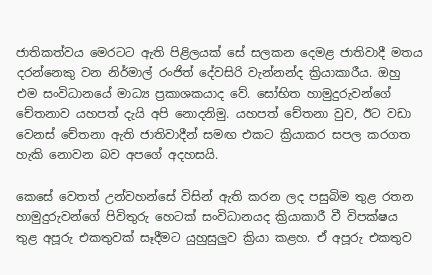ජාතිකත්වය මෙරටට ඇති පිළිලයක් සේ සලකන දෙමළ ජාතිවාදී මතය දරන්නෙකු වන නිර්මාල් රංජිත් දේවසිරි වැන්නන්ද ක්‍රියාකාරීය. ඔහු එම සංවිධානයේ මාධ්‍ය ප්‍රකාශකයාද වේ. සෝභිත හාමුදුරුවන්ගේ චේතනාව යහපත් දැයි අපි නොදනිමු. යහපත් චේතනා වුව, ඊට වඩා වෙනස් චේතනා ඇති ජාතිවාදීන් සමඟ එකට ක්‍රියාකර සපල කරගත හැකි නොවන බව අපගේ අදහසයි.

කෙසේ වෙතත් උන්වහන්සේ විසින් ඇති කරන ලද පසුබිම තුළ රතන හාමුදුරුවන්ගේ පිවිතුරු හෙටක් සංවිධානයද ක්‍රියාකාරී වී විපක්ෂය තුළ අපූරු එකතුවක් සෑදීමට යුහුසුලුව ක්‍රියා කළහ. ඒ අපූරු එකතුව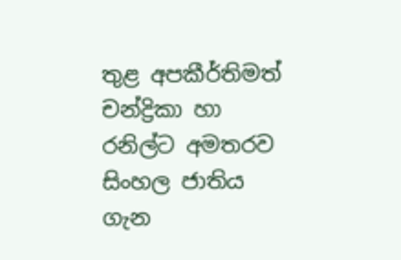තුළ අපකීර්තිමත් චන්ද්‍රිකා හා රනිල්ට අමතරව සිංහල ජාතිය ගැන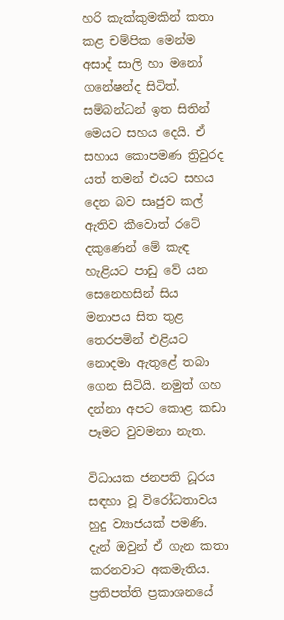හරි කැක්කුමකින් කතා කළ චම්පික මෙන්ම අසාද් සාලි හා මනෝ ගනේෂන්ද සිටිත්. සම්බන්ධන් ඉත සිතින් මෙයට සහය දෙයි. ඒ සහාය කොපමණ ත්‍රිවුරද යත් තමන් එයට සහය දෙන බව සෘජුව කල් ඇතිව කීවොත් රටේ දකුණෙන් මේ කැඳ හැළියට පාඩු වේ යන සෙනෙහසින් සිය මනාපය සිත තුළ තෙරපමින් එළියට නොදමා ඇතුළේ තබා ගෙන සිටියි. නමුත් ගහ දන්නා අපට කොළ කඩා පෑමට වුවමනා නැත.

විධායක ජනපති ධූරය සඳහා වූ විරෝධතාවය හුදු ව්‍යාජයක් පමණි. දැන් ඔවුන් ඒ ගැන කතා කරනවාට අකමැතිය. ප්‍රතිපත්ති ප්‍රකාශන‍යේ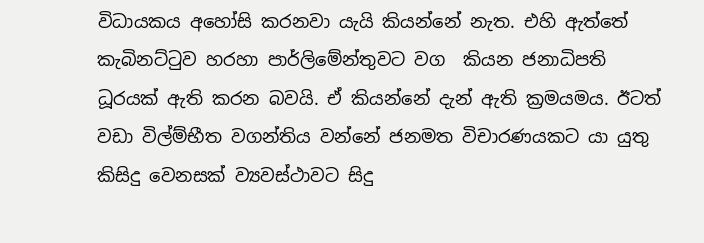විධායකය අහෝසි කරනවා යැයි කියන්නේ නැත. එහි ඇත්තේ කැබිනට්ටුව හරහා පාර්ලිමේන්තුවට වග  කියන ජනාධිපති ධූරයක් ඇති කරන බවයි. ඒ කියන්නේ දැන් ඇති ක්‍රමයමය. ඊටත් වඩා විල්ම්භීත වගන්තිය වන්නේ ජනමත විචාරණයකට යා යුතු කිසිදු වෙනසක් ව්‍යවස්ථාවට සිදු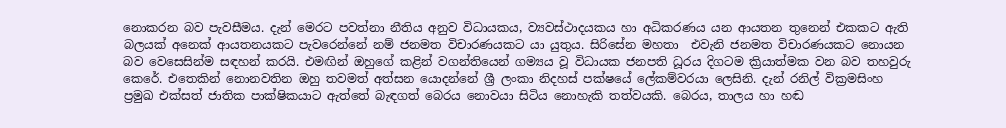නොකරන බව පැවසීමය. දැන් මෙරට පවත්නා නීතිය අනුව විධායකය, ව්‍යවස්ථාදයකය හා අධිකරණය යන ආයතන තුනෙන් එකකට ඇති බලයක් අනෙක් ආයතනයකට පැවරෙන්නේ නම් ජනමත විචාරණයකට යා යුතුය. සිරිසේන මහතා  එවැනි ජනමත විචාරණයකට නොයන බව වෙසෙසින්ම සඳහන් කරයි. එමඟින් ඔහුගේ කළින් වගන්තියෙන් ගම්‍යය වූ විධායක ජනපති ධූරය දිගටම ක්‍රියාත්මක වන බව තහවුරු කෙරේ. එතෙකින් නොනවතින ඔහු තවමත් අත්සන යොදන්නේ ශ්‍රී ලංකා නිදහස් පක්ෂයේ ලේකම්වරයා ලෙසිනි. දැන් රනිල් වික්‍රමසිංහ ප්‍රමුඛ එක්සත් ජාතික පාක්ෂිකයාට ඇත්තේ බැඳගත් බෙරය නොවයා සිටිය නොහැකි තත්වයකි. බෙරය, තාලය හා හඬ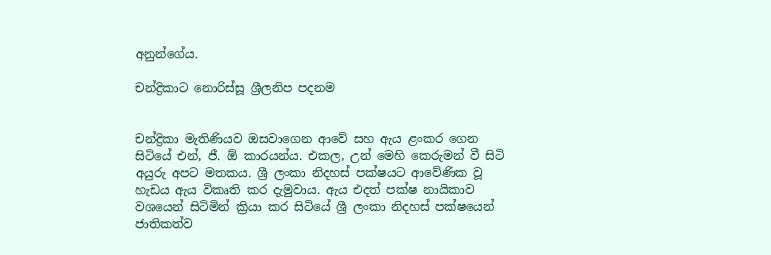අනුන්ගේය.

චන්ද්‍රිකාට නොරිස්සූ ශ්‍රීලනිප පදනම


චන්ද්‍රිකා මැතිණියව ඔසවාගෙන ආවේ සහ ඇය ළංකර ගෙන සිටියේ එන්, ජී. ඕ කාරයන්ය. එකල, උන් මෙහි කෙරුමන් වී සිටි අයුරු අපට මතකය. ශ්‍රී ලංකා නිදහස් පක්ෂයට ආවේණික වූ හැඩය ඇය විකෘති කර දැමුවාය. ඇය එදත් පක්ෂ නායිකාව වශයෙන් සිටිමින් ක්‍රියා කර සිටියේ ශ්‍රී ලංකා නිදහස් පක්ෂයෙන් ජාතිකත්ව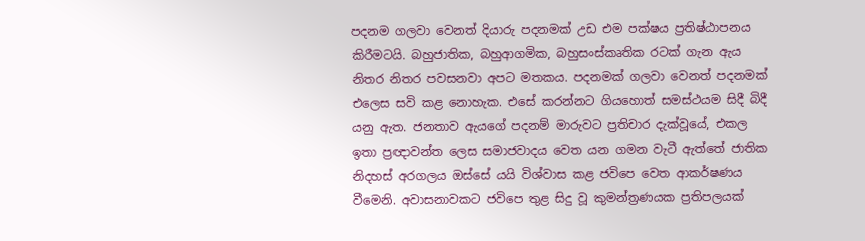පදනම ගලවා වෙනත් දියාරු පදනමක් උඩ එම පක්ෂය ප්‍රතිෂ්ඨාපනය කිරීමටයි. බහුජාතික, බහුආගමික, බහුසංස්කෘතික රටක් ගැන ඇය නිතර නිතර පවසනවා අපට මතකය. පදනමක් ගලවා වෙනත් පදනමක් එලෙස සවි කළ නොහැක. එසේ කරන්නට ගියහොත් සමස්ථයම සිදී බිදී යනු ඇත. ජනතාව ඇයගේ පදනම් මාරුවට ප්‍රතිචාර දැක්වූයේ, එකල ඉතා ප්‍රඥාවන්ත ලෙස සමාජවාදය වෙත යන ගමන වැටී ඇත්තේ ජාතික නිදහස් අරගලය ඔස්සේ යයි විශ්වාස කළ ජවිපෙ වෙත ආකර්ෂණය වීමෙනි. අවාසනාවකට ජවිපෙ තුළ සිදු වූ කුමන්ත්‍රණයක ප්‍රතිපලයක්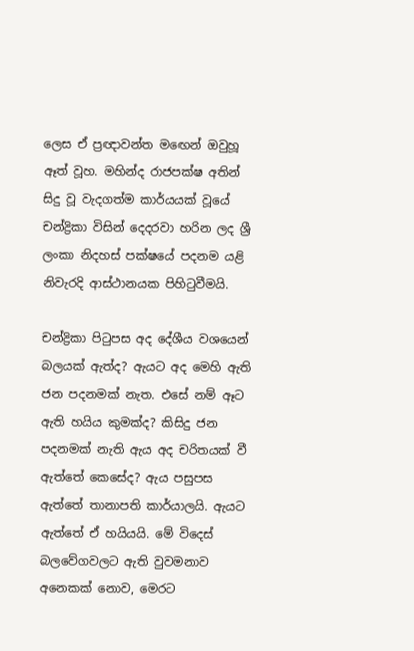ලෙස ඒ ප්‍රඥාවන්ත මඟෙන් ඔවුහූ ඈත් වූහ. මහින්ද රාජපක්ෂ අතින් සිදු වූ වැදගත්ම කාර්යයක් වූයේ චන්ද්‍රිකා විසින් දෙදරවා හරින ලද ශ්‍රී ලංකා නිදහස් පක්ෂයේ පදනම යළි නිවැරදි ආස්ථානයක පිහිටුවීමයි.

චන්ද්‍රිකා පිටුපස අද දේශීය වශයෙන් බලයක් ඇත්ද? ඇයට අද මෙහි ඇති ජන පදනමක් නැත. එසේ නම් ඈට ඇති හයිය කුමක්ද? කිසිදු ජන පදනමක් නැති ඇය අද චරිතයක් වී ඇත්තේ කෙසේද? ඇය පසුපස ඇත්තේ තානාපති කාර්යාලයි. ඇයට ඇත්තේ ඒ හයියයි. මේ විදෙස් බලවේගවලට ඇති වුවමනාව අනෙකක් නොව, මෙරට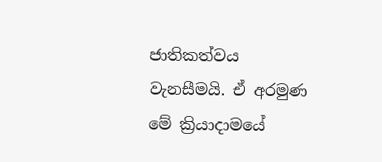ජාතිකත්වය වැනසීමයි. ඒ අරමුණ මේ ක්‍රියාදාමයේ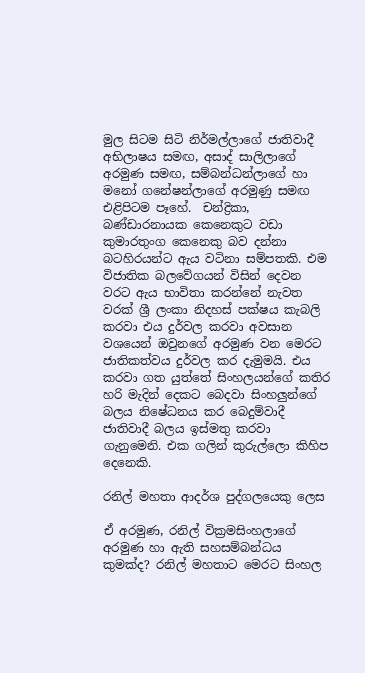මුල සිටම සිටි නිර්මල්ලාගේ ජාතිවාදී අභිලාෂය සමඟ, අසාද් සාලිලාගේ අරමුණ සමඟ, සම්බන්ධන්ලාගේ හා මනෝ ගනේෂන්ලාගේ අරමුණු සමඟ එළිපිටම පෑහේ.  චන්ද්‍රිකා, බණ්ඩාරනායක කෙනෙකුට වඩා කුමාරතුංග කෙනෙකු බව දන්නා බටහිරයන්ට ඇය වටිනා සම්පතකි. එම විජාතික බලවේගයන් විසින් දෙවන වරට ඇය භාවිතා කරන්නේ නැවත වරක් ශ්‍රී ලංකා නිදහස් පක්ෂය කැබලි කරවා එය දුර්වල කරවා අවසාන වශයෙන් ඔවුනගේ අරමුණ වන මෙරට ජාතිකත්වය දුර්වල කර දැමුමයි. එය කරවා ගත යුත්තේ සිංහලයන්ගේ කතිර හරි මැදින් දෙකට බෙදවා සිංහලුන්ගේ බලය නිෂේධනය කර බෙදුම්වාදී ජාතිවාදී බලය ඉස්මතු කරවා ගැනුමෙනි. එක ගලින් කුරුල්ලො කිහිප දෙනෙකි.

රනිල් මහතා ආදර්ශ පුද්ගලයෙකු ලෙස

ඒ අරමුණ, රනිල් වික්‍රමසිංහලාගේ අරමුණ හා ඇති සහසම්බන්ධය කුමක්ද? රනිල් මහතාට මෙරට සිංහල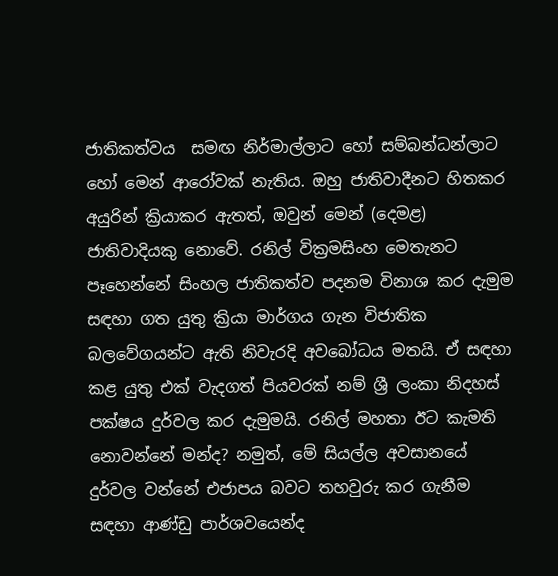ජාතිකත්වය  සමඟ නිර්මාල්ලාට හෝ සම්බන්ධන්ලාට හෝ මෙන් ආරෝවක් නැතිය. ඔහු ජාතිවාදීනට හිතකර අයුරින් ක්‍රියාකර ඇතත්, ඔවුන් මෙන් (දෙමළ) ජාතිවාදියකු නොවේ. රනිල් වික්‍රමසිංහ මෙතැනට පෑහෙන්නේ සිංහල ජාතිකත්ව පදනම විනාශ කර දැමුම සඳහා ගත යුතු ක්‍රියා මාර්ගය ගැන විජාතික බලවේගයන්ට ඇති නිවැරදි අවබෝධය මතයි. ඒ සඳහා කළ යුතු එක් වැදගත් පියවරක් නම් ශ්‍රී ලංකා නිදහස් පක්ෂය දුර්වල කර දැමුමයි. රනිල් මහතා ඊට කැමති නොවන්නේ මන්ද? නමුත්, මේ සියල්ල අවසානයේ දුර්වල වන්නේ එජාපය බවට තහවුරු කර ගැනීම සඳහා ආණ්ඩු පාර්ශවයෙන්ද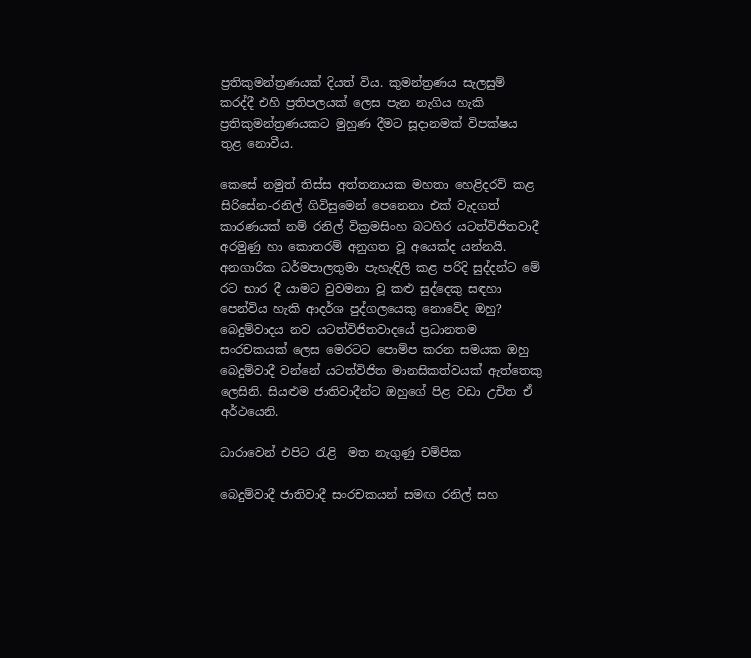ප්‍රතිකුමන්ත්‍රණයක් දියත් විය. කුමන්ත්‍රණය සැලසුම් කරද්දී එහි ප්‍රතිපලයක් ලෙස පැන නැගිය හැකි ප්‍රතිකුමන්ත්‍රණයකට මුහුණ දීමට සූදානමක් විපක්ෂය තුළ නොවීය.

කෙසේ නමුත් තිස්ස අත්තනායක මහතා හෙළිදරව් කළ සිරිසේන-රනිල් ගිවිසුමෙන් පෙනෙනා එක් වැදගත් කාරණයක් නම් රනිල් වික්‍රමසිංහ බටහිර යටත්විජිතවාදී අරමුණු හා කොතරම් අනුගත වූ අයෙක්ද යන්නයි. අනගාරික ධර්මපාලතුමා පැහැඳිලි කළ පරිදි සුද්දන්ට මේ රට භාර දී යාමට වුවමනා වූ කළු සුද්දෙකු සඳහා පෙන්විය හැකි ආදර්ශ පුද්ගලයෙකු නොවේද ඔහු? බෙදුම්වාදය නව යටත්විජිතවාදයේ ප්‍රධානතම සංරචකයක් ලෙස මෙරටට පොම්ප කරන සමයක ඔහු බෙදුම්වාදී වන්නේ යටත්විජිත මානසිකත්වයක් ඇත්තෙකු ලෙසිනි. සියළුම ජාතිවාදීන්ට ඔහුගේ පිළ වඩා උචිත ඒ අර්ථයෙනි.

ධාරාවෙන් එපිට රැළි  මත නැගුණු චම්පික

බෙදුම්වාදී ජාතිවාදී සංරචකයන් සමඟ රනිල් සහ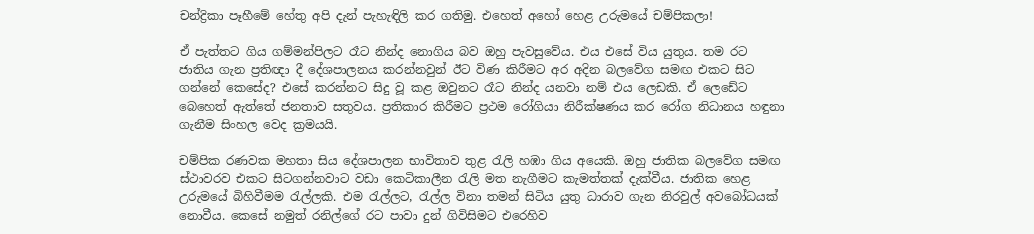චන්ද්‍රිකා පෑහීමේ හේතු අපි දැන් පැහැඳිලි කර ගතිමු. එහෙත් අහෝ හෙළ උරුමයේ චම්පිකලා!

ඒ පැත්තට ගිය ගම්මන්පිලට රෑට නින්ද නොගිය බව ඔහු පැවසුවේය. එය එසේ විය යුතුය. තම රට ජාතිය ගැන ප්‍රතිඥා දී දේශපාලනය කරන්නවුන් ඊට විණ කිරීමට අර අදින බලවේග සමඟ එකට සිට ගන්නේ කෙසේද? එසේ කරන්නට සිදු වූ කළ ඔවුනට රෑට නින්ද යනවා නම් එය ලෙඩකි. ඒ ලෙඩේට බෙහෙත් ඇත්තේ ජනතාව සතුවය. ප්‍රතිකාර කිරීමට ප්‍රථම රෝගියා නිරීක්ෂණය කර රෝග නිධානය හඳුනා ගැනීම සිංහල වෙද ක්‍රමයයි.

චම්පික රණවක මහතා සිය දේශපාලන භාවිතාව තුළ රැලි හඹා ගිය අයෙකි. ඔහු ජාතික බලවේග සමඟ ස්ථාවරව එකට සිටගන්නවාට වඩා කෙටිකාලීන රැලි මත නැගීමට කැමත්තක් දැක්වීය. ජාතික හෙළ උරුමයේ බිහිවීමම රැල්ලකි. එම රැල්ලට, රැල්ල විනා තමන් සිටිය යුතු ධාරාව ගැන නිරවුල් අවබෝධයක් නොවීය. කෙසේ නමුත් රනිල්ගේ රට පාවා දුන් ගිවිසිමට එරෙහිව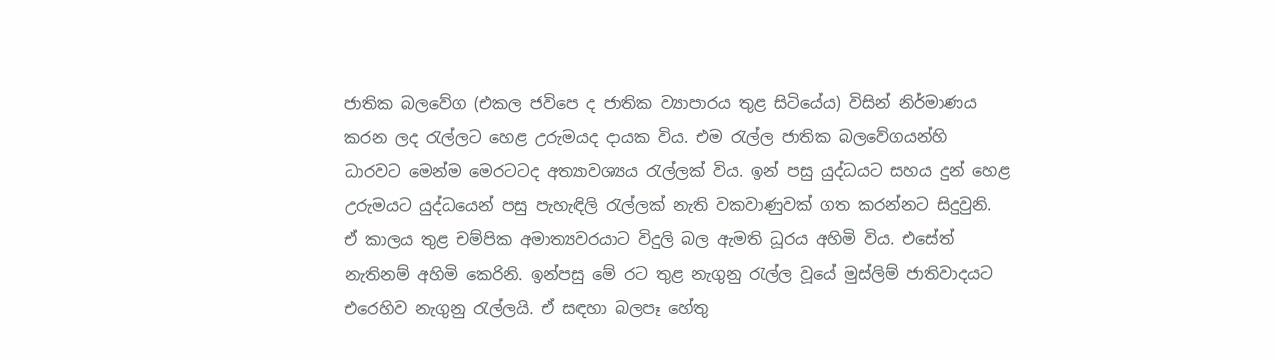ජාතික බලවේග (එකල ජවිපෙ ද ජාතික ව්‍යාපාරය තුළ සිටියේය) විසින් නිර්මාණය කරන ලද රැල්ලට හෙළ උරුමයද දායක විය. එම රැල්ල ජාතික බලවේගයන්හි ධාරවට මෙන්ම මෙරටටද අත්‍යාවශ්‍යය රැල්ලක් විය. ඉන් පසු යුද්ධයට සහය දුන් හෙළ උරුමයට යුද්ධයෙන් පසු පැහැඳිලි රැල්ලක් නැති වකවාණුවක් ගත කරන්නට සිදුවුනි. ඒ කාලය තුළ චම්පික අමාත්‍යවරයාට විදුලි බල ඇමති ධූරය අහිමි විය. එසේත් නැතිනම් අහිමි කෙරිනි. ඉන්පසු මේ රට තුළ නැගුනු රැල්ල වූයේ මුස්ලිම් ජාතිවාදයට එරෙහිව නැගුනු රැල්ලයි. ඒ සඳහා බලපෑ හේතු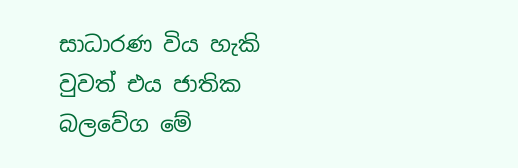සාධාරණ විය හැකි වුවත් එය ජාතික බලවේග මේ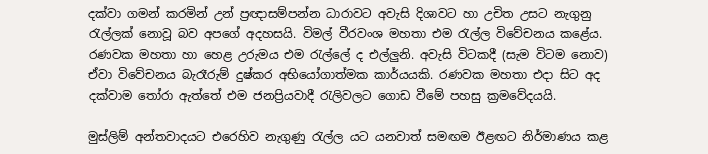දක්වා ගමන් කරමින් උන් ප්‍රඥාසම්පන්න ධාරාවට අවැසි දිශාවට හා උචිත උසට නැගුනු රැල්ලක් නොවූ බව අපගේ අදහසයි. විමල් වීරවංශ මහතා එම රැල්ල විවේචනය කළේය. රණවක මහතා හා හෙළ උරුමය එම රැල්ලේ ද එල්ලුනි. අවැසි විටකදී (සැම විටම නොව) ඒවා විවේචනය බැරෑරුම් දුෂ්කර අභියෝගාත්මක කාර්යයකි. රණවක මහතා එදා සිට අද දක්වාම තෝරා ඇත්තේ එම ජනප්‍රියවාදී රැලිවලට ගොඩ වීමේ පහසු ක්‍රමවේදයයි.

මුස්ලිම් අන්තවාදයට එරෙහිව නැගුණු රැල්ල යට යනවාත් සමඟම ඊළඟට නිර්මාණය කළ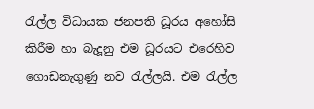රැල්ල විධායක ජනපති ධූරය අහෝසි කිරීම හා බැදූනු එම ධූරයට එරෙහිව ගොඩනැගුණු නව රැල්ලයි. එම රැල්ල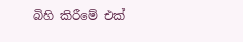බිහි කිරීමේ එක්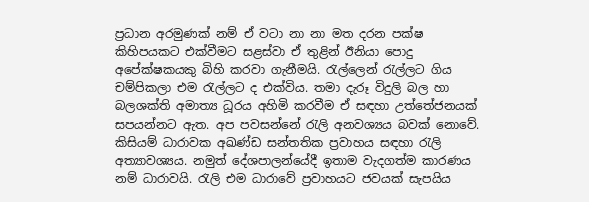ප්‍රධාන අරමුණක් නම් ඒ වටා නා නා මත දරන පක්ෂ කිහිපයකට එක්වීමට සළස්වා ඒ තුළින් ඊනියා පොදු අපේක්ෂකයකු බිහි කරවා ගැනීමයි. රැල්ලෙන් රැල්ලට ගිය චම්පිකලා එම රැල්ලට ද එක්විය. තමා දැරූ විදුලි බල හා බලශක්ති අමාත්‍ය ධූරය අහිමි කරවීම ඒ සඳහා උත්තේජනයක් සපයන්නට ඇත. අප පවසන්නේ රැලි අනවශ්‍යය බවක් නොවේ. කිසියම් ධාරාවක අඛණ්ඩ සන්තතික ප්‍රවාහය සඳහා රැලි අත්‍යාවශ්‍යය. නමුත් දේශපාලන්යේදී ඉතාම වැදගත්ම කාරණය නම් ධාරාවයි. රැලි එම ධාරාවේ ප්‍රවාහයට ජවයක් සැපයිය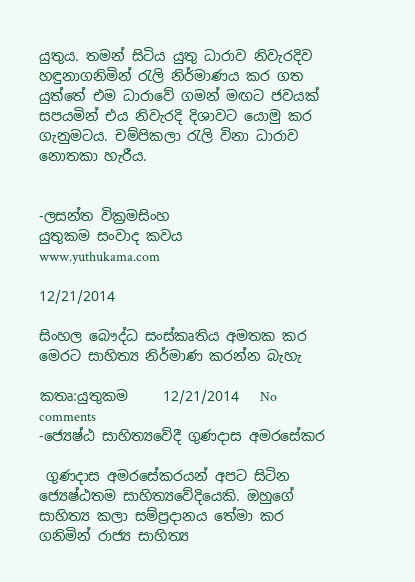යුතුය. තමන් සිටිය යුතු ධාරාව නිවැරදිව හඳුනාගනිමින් රැලි නිර්මාණය කර ගත යුත්තේ එම ධාරාවේ ගමන් මඟට ජවයක් සපයමින් එය නිවැරදි දිශාවට යොමු කර ගැනුමටය. චම්පිකලා රැලි විනා ධාරාව නොතකා හැරීය.


-ලසන්ත වික්‍රමසිංහ
යුතුකම සංවාද කවය
www.yuthukama.com

12/21/2014

සිංහල බෞද්ධ සංස්‌කෘතිය අමතක කර මෙරට සාහිත්‍ය නිර්මාණ කරන්න බැහැ

කතෘ:යුතුකම     12/21/2014   No comments
-ජ්‍යෙෂ්ඨ සාහිත්‍යවේදී ගුණදාස අමරසේකර

 ගුණදාස අමරසේකරයන් අපට සිටින ජ්‍යෙෂ්ඨතම සාහිත්‍යවේදියෙකි. ඔහුගේ සාහිත්‍ය කලා සම්ප්‍රදානය තේමා කර ගනිමින් රාජ්‍ය සාහිත්‍ය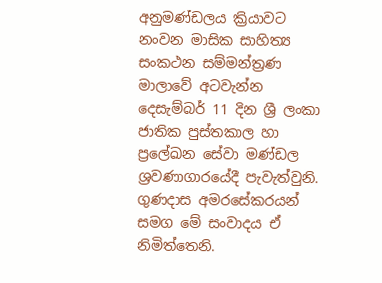අනුමණ්‌ඩලය ක්‍රියාවට නංවන මාසික සාහිත්‍ය සංකථන සම්මන්ත්‍රණ මාලාවේ අටවැන්න දෙසැම්බර් 11 දින ශ්‍රී ලංකා ජාතික පුස්‌තකාල හා ප්‍රලේඛන සේවා මණ්‌ඩල ශ්‍රවණාගාරයේදී පැවැත්වුනි. ගුණදාස අමරසේකරයන් සමග මේ සංවාදය ඒ නිමිත්තෙනි.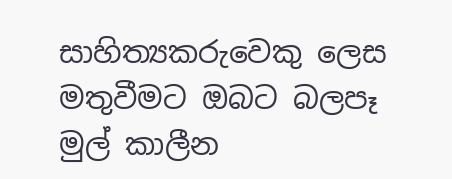සාහිත්‍යකරුවෙකු ලෙස මතුවීමට ඔබට බලපෑ මුල් කාලීන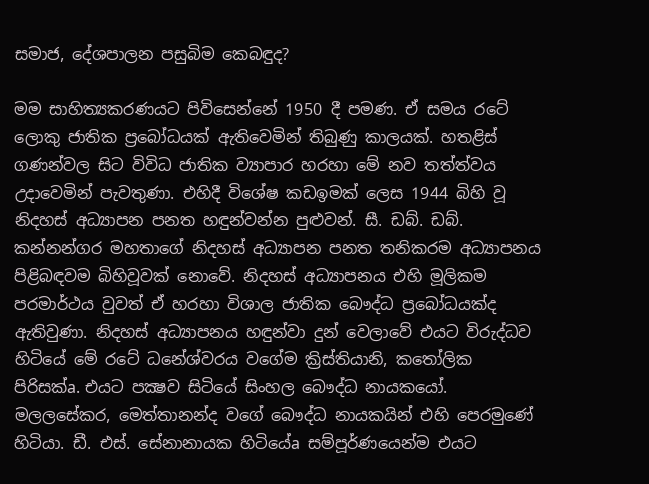සමාජ, දේශපාලන පසුබිම කෙබඳුද?

මම සාහිත්‍යකරණයට පිවිසෙන්නේ 1950 දී පමණ. ඒ සමය රටේ ලොකු ජාතික ප්‍රබෝධයක්‌ ඇතිවෙමින් තිබුණු කාලයක්‌. හතළිස්‌ ගණන්වල සිට විවිධ ජාතික ව්‍යාපාර හරහා මේ නව තත්ත්වය උදාවෙමින් පැවතුණා. එහිදී විශේෂ කඩඉමක්‌ ලෙස 1944 බිහි වූ නිදහස්‌ අධ්‍යාපන පනත හඳුන්වන්න පුළුවන්. සී. ඩබ්. ඩබ්. කන්නන්ගර මහතාගේ නිදහස්‌ අධ්‍යාපන පනත තනිකරම අධ්‍යාපනය පිළිබඳවම බිහිවූවක්‌ නොවේ. නිදහස්‌ අධ්‍යාපනය එහි මූලිකම පරමාර්ථය වුවත් ඒ හරහා විශාල ජාතික බෞද්ධ ප්‍රබෝධයක්‌ද ඇතිවුණා. නිදහස්‌ අධ්‍යාපනය හඳුන්වා දුන් වෙලාවේ එයට විරුද්ධව හිටියේ මේ රටේ ධනේශ්වරය වගේම ක්‍රිස්‌තියානි, කතෝලික පිරිසක්‌a. එයට පක්‍ෂව සිටියේ සිංහල බෞද්ධ නායකයෝ. මලලසේකර, මෙත්තානන්ද වගේ බෞද්ධ නායකයින් එහි පෙරමුණේ හිටියා. ඩී. එස්‌. සේනානායක හිටියේa සම්පූර්ණයෙන්ම එයට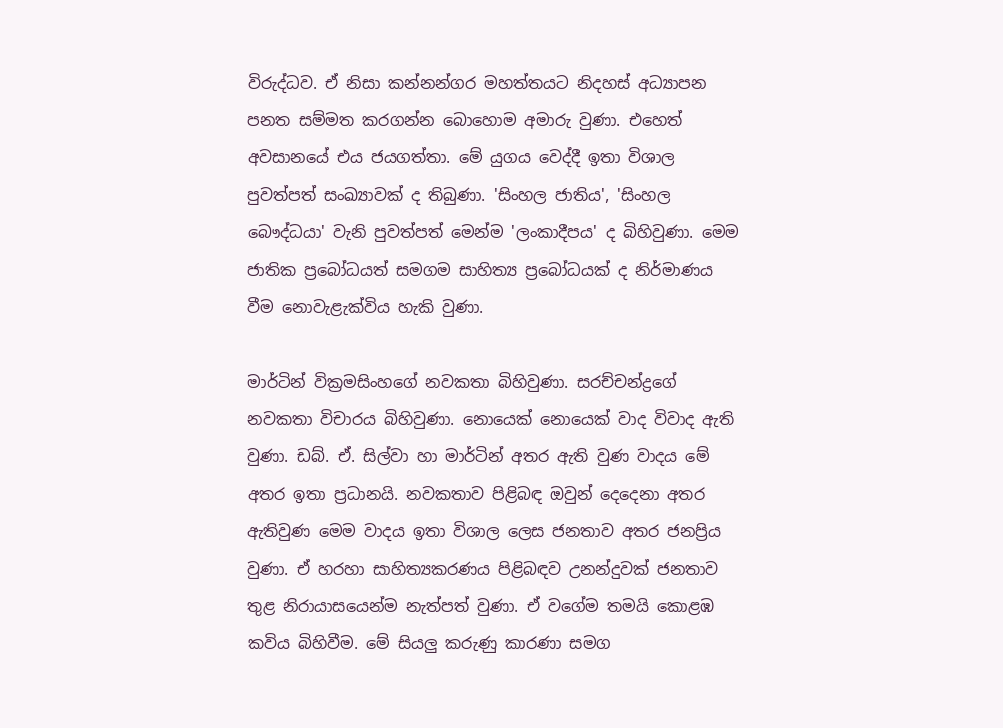විරුද්ධව. ඒ නිසා කන්නන්ගර මහත්තයට නිදහස්‌ අධ්‍යාපන පනත සම්මත කරගන්න බොහොම අමාරු වුණා. එහෙත් අවසානයේ එය ජයගත්තා. මේ යුගය වෙද්දී ඉතා විශාල පුවත්පත් සංඛ්‍යාවක්‌ ද තිබුණා. 'සිංහල ජාතිය', 'සිංහල බෞද්ධයා' වැනි පුවත්පත් මෙන්ම 'ලංකාදීපය' ද බිහිවුණා. මෙම ජාතික ප්‍රබෝධයත් සමගම සාහිත්‍ය ප්‍රබෝධයක්‌ ද නිර්මාණය වීම නොවැළැක්‌විය හැකි වුණා.

මාර්ටින් වික්‍රමසිංහගේ නවකතා බිහිවුණා. සරච්චන්ද්‍රගේ නවකතා විචාරය බිහිවුණා. නොයෙක්‌ නොයෙක්‌ වාද විවාද ඇති වුණා. ඩබ්. ඒ. සිල්වා හා මාර්ටින් අතර ඇති වුණ වාදය මේ අතර ඉතා ප්‍රධානයි. නවකතාව පිළිබඳ ඔවුන් දෙදෙනා අතර ඇතිවුණ මෙම වාදය ඉතා විශාල ලෙස ජනතාව අතර ජනප්‍රිය වුණා. ඒ හරහා සාහිත්‍යකරණය පිළිබඳව උනන්දුවක්‌ ජනතාව තුළ නිරායාසයෙන්ම නැත්පත් වුණා. ඒ වගේම තමයි කොළඹ කවිය බිහිවීම. මේ සියලු කරුණු කාරණා සමග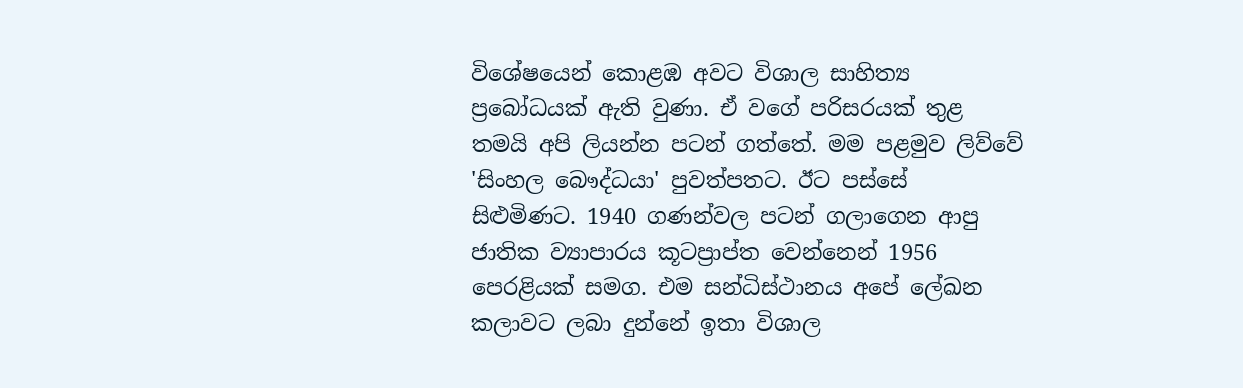විශේෂයෙන් කොළඹ අවට විශාල සාහිත්‍ය ප්‍රබෝධයක්‌ ඇති වුණා. ඒ වගේ පරිසරයක්‌ තුළ තමයි අපි ලියන්න පටන් ගත්තේ. මම පළමුව ලිව්වේ 'සිංහල බෞද්ධයා' පුවත්පතට. ඊට පස්‌සේ සිළුමිණට. 1940 ගණන්වල පටන් ගලාගෙන ආපු ජාතික ව්‍යාපාරය කූටප්‍රාප්ත වෙන්නෙන් 1956 පෙරළියක්‌ සමග. එම සන්ධිස්‌ථානය අපේ ලේඛන කලාවට ලබා දුන්නේ ඉතා විශාල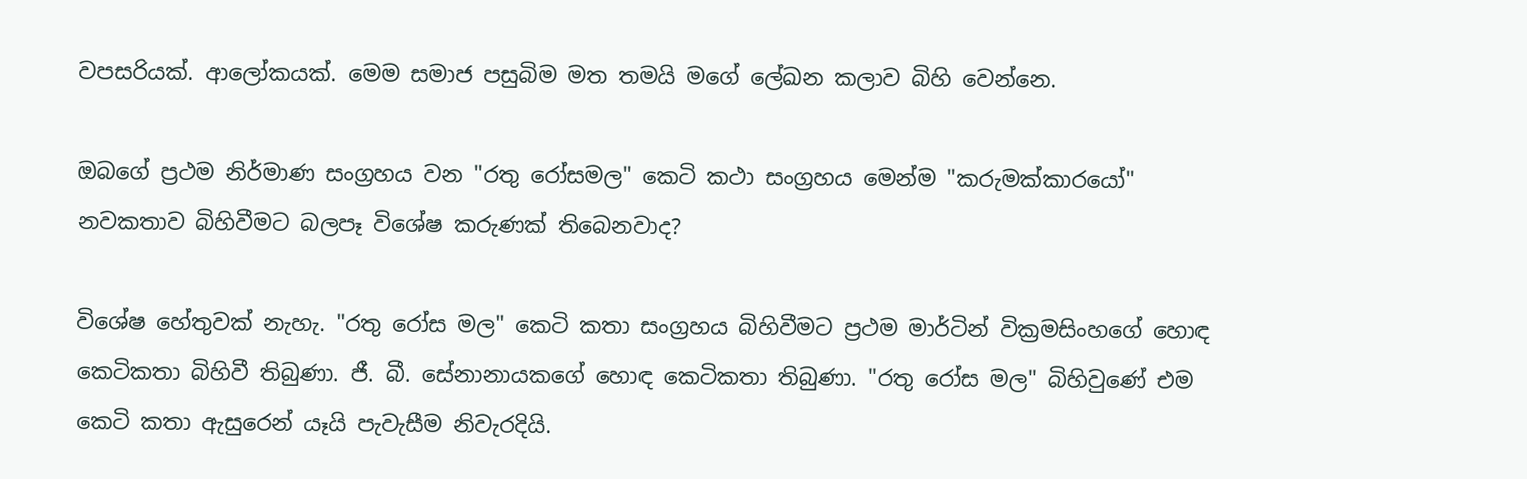වපසරියක්‌. ආලෝකයක්‌. මෙම සමාජ පසුබිම මත තමයි මගේ ලේඛන කලාව බිහි වෙන්නෙ.

ඔබගේ ප්‍රථම නිර්මාණ සංග්‍රහය වන "රතු රෝසමල" කෙටි කථා සංග්‍රහය මෙන්ම "කරුමක්‌කාරයෝ" නවකතාව බිහිවීමට බලපෑ විශේෂ කරුණක්‌ තිබෙනවාද?

විශේෂ හේතුවක්‌ නැහැ. "රතු රෝස මල" කෙටි කතා සංග්‍රහය බිහිවීමට ප්‍රථම මාර්ටින් වික්‍රමසිංහගේ හොඳ කෙටිකතා බිහිවී තිබුණා. ජී. බී. සේනානායකගේ හොඳ කෙටිකතා තිබුණා. "රතු රෝස මල" බිහිවුණේ එම කෙටි කතා ඇසුරෙන් යෑයි පැවැසීම නිවැරදියි.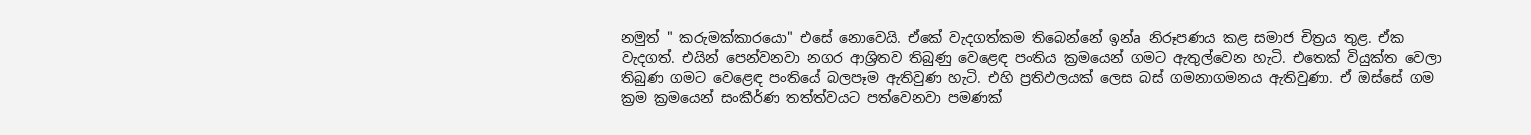නමුත් " කරුමක්‌කාරයො" එසේ නොවෙයි. ඒකේ වැදගත්කම තිබෙන්නේ ඉන්a නිරූපණය කළ සමාජ චිත්‍රය තුළ. ඒක වැදගත්. එයින් පෙන්වනවා නගර ආශ්‍රිතව තිබුණු වෙළෙඳ පංතිය ක්‍රමයෙන් ගමට ඇතුල්වෙන හැටි. එතෙක්‌ වියුක්‌ත වෙලා තිබුණ ගමට වෙළෙඳ පංතියේ බලපෑම ඇතිවුණ හැටි. එහි ප්‍රතිඵලයක්‌ ලෙස බස්‌ ගමනාගමනය ඇතිවුණා. ඒ ඔස්‌සේ ගම ක්‍රම ක්‍රමයෙන් සංකීර්ණ තත්ත්වයට පත්වෙනවා පමණක්‌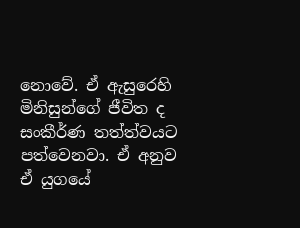නොවේ. ඒ ඇසුරෙහි මිනිසුන්ගේ ජීවිත ද සංකීර්ණ තත්ත්වයට පත්වෙනවා. ඒ අනුව ඒ යුගයේ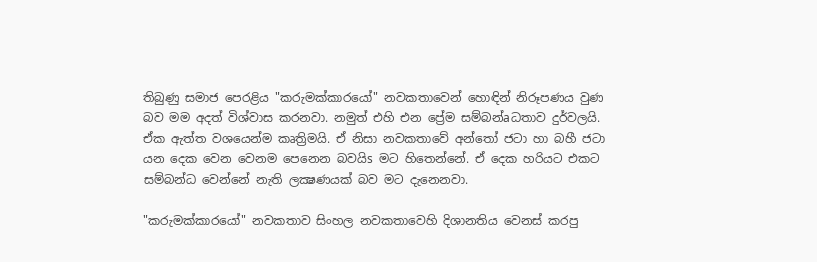තිබුණු සමාජ පෙරළිය "කරුමක්‌කාරයෝ" නවකතාවෙන් හොඳින් නිරූපණය වුණ බව මම අදත් විශ්වාස කරනවා. නමුත් එහි එන ප්‍රේම සම්බන්aධතාව දුර්වලයි. ඒක ඇත්ත වශයෙන්ම කෘත්‍රිමයි. ඒ නිසා නවකතාවේ අන්තෝ ජටා හා බහී ජටා යන දෙක වෙන වෙනම පෙනෙන බවයිs මට හිතෙන්නේ. ඒ දෙක හරියට එකට සම්බන්ධ වෙන්නේ නැති ලක්‍ෂණයක්‌ බව මට දැනෙනවා.

"කරුමක්‌කාරයෝ" නවකතාව සිංහල නවකතාවෙහි දිශානතිය වෙනස්‌ කරපු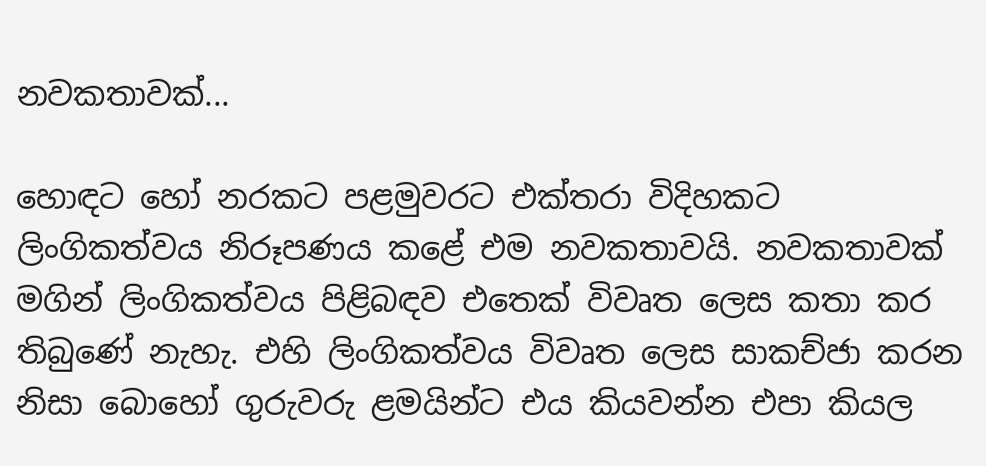නවකතාවක්‌...

හොඳට හෝ නරකට පළමුවරට එක්‌තරා විදිහකට ලිංගිකත්වය නිරූපණය කළේ එම නවකතාවයි. නවකතාවක්‌ මගින් ලිංගිකත්වය පිළිබඳව එතෙක්‌ විවෘත ලෙස කතා කර තිබුණේ නැහැ. එහි ලිංගිකත්වය විවෘත ලෙස සාකච්ජා කරන නිසා බොහෝ ගුරුවරු ළමයින්ට එය කියවන්න එපා කියල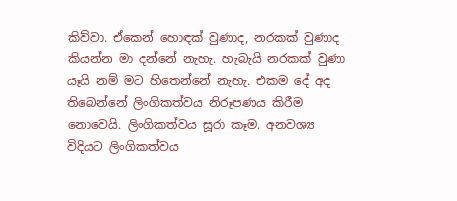කිව්වා. ඒකෙන් හොඳක්‌ වුණාද, නරකක්‌ වුණාද කියන්න මා දන්නේ නැහැ. හැබැයි නරකක්‌ වුණා යෑයි නම් මට හිතෙන්නේ නැහැ. එකම දේ අද තිබෙන්නේ ලිංගිකත්වය නිරූපණය කිරීම නොවෙයි. ලිංගිකත්වය සූරා කෑම. අනවශ්‍ය විදියට ලිංගිකත්වය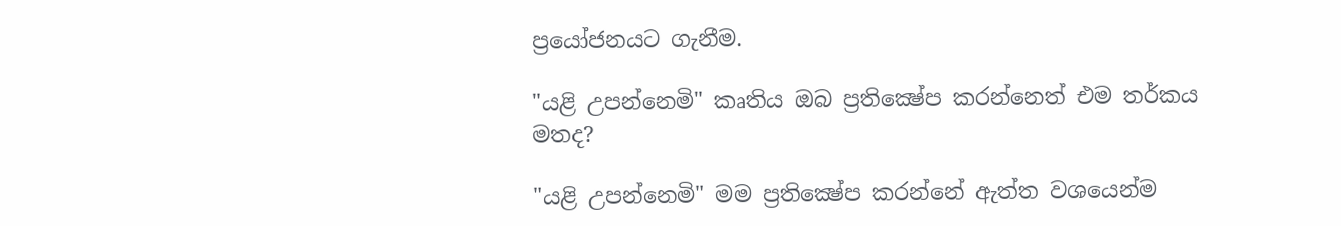ප්‍රයෝජනයට ගැනීම.

"යළි උපන්නෙමි" කෘතිය ඔබ ප්‍රතික්‍ෂේප කරන්නෙත් එම තර්කය මතද?

"යළි උපන්නෙමි" මම ප්‍රතික්‍ෂේප කරන්නේ ඇත්ත වශයෙන්ම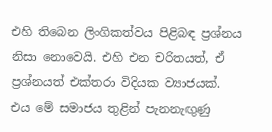එහි තිබෙන ලිංගිකත්වය පිළිබඳ ප්‍රශ්නය නිසා නොවෙයි. එහි එන චරිතයත්, ඒ ප්‍රශ්නයත් එක්‌තරා විදියක ව්‍යාජයක්‌. එය මේ සමාජය තුළින් පැනනැඟුණු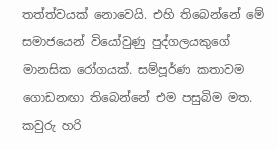තත්ත්වයක්‌ නොවෙයි. එහි තිබෙන්නේ මේ සමාජයෙන් වියෝවුණු පුද්ගලයකුගේ මානසික රෝගයක්‌. සම්පූර්ණ කතාවම ගොඩනඟා තිබෙන්නේ එම පසුබිම මත. කවුරු හරි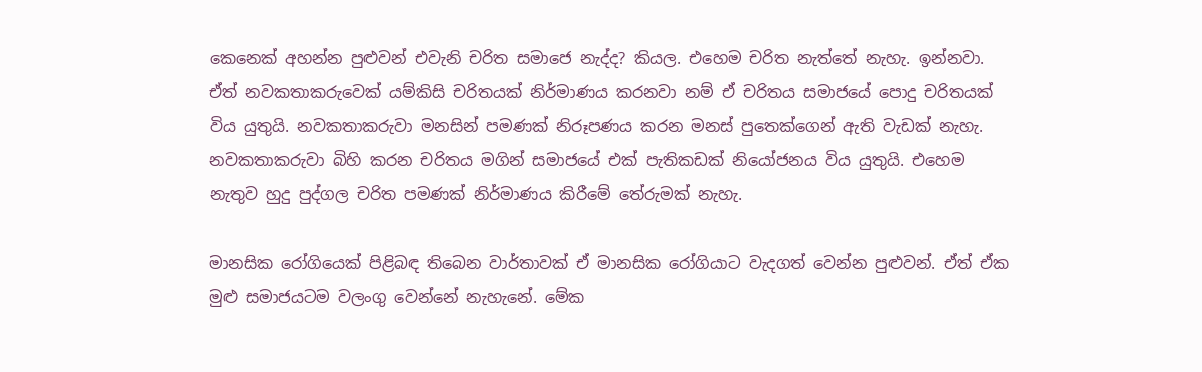කෙනෙක්‌ අහන්න පුළුවන් එවැනි චරිත සමාජෙ නැද්ද? කියල. එහෙම චරිත නැත්තේ නැහැ. ඉන්නවා. ඒත් නවකතාකරුවෙක්‌ යම්කිසි චරිතයක්‌ නිර්මාණය කරනවා නම් ඒ චරිතය සමාජයේ පොදු චරිතයක්‌ විය යුතුයි. නවකතාකරුවා මනසින් පමණක්‌ නිරූපණය කරන මනස්‌ පුතෙක්‌ගෙන් ඇති වැඩක්‌ නැහැ. නවකතාකරුවා බිහි කරන චරිතය මගින් සමාජයේ එක්‌ පැතිකඩක්‌ නියෝජනය විය යුතුයි. එහෙම නැතුව හුදු පුද්ගල චරිත පමණක්‌ නිර්මාණය කිරීමේ තේරුමක්‌ නැහැ.

මානසික රෝගියෙක්‌ පිළිබඳ තිබෙන වාර්තාවක්‌ ඒ මානසික රෝගියාට වැදගත් වෙන්න පුළුවන්. ඒත් ඒක මුළු සමාජයටම වලංගු වෙන්නේ නැහැනේ. මේක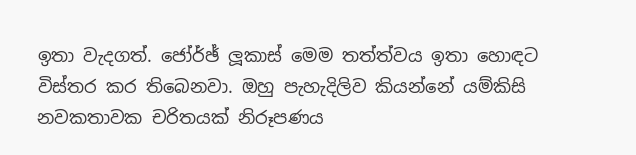ඉතා වැදගත්. ජෝර්ඡ් ලූකාස්‌ මෙම තත්ත්වය ඉතා හොඳට විස්‌තර කර තිබෙනවා. ඔහු පැහැදිලිව කියන්නේ යම්කිසි නවකතාවක චරිතයක්‌ නිරූපණය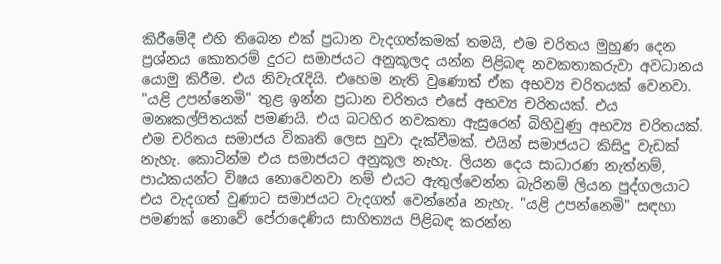කිරීමේදී එහි තිබෙන එක්‌ ප්‍රධාන වැදගත්කමක්‌ තමයි, එම චරිතය මුහුණ දෙන ප්‍රශ්නය කොතරම් දුරට සමාජයට අනුකූලද යන්න පිළිබඳ නවකතාකරුවා අවධානය යොමු කිරීම. එය නිවැරැදියි. එහෙම නැති වුණොත් ඒක අභව්‍ය චරිතයක්‌ වෙනවා. "යළි උපන්නෙමි" තුළ ඉන්න ප්‍රධාන චරිතය එසේ අභව්‍ය චරිතයක්‌. එය මනඃකල්පිතයක්‌ පමණයි. එය බටහිර නවකතා ඇසුරෙන් බිහිවුණු අභව්‍ය චරිතයක්‌. එම චරිතය සමාජය විකෘති ලෙස හුවා දැක්‌වීමක්‌. එයින් සමාජයට කිසිදු වැඩක්‌ නැහැ. කොටින්ම එය සමාජයට අනුකූල නැහැ. ලියන දෙය සාධාරණ නැත්නම්, පාඨකයන්ට විෂය නොවෙනවා නම් එයට ඇතුල්වෙන්න බැරිනම් ලියන පුද්ගලයාට එය වැදගත් වුණාට සමාජයට වැදගත් වෙන්නේa නැහැ. "යළි උපන්නෙමි" සඳහා පමණක්‌ නොවේ පේරාදෙණිය සාහිත්‍යය පිළිබඳ කරන්න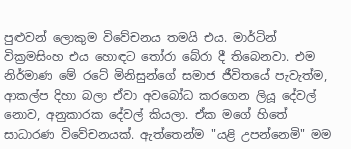පුළුවන් ලොකුම විවේචනය තමයි එය. මාර්ටින් වික්‍රමසිංහ එය හොඳට තෝරා බේරා දී තිබෙනවා. එම නිර්මාණ මේ රටේ මිනිසුන්ගේ සමාජ ජීවිතයේ පැවැත්ම, ආකල්ප දිහා බලා ඒවා අවබෝධ කරගෙන ලියූ දේවල් නොව, අනුකාරක දේවල් කියලා. ඒක මගේ හිතේ සාධාරණ විවේචනයක්‌. ඇත්තෙන්ම "යළි උපන්නෙමි" මම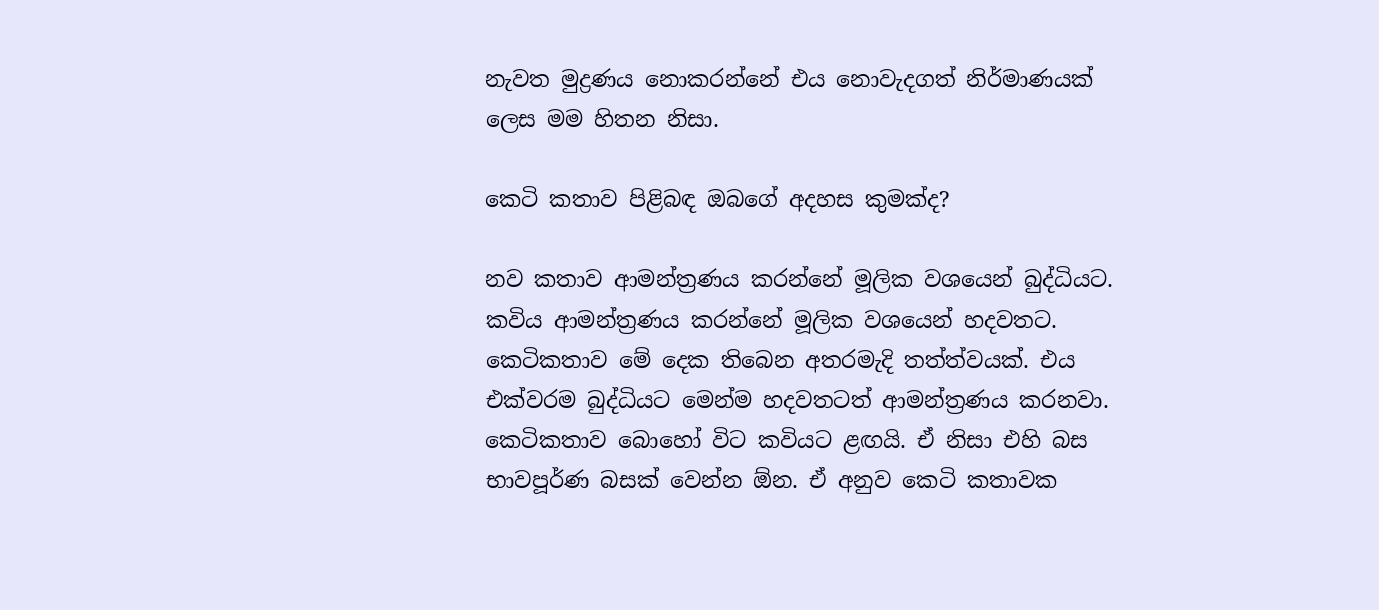නැවත මුද්‍රණය නොකරන්නේ එය නොවැදගත් නිර්මාණයක්‌ ලෙස මම හිතන නිසා.

කෙටි කතාව පිළිබඳ ඔබගේ අදහස කුමක්‌ද?

නව කතාව ආමන්ත්‍රණය කරන්නේ මූලික වශයෙන් බුද්ධියට. කවිය ආමන්ත්‍රණය කරන්නේ මූලික වශයෙන් හදවතට. කෙටිකතාව මේ දෙක තිබෙන අතරමැදි තත්ත්වයක්‌. එය එක්‌වරම බුද්ධියට මෙන්ම හදවතටත් ආමන්ත්‍රණය කරනවා. කෙටිකතාව බොහෝ විට කවියට ළඟයි. ඒ නිසා එහි බස භාවපූර්ණ බසක්‌ වෙන්න ඕන. ඒ අනුව කෙටි කතාවක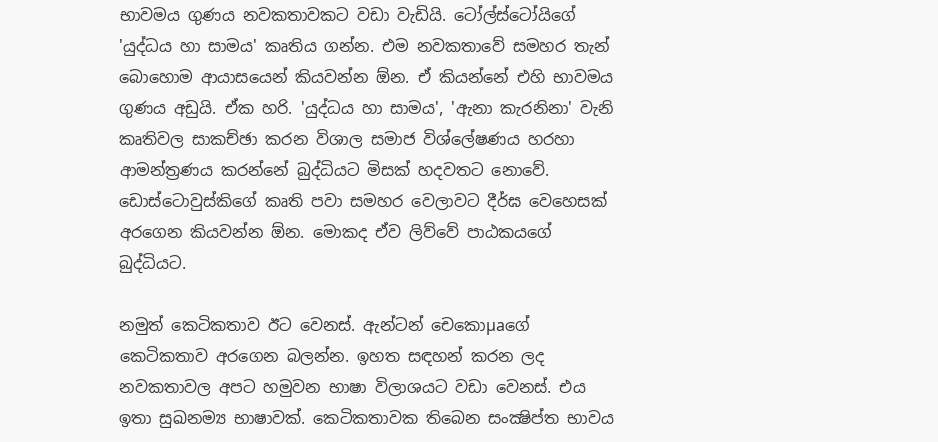භාවමය ගුණය නවකතාවකට වඩා වැඩියි. ටෝල්ස්‌ටෝයිගේ 'යුද්ධය හා සාමය' කෘතිය ගන්න. එම නවකතාවේ සමහර තැන් බොහොම ආයාසයෙන් කියවන්න ඕන. ඒ කියන්නේ එහි භාවමය ගුණය අඩුයි. ඒක හරි. 'යුද්ධය හා සාමය', 'ඇනා කැරනිනා' වැනි කෘතිවල සාකච්ඡා කරන විශාල සමාජ විශ්ලේෂණය හරහා ආමන්ත්‍රණය කරන්නේ බුද්ධියට මිසක්‌ හදවතට නොවේ. ඩොස්‌ටොවුස්‌කිගේ කෘති පවා සමහර වෙලාවට දීර්ඝ වෙහෙසක්‌ අරගෙන කියවන්න ඕන. මොකද ඒව ලිව්වේ පාඨකයගේ බුද්ධියට.

නමුත් කෙටිකතාව ඊට වෙනස්‌. ඇන්ටන් චෙකොµaගේ කෙටිකතාව අරගෙන බලන්න. ඉහත සඳහන් කරන ලද නවකතාවල අපට හමුවන භාෂා විලාශයට වඩා වෙනස්‌. එය ඉතා සුඛනම්‍ය භාෂාවක්‌. කෙටිකතාවක තිබෙන සංක්‍ෂිප්ත භාවය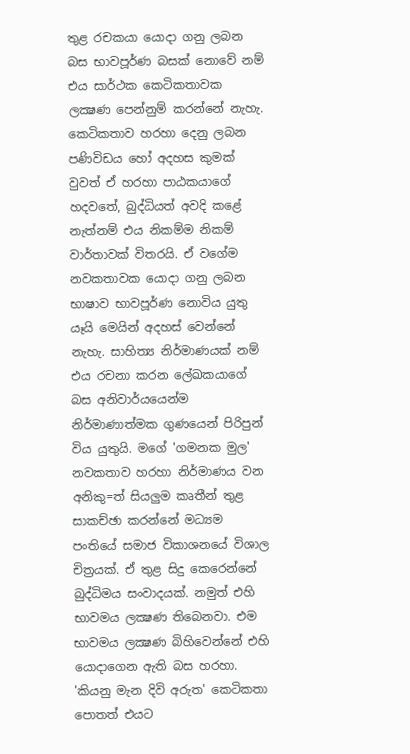තුළ රචකයා යොදා ගනු ලබන බස භාවපූර්ණ බසක්‌ නොවේ නම් එය සාර්ථක කෙටිකතාවක ලක්‍ෂණ පෙන්නුම් කරන්නේ නැහැ. කෙටිකතාව හරහා දෙනු ලබන පණිවිඩය හෝ අදහස කුමක්‌ වුවත් ඒ හරහා පාඨකයාගේ හදවතේ, බුද්ධියත් අවදි කළේ නැත්නම් එය නිකම්ම නිකම් වාර්තාවක්‌ විතරයි. ඒ වගේම නවකතාවක යොදා ගනු ලබන භාෂාව භාවපූර්ණ නොවිය යුතු යෑයි මෙයින් අදහස්‌ වෙන්නේ නැහැ. සාහිත්‍ය නිර්මාණයක්‌ නම් එය රචනා කරන ලේඛකයාගේ බස අනිවාර්යයෙන්ම නිර්මාණාත්මක ගුණයෙන් පිරිපුන් විය යුතුයි. මගේ 'ගමනක මුල' නවකතාව හරහා නිර්මාණය වන අනිකු=ත් සියලුම කෘතීන් තුළ සාකච්ඡා කරන්නේ මධ්‍යම පංතියේ සමාජ විකාශනයේ විශාල චිත්‍රයක්‌. ඒ තුළ සිදු කෙරෙන්නේ බුද්ධිමය සංවාදයක්‌. නමුත් එහි භාවමය ලක්‍ෂණ තිබෙනවා. එම භාවමය ලක්‍ෂණ බිහිවෙන්නේ එහි යොදාගෙන ඇති බස හරහා. 'කියනු මැන දිවි අරුත' කෙටිකතා පොතත් එයට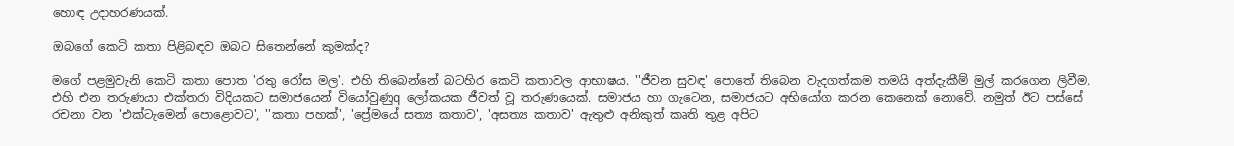හොඳ උදාහරණයක්‌.

ඔබගේ කෙටි කතා පිළිබඳව ඔබට සිතෙන්නේ කුමක්‌ද?

මගේ පළමුවැනි කෙටි කතා පොත 'රතු රෝස මල'. එහි තිබෙන්නේ බටහිර කෙටි කතාවල ආභාෂය. ''ජීවන සුවඳ' පොතේ තිබෙන වැදගත්කම තමයි අත්දැකීම් මුල් කරගෙන ලිවීම. එහි එන තරුණයා එක්‌තරා විදියකට සමාජයෙන් වියෝවුණුq ලෝකයක ජීවත් වූ තරුණයෙක්‌. සමාජය හා ගැටෙන, සමාජයට අභියෝග කරන කෙනෙක්‌ නොවේ. නමුත් ඊට පස්‌සේ රචනා වන 'එක්‌ටැමෙන් පොළොවට', ''කතා පහක්‌', 'ප්‍රේමයේ සත්‍ය කතාව', 'අසත්‍ය කතාව' ඇතුළු අනිකුත් කෘති තුළ අපිට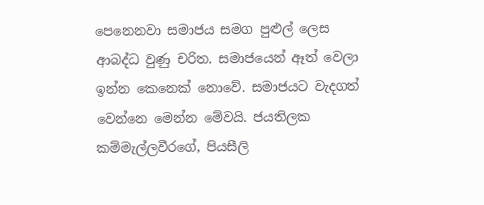පෙනෙනවා සමාජය සමග පුළුල් ලෙස ආබද්ධ වුණු චරිත. සමාජයෙන් ඈත් වෙලා ඉන්න කෙනෙක්‌ නොවේ. සමාජයට වැදගත් වෙන්නෙ මෙන්න මේවයි. ජයතිලක කම්මැල්ලවීරගේ, පියසීලි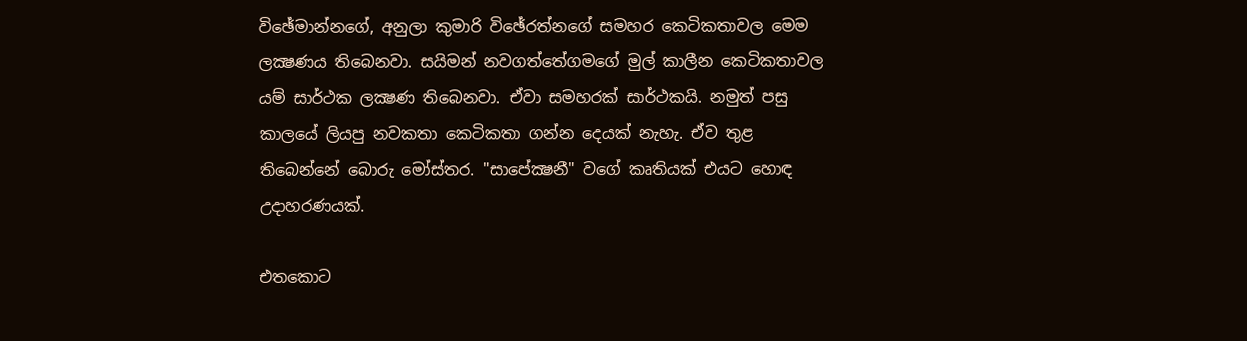විඡේමාන්නගේ, අනුලා කුමාරි විඡේරත්නගේ සමහර කෙටිකතාවල මෙම ලක්‍ෂණය තිබෙනවා. සයිමන් නවගත්තේගමගේ මුල් කාලීන කෙටිකතාවල යම් සාර්ථක ලක්‍ෂණ තිබෙනවා. ඒවා සමහරක්‌ සාර්ථකයි. නමුත් පසු කාලයේ ලියපු නවකතා කෙටිකතා ගන්න දෙයක්‌ නැහැ. ඒව තුළ තිබෙන්නේ බොරු මෝස්‌තර. "සාපේක්‍ෂනී" වගේ කෘතියක්‌ එයට හොඳ උදාහරණයක්‌.

එතකොට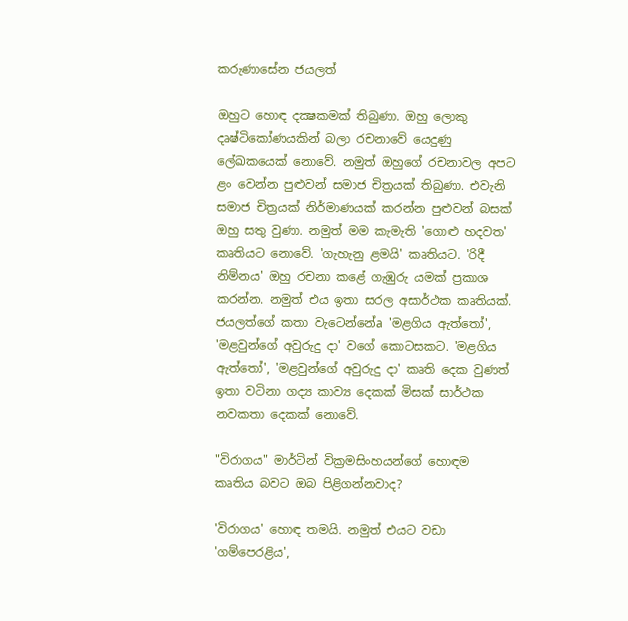කරුණාසේන ජයලත්

ඔහුට හොඳ දක්‍ෂකමක්‌ තිබුණා. ඔහු ලොකු දෘෂ්ටිකෝණයකින් බලා රචනාවේ යෙදුණු ලේඛකයෙක්‌ නොවේ. නමුත් ඔහුගේ රචනාවල අපට ළං වෙන්න පුළුවන් සමාජ චිත්‍රයක්‌ තිබුණා. එවැනි සමාජ චිත්‍රයක්‌ නිර්මාණයක්‌ කරන්න පුළුවන් බසක්‌ ඔහු සතු වුණා. නමුත් මම කැමැති 'ගොළු හදවත' කෘතියට නොවේ. 'ගැහැනු ළමයි' කෘතියට. 'රිදී නිම්නය' ඔහු රචනා කළේ ගැඹුරු යමක්‌ ප්‍රකාශ කරන්න. නමුත් එය ඉතා සරල අසාර්ථක කෘතියක්‌. ජයලත්ගේ කතා වැටෙන්නේa 'මළගිය ඇත්තෝ', 'මළවුන්ගේ අවුරුදු දා' වගේ කොටසකට. 'මළගිය ඇත්තෝ', 'මළවුන්ගේ අවුරුදු දා' කෘති දෙක වුණත් ඉතා වටිනා ගද්‍ය කාව්‍ය දෙකක්‌ මිසක්‌ සාර්ථක නවකතා දෙකක්‌ නොවේ.

"විරාගය" මාර්ටින් වික්‍රමසිංහයන්ගේ හොඳම කෘතිය බවට ඔබ පිළිගන්නවාද?

'විරාගය' හොඳ තමයි. නමුත් එයට වඩා 'ගම්පෙරළිය',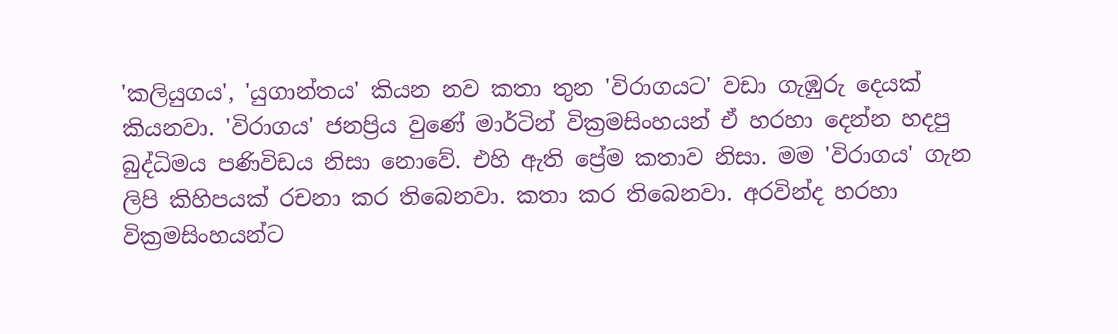'කලියුගය', 'යුගාන්තය' කියන නව කතා තුන 'විරාගයට' වඩා ගැඹුරු දෙයක්‌ කියනවා. 'විරාගය' ජනප්‍රිය වුණේ මාර්ටින් වික්‍රමසිංහයන් ඒ හරහා දෙන්න හදපු බුද්ධිමය පණිවිඩය නිසා නොවේ. එහි ඇති ප්‍රේම කතාව නිසා. මම 'විරාගය' ගැන ලිපි කිහිපයක්‌ රචනා කර තිබෙනවා. කතා කර තිබෙනවා. අරවින්ද හරහා වික්‍රමසිංහයන්ට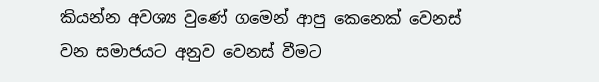කියන්න අවශ්‍ය වුණේ ගමෙන් ආපු කෙනෙක්‌ වෙනස්‌ වන සමාජයට අනුව වෙනස්‌ වීමට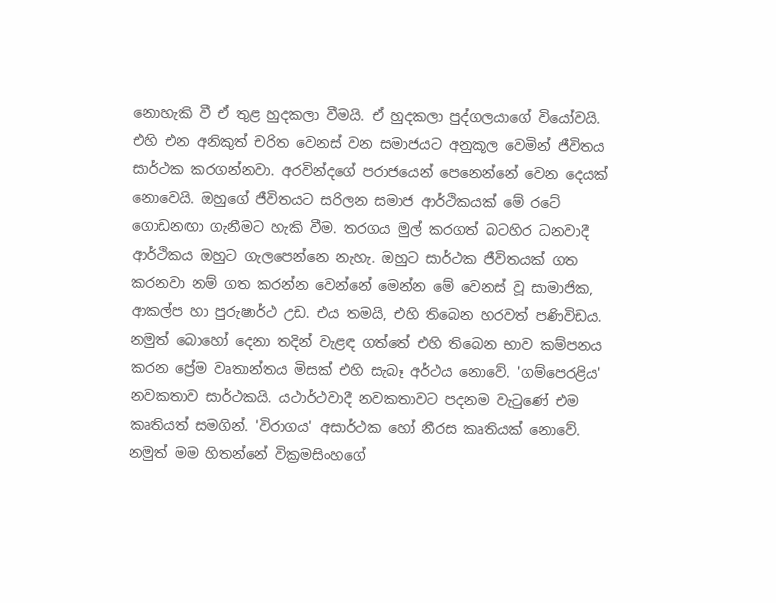නොහැකි වී ඒ තුළ හුදකලා වීමයි. ඒ හුදකලා පුද්ගලයාගේ වියෝවයි. එහි එන අනිකුත් චරිත වෙනස්‌ වන සමාජයට අනුකූල වෙමින් ජීවිතය සාර්ථක කරගන්නවා. අරවින්දගේ පරාජයෙන් පෙනෙන්නේ වෙන දෙයක්‌ නොවෙයි. ඔහුගේ ජීවිතයට සරිලන සමාජ ආර්ථිකයක්‌ මේ රටේ ගොඩනඟා ගැනීමට හැකි වීම. තරගය මුල් කරගත් බටහිර ධනවාදී ආර්ථිකය ඔහුට ගැලපෙන්නෙ නැහැ. ඔහුට සාර්ථක ජීවිතයක්‌ ගත කරනවා නම් ගත කරන්න වෙන්නේ මෙන්න මේ වෙනස්‌ වූ සාමාජික, ආකල්ප හා පුරුෂාර්ථ උඩ. එය තමයි, එහි තිබෙන හරවත් පණිවිඩය. නමුත් බොහෝ දෙනා තදින් වැළඳ ගත්තේ එහි තිබෙන භාව කම්පනය කරන ප්‍රේම වෘතාන්තය මිසක්‌ එහි සැබෑ අර්ථය නොවේ. 'ගම්පෙරළිය' නවකතාව සාර්ථකයි. යථාර්ථවාදී නවකතාවට පදනම වැටුණේ එම කෘතියත් සමගින්. 'විරාගය' අසාර්ථක හෝ නීරස කෘතියක්‌ නොවේ. නමුත් මම හිතන්නේ වික්‍රමසිංහගේ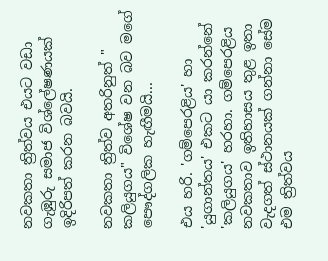නවකතා ත්‍රිත්වය එයට වඩා ගැඹුරු සමාජ විශ්ලේෂණයක්‌ ඉදිරිපත් කරන බවයි.

නවකතා ත්‍රිත්ව අතරිනුත් " කලියුගය" විශේෂ වන බව මගේ පෞද්ගලික හැඟීමයි...

එය හරි. 'ගම්පෙරළිය' හා 'යුගාන්තය' එකට යා කරන්නේ 'කලියුගය' හරහා. ගම්පෙරළිය නවකතාව ඉතිහාසය තුළ ඉතා වැදගත් ස්‌ථානයක්‌ ගන්නා සේම එම ත්‍රිත්වය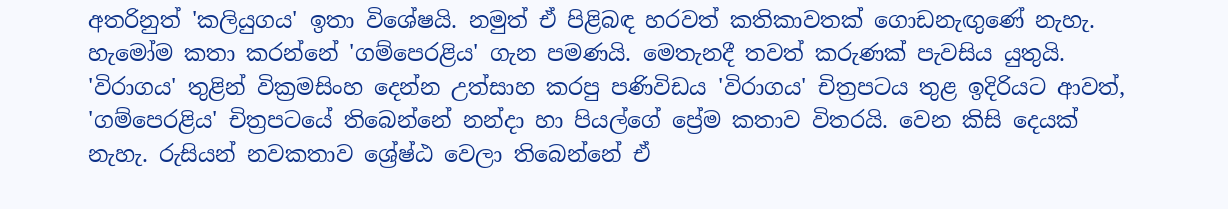අතරිනුත් 'කලියුගය' ඉතා විශේෂයි. නමුත් ඒ පිළිබඳ හරවත් කතිකාවතක්‌ ගොඩනැඟුණේ නැහැ. හැමෝම කතා කරන්නේ 'ගම්පෙරළිය' ගැන පමණයි. මෙතැනදී තවත් කරුණක්‌ පැවසිය යුතුයි. 'විරාගය' තුළින් වික්‍රමසිංහ දෙන්න උත්සාහ කරපු පණිවිඩය 'විරාගය' චිත්‍රපටය තුළ ඉදිරියට ආවත්, 'ගම්පෙරළිය' චිත්‍රපටයේ තිබෙන්නේ නන්දා හා පියල්ගේ ප්‍රේම කතාව විතරයි. වෙන කිසි දෙයක්‌ නැහැ. රුසියන් නවකතාව ශ්‍රේෂ්ඨ වෙලා තිබෙන්නේ ඒ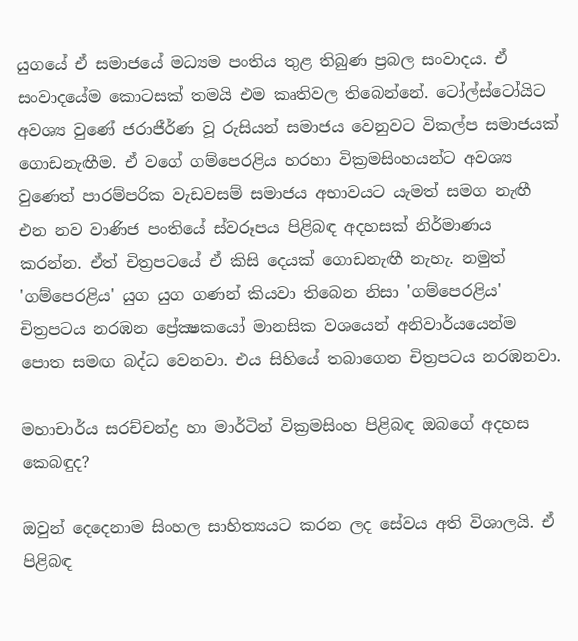යුගයේ ඒ සමාජයේ මධ්‍යම පංතිය තුළ තිබුණ ප්‍රබල සංවාදය. ඒ සංවාදයේම කොටසක්‌ තමයි එම කෘතිවල තිබෙන්නේ. ටෝල්ස්‌ටෝයිට අවශ්‍ය වුණේ ජරාජීර්ණ වූ රුසියන් සමාජය වෙනුවට විකල්ප සමාජයක්‌ ගොඩනැඟීම. ඒ වගේ ගම්පෙරළිය හරහා වික්‍රමසිංහයන්ට අවශ්‍ය වුණෙත් පාරම්පරික වැඩවසම් සමාජය අභාවයට යැමත් සමග නැඟී එන නව වාණිජ පංතියේ ස්‌වරූපය පිළිබඳ අදහසක්‌ නිර්මාණය කරන්න. ඒත් චිත්‍රපටයේ ඒ කිසි දෙයක්‌ ගොඩනැඟී නැහැ. නමුත් 'ගම්පෙරළිය' යුග යුග ගණන් කියවා තිබෙන නිසා 'ගම්පෙරළිය' චිත්‍රපටය නරඹන ප්‍රේක්‍ෂකයෝ මානසික වශයෙන් අනිවාර්යයෙන්ම පොත සමඟ බද්ධ වෙනවා. එය සිහියේ තබාගෙන චිත්‍රපටය නරඹනවා.

මහාචාර්ය සරච්චන්ද්‍ර හා මාර්ටින් වික්‍රමසිංහ පිළිබඳ ඔබගේ අදහස කෙබඳුද?

ඔවුන් දෙදෙනාම සිංහල සාහිත්‍යයට කරන ලද සේවය අති විශාලයි. ඒ පිළිබඳ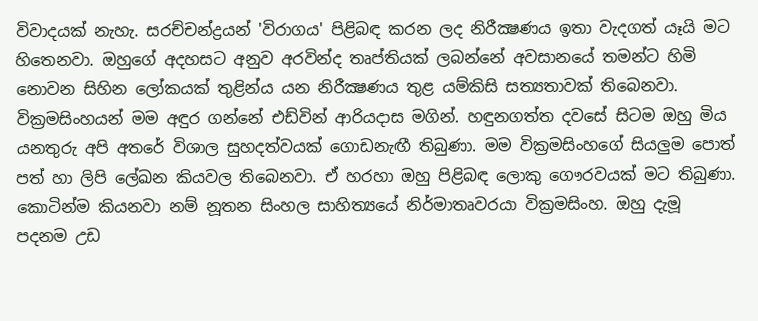විවාදයක්‌ නැහැ. සරච්චන්ද්‍රයන් 'විරාගය' පිළිබඳ කරන ලද නිරීක්‍ෂණය ඉතා වැදගත් යෑයි මට හිතෙනවා. ඔහුගේ අදහසට අනුව අරවින්ද තෘප්තියක්‌ ලබන්නේ අවසානයේ තමන්ට හිමි නොවන සිහින ලෝකයක්‌ තුළින්ය යන නිරීක්‍ෂණය තුළ යම්කිසි සත්‍යතාවක්‌ තිබෙනවා. වික්‍රමසිංහයන් මම අඳුර ගන්නේ එඩ්වින් ආරියදාස මගින්. හඳුනගත්ත දවසේ සිටම ඔහු මිය යනතුරු අපි අතරේ විශාල සුහදත්වයක්‌ ගොඩනැඟී තිබුණා. මම වික්‍රමසිංහගේ සියලුම පොත් පත් හා ලිපි ලේඛන කියවල තිබෙනවා. ඒ හරහා ඔහු පිළිබඳ ලොකු ගෞරවයක්‌ මට තිබුණා. කොටින්ම කියනවා නම් නූතන සිංහල සාහිත්‍යයේ නිර්මාතෘවරයා වික්‍රමසිංහ. ඔහු දැමූ පදනම උඩ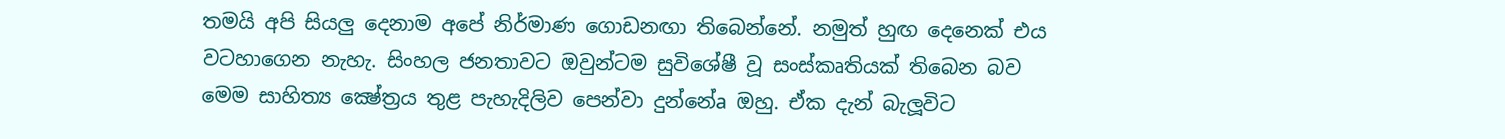තමයි අපි සියලු දෙනාම අපේ නිර්මාණ ගොඩනඟා තිබෙන්නේ. නමුත් හුඟ දෙනෙක්‌ එය වටහාගෙන නැහැ. සිංහල ජනතාවට ඔවුන්ටම සුවිශේෂී වූ සංස්‌කෘතියක්‌ තිබෙන බව මෙම සාහිත්‍ය ක්‍ෂේත්‍රය තුළ පැහැදිලිව පෙන්වා දුන්නේa ඔහු. ඒක දැන් බැලූවිට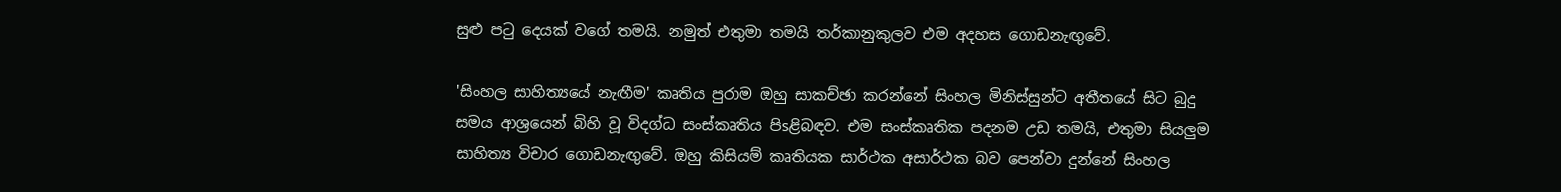සුළු පටු දෙයක්‌ වගේ තමයි. නමුත් එතුමා තමයි තර්කානුකුලව එම අදහස ගොඩනැඟුවේ.

'සිංහල සාහිත්‍යයේ නැඟීම' කෘතිය පුරාම ඔහු සාකච්ඡා කරන්නේ සිංහල මිනිස්‌සුන්ට අතීතයේ සිට බුදු සමය ආශ්‍රයෙන් බිහි වූ විදග්ධ සංස්‌කෘතිය පිsළිබඳව. එම සංස්‌කෘතික පදනම උඩ තමයි, එතුමා සියලුම සාහිත්‍ය විචාර ගොඩනැඟුවේ. ඔහු කිසියම් කෘතියක සාර්ථක අසාර්ථක බව පෙන්වා දුන්නේ සිංහල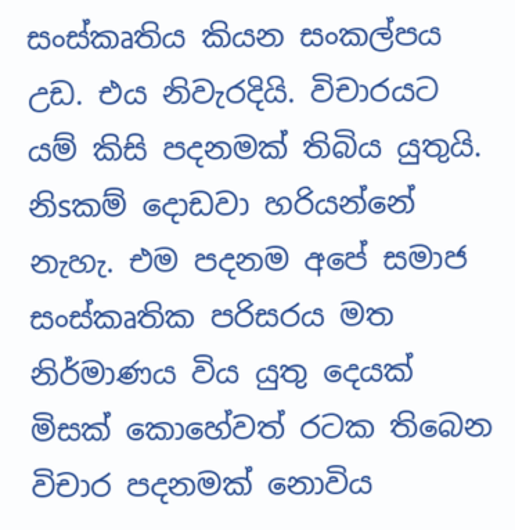සංස්‌කෘතිය කියන සංකල්පය උඩ. එය නිවැරදියි. විචාරයට යම් කිසි පදනමක්‌ තිබිය යුතුයි. නිsකම් දොඩවා හරියන්නේ නැහැ. එම පදනම අපේ සමාජ සංස්‌කෘතික පරිසරය මත නිර්මාණය විය යුතු දෙයක්‌ මිසක්‌ කොහේවත් රටක තිබෙන විචාර පදනමක්‌ නොවිය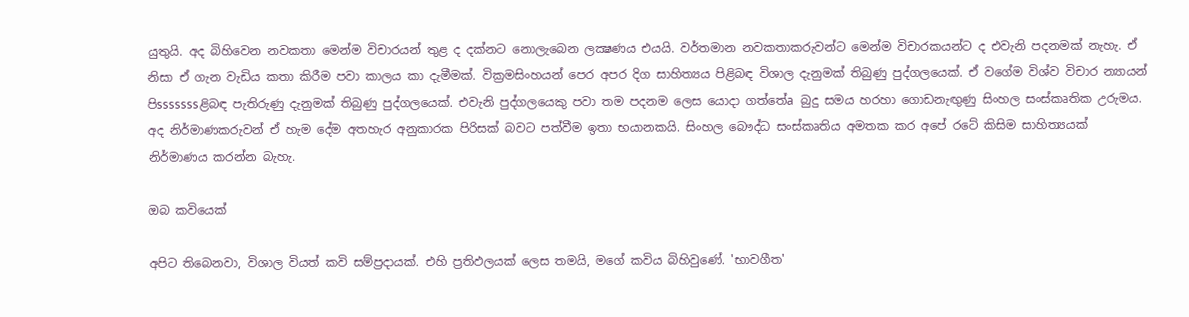යුතුයි. අද බිහිවෙන නවකතා මෙන්ම විචාරයන් තුළ ද දක්‌නට නොලැබෙන ලක්‍ෂණය එයයි. වර්තමාන නවකතාකරුවන්ට මෙන්ම විචාරකයන්ට ද එවැනි පදනමක්‌ නැහැ. ඒ නිසා ඒ ගැන වැඩිය කතා කිරීම පවා කාලය කා දැමීමක්‌. වික්‍රමසිංහයන් පෙර අපර දිග සාහිත්‍යය පිළිබඳ විශාල දැනුමක්‌ තිබුණු පුද්ගලයෙක්‌. ඒ වගේම විශ්ව විචාර න්‍යායන් පිsssssssළිබඳ පැතිරුණු දැනුමක්‌ තිබුණු පුද්ගලයෙක්‌. එවැනි පුද්ගලයෙකු පවා තම පදනම ලෙස යොදා ගත්තේa බුදු සමය හරහා ගොඩනැඟුණු සිංහල සංස්‌කෘතික උරුමය. අද නිර්මාණකරුවන් ඒ හැම දේම අතහැර අනුකාරක පිරිසක්‌ බවට පත්වීම ඉතා භයානකයි. සිංහල බෞද්ධ සංස්‌කෘතිය අමතක කර අපේ රටේ කිසිම සාහිත්‍යයක්‌ නිර්මාණය කරන්න බැහැ.

ඔබ කවියෙක්‌

අපිට තිබෙනවා, විශාල වියත් කවි සම්ප්‍රදායක්‌. එහි ප්‍රතිඵලයක්‌ ලෙස තමයි, මගේ කවිය බිහිවුණේ. 'භාවගීත'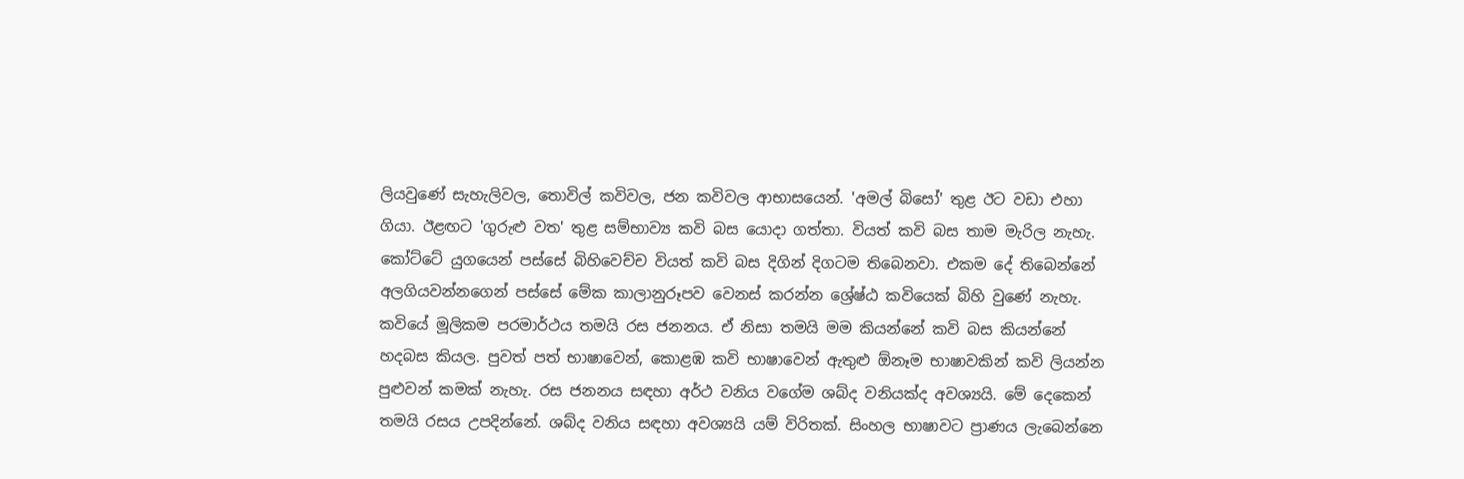ලියවුණේ සැහැලිවල, තොවිල් කවිවල, ජන කවිවල ආභාසයෙන්. 'අමල් බිසෝ' තුළ ඊට වඩා එහා ගියා. ඊළඟට 'ගුරුළු වත' තුළ සම්භාව්‍ය කවි බස යොදා ගත්තා. වියත් කවි බස තාම මැරිල නැහැ. කෝට්‌ටේ යුගයෙන් පස්‌සේ බිහිවෙච්ච වියත් කවි බස දිගින් දිගටම තිබෙනවා. එකම දේ තිබෙන්නේ අලගියවන්නගෙන් පස්‌සේ මේක කාලානුරූපව වෙනස්‌ කරන්න ශ්‍රේෂ්ඨ කවියෙක්‌ බිහි වුණේ නැහැ. කවියේ මූලිකම පරමාර්ථය තමයි රස ජනනය. ඒ නිසා තමයි මම කියන්නේ කවි බස කියන්නේ හදබස කියල. පුවත් පත් භාෂාවෙන්, කොළඹ කවි භාෂාවෙන් ඇතුළු ඕනෑම භාෂාවකින් කවි ලියන්න පුළුවන් කමක්‌ නැහැ. රස ජනනය සඳහා අර්ථ වනිය වගේම ශබ්ද වනියක්‌ද අවශ්‍යයි. මේ දෙකෙන් තමයි රසය උපදින්නේ. ශබ්ද වනිය සඳහා අවශ්‍යයි යම් විරිතක්‌. සිංහල භාෂාවට ප්‍රාණය ලැබෙන්නෙ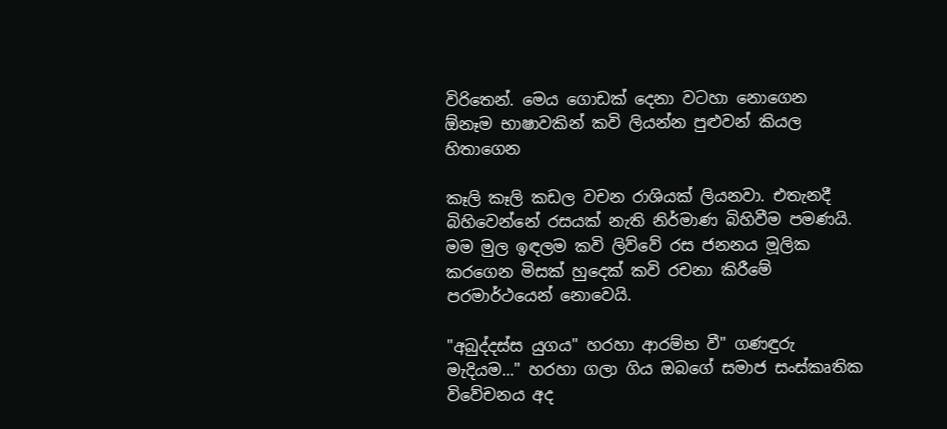විරිතෙන්. මෙය ගොඩක්‌ දෙනා වටහා නොගෙන ඕනෑම භාෂාවකින් කවි ලියන්න පුළුවන් කියල හිතාගෙන

කෑලි කෑලි කඩල වචන රාශියක්‌ ලියනවා. එතැනදී බිහිවෙන්නේ රසයක්‌ නැති නිර්මාණ බිහිවීම පමණයි. මම මුල ඉඳලම කවි ලිව්වේ රස ජනනය මූලික කරගෙන මිසක්‌ හුදෙක්‌ කවි රචනා කිරීමේ පරමාර්ථයෙන් නොවෙයි.

"අබුද්දස්‌ස යුගය" හරහා ආරම්භ වී" ගණඳුරු මැදියම..." හරහා ගලා ගිය ඔබගේ සමාජ සංස්‌කෘතික විවේචනය අද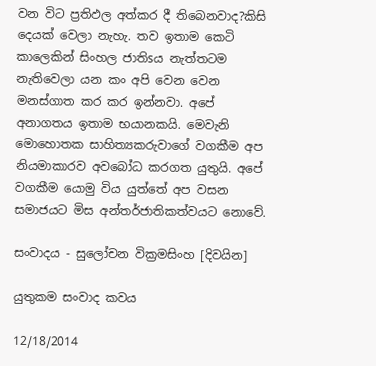වන විට ප්‍රතිඵල අත්කර දී තිබෙනවාද?කිසි දෙයක්‌ වෙලා නැහැ. තව ඉතාම කෙටි කාලෙකින් සිංහල ජාතිsය නැත්තටම නැතිවෙලා යන කං අපි වෙන වෙන මනස්‌ගාත කර කර ඉන්නවා. අපේ අනාගතය ඉතාම භයානකයි. මෙවැනි මොහොතක සාහිත්‍යකරුවාගේ වගකීම අප නියමාකාරව අවබෝධ කරගත යුතුයි. අපේ වගකීම යොමු විය යුත්තේ අප වසන සමාජයට මිස අන්තර්ජාතිකත්වයට නොවේ.

සංවාදය - සුලෝචන වික්‍රමසිංහ [දිවයින]

යුතුකම සංවාද කවය

12/18/2014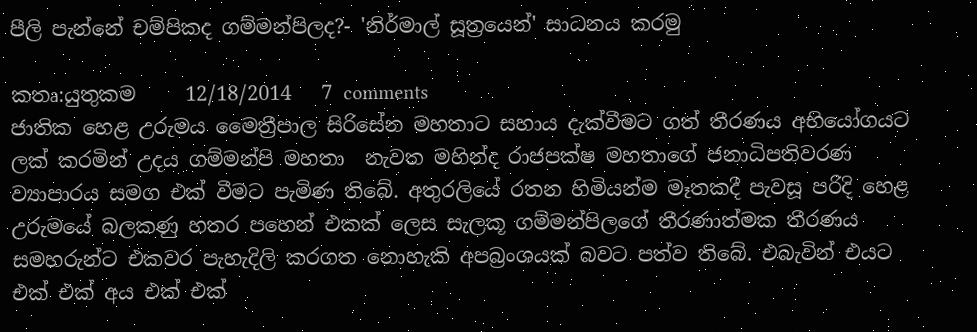පීලි පැන්නේ චම්පිකද ගම්මන්පිලද?- 'නිර්මාල් සූත්‍රයෙන්' සාධනය කරමු

කතෘ:යුතුකම     12/18/2014   7 comments
ජාතික හෙළ උරුමය මෛත්‍රීපාල සිරිසේන මහතාට සහාය දැක්වීමට ගත් තීරණය අභියෝගයට ලක් කරමින් උදය ගම්මන්පි මහතා  නැවත මහින්ද රාජපක්ෂ මහතාගේ ජනාධිපතිවරණ ව්‍යාපාරය සමග එක් වීමට පැමිණ තිබේ. අතුරලියේ රතන හිමියන්ම මෑතකදී පැවසූ පරිදි හෙළ උරුමයේ බලකණු හතර පහෙන් එකක් ලෙස සැලකූ ගම්මන්පිලගේ තීරණාත්මක තීරණය සමහරුන්ට එකවර පැහැදිලි කරගත නොහැකි අපබ්‍රංශයක් බවට පත්ව තිබේ. එබැවින් එයට එක් එක් අය එක් එක්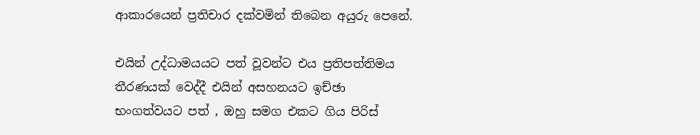ආකාරයෙන් ප්‍රතිචාර දක්වමින් තිබෙන අයුරු පෙනේ.

එයින් උද්ධාමයයට පත් වූවන්ට එය ප්‍රතිපත්තිමය තීරණයක් වෙද්දී එයින් අසහනයට ඉච්ඡා භංගත්වයට පත් , ඔහු සමග එකට ගිය පිරිස්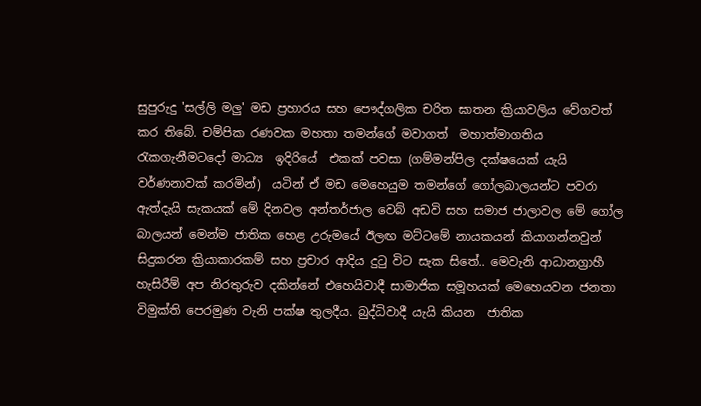සුපුරුදු 'සල්ලි මලු' මඩ ප්‍රහාරය සහ පෞද්ගලික චරිත ඝාතන ක්‍රියාවලිය වේගවත් කර තිබේ. චම්පික රණවක මහතා තමන්ගේ මවාගත්  මහාත්මාගතිය රැකගැනීමටදෝ මාධ්‍ය  ඉදිරියේ  එකක් පවසා (ගම්මන්පිල දක්ෂයෙක් යැයි වර්ණනාවක් කරමින්)  යටින් ඒ මඩ මෙහෙයුම තමන්ගේ ගෝලබාලයන්ට පවරා ඇත්දැයි සැකයක් මේ දිනවල අන්තර්ජාල වෙබ් අඩවි සහ සමාජ ජාලාවල මේ ගෝල බාලයන් මෙන්ම ජාතික හෙළ උරුමයේ ඊලඟ මට්ටමේ නායකයන් කියාගන්නවුන් සිදුකරන ක්‍රියාකාරකම් සහ ප්‍රචාර ආදිය දුටු විට සැක සිතේ.. මෙවැනි ආධානග්‍රාහී හැසිරීම් අප නිරතුරුව දකින්නේ එහෙයිවාදී සාමාජික සමූහයක් මෙහෙයවන ජනතා විමුක්ති පෙරමුණ වැනි පක්ෂ තුලදීය. බුද්ධිවාදී යැයි කියන  ජාතික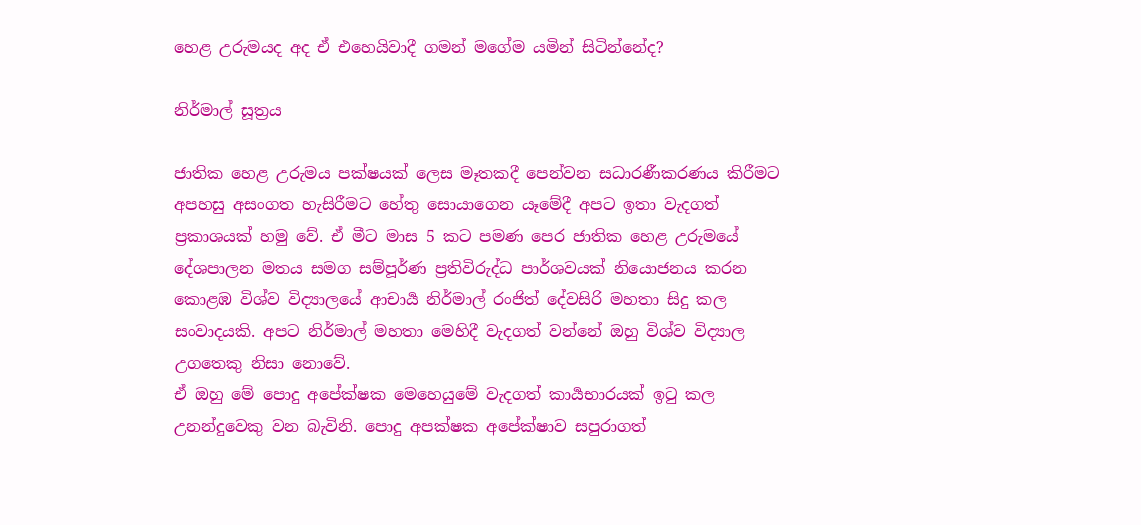හෙළ උරුමයද අද ඒ එහෙයිවාදී ගමන් මගේම යමින් සිටින්නේද?

නිර්මාල් සූත්‍රය

ජාතික හෙළ උරුමය පක්ෂයක් ලෙස මෑතකදී පෙන්වන සධාරණීකරණය කිරීමට අපහසු අසංගත හැසිරීමට හේතු සොයාගෙන යෑමේදී අපට ඉතා වැදගත් ප්‍රකාශයක් හමු වේ. ඒ මීට මාස 5 කට පමණ පෙර ජාතික හෙළ උරුමයේ දේශපාලන මතය සමග සම්පූර්ණ ප්‍රතිවිරුද්ධ පාර්ශවයක් නියොජනය කරන කොළඹ විශ්ව විද්‍යාලයේ ආචාර්‍ය නිර්මාල් රංජිත් දේවසිරි මහතා සිදු කල සංවාදයකි. අපට නිර්මාල් මහතා මෙහිදී වැදගත් වන්නේ ඔහු විශ්ව විද්‍යාල උගතෙකු නිසා නොවේ.
ඒ ඔහු මේ පොදු අපේක්ෂක මෙහෙයුමේ වැදගත් කාර්‍යභාරයක් ඉටු කල උනන්දුවෙකු වන බැවිනි. පොදු අපක්ෂක අපේක්ෂාව සපුරාගත්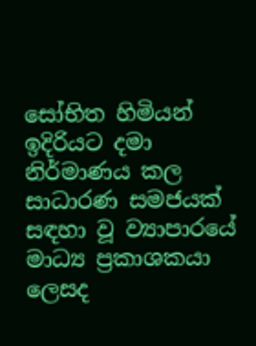සෝභිත හිමියන් ඉදිරියට දමා නිර්මාණය කල සාධාරණ සමජයක් සඳහා වූ ව්‍යාපාරයේ මාධ්‍ය ප්‍රකාශකයා ලෙසද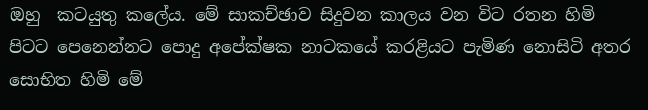ඔහු  කටයුතු කලේය. මේ සාකච්ඡාව සිදුවන කාලය වන විට රතන හිමි  පිටට පෙනෙන්නට පොදු අපේක්ෂක නාටකයේ කරළියට පැමිණ නොසිටි අතර සොභිත හිමි මේ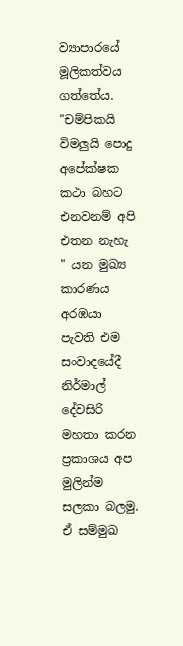ව්‍යාපාරයේ මූලිකත්වය ගත්තේය.
"චම්පිකයි විමලුයි පොදු අපේක්ෂක කථා බහට එනවනම් අපි එතන නැහැ " යන මුඛ්‍ය කාරණය අරඹයා පැවති එම සංවාදයේදී නිර්මාල් දේවසිරි මහතා කරන ප්‍රකාශය අප මුලින්ම සලකා බලමු.  ඒ සම්මුඛ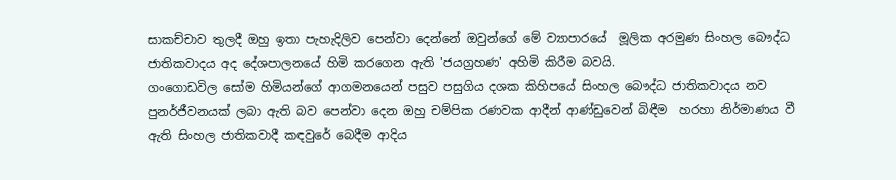සාකච්චාව තුලදී ඔහු ඉතා පැහැදිලිව පෙන්වා දෙන්නේ ඔවුන්ගේ මේ ව්‍යාපාරයේ  මූලික අරමුණ සිංහල බෞද්ධ ජාතිකවාදය අද දේශපාලනයේ හිමි කරගෙන ඇති 'ජයග්‍රහණ' අහිමි කිරීම බවයි.
ගංගොඩවිල සෝම හිමියන්ගේ ආගමනයෙන් පසුව පසුගිය දශක කිහිපයේ සිංහල බෞද්ධ ජාතිකවාදය නව පුනර්ජීවනයක් ලබා ඇති බව පෙන්වා දෙන ඔහු චම්පික රණවක ආදීන් ආණ්ඩුවෙන් බිඳීම  හරහා නිර්මාණය වී ඇති සිංහල ජාතිකවාදී කඳවුරේ බෙදීම ආදිය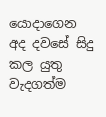යොදාගෙන අද දවසේ සිදු කල යුතු වැදගත්ම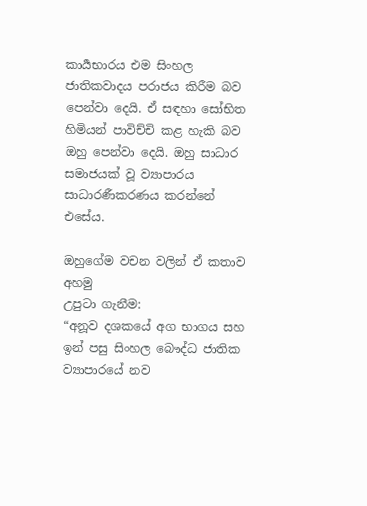කාර්‍යභාරය එම සිංහල ජාතිකවාදය පරාජය කිරීම බව පෙන්වා දෙයි. ඒ සඳහා සෝභිත හිමියන් පාවිච්චි කළ හැකි බව ඔහු පෙන්වා දෙයි. ඔහු සාධාර සමාජයක් වූ ව්‍යාපාරය සාධාරණීකරණය කරන්නේ එසේය.

ඔහුගේම වචන වලින් ඒ කතාව අහමු
උපුටා ගැනීම:
“අනූව දශකයේ අග භාගය සහ ඉන් පසු සිංහල බෞද්ධ ජාතික ව්‍යාපාරයේ නව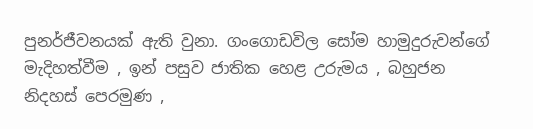පුනර්ජීවනයක් ඇති වුනා. ගංගොඩවිල සෝම හාමුදුරුවන්ගේ මැදිහත්වීම , ඉන් පසුව ජාතික හෙළ උරුමය , බහුජන නිදහස් පෙරමුණ ,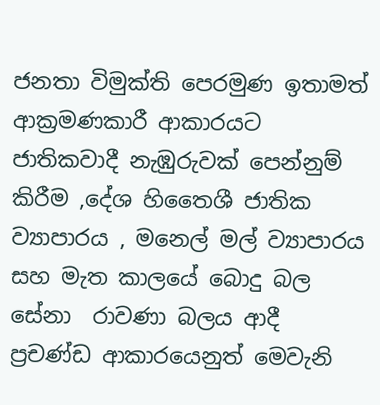ජනතා විමුක්ති පෙරමුණ ඉතාමත් ආක්‍රමණකාරී ආකාරයට ජාතිකවාදී නැඹුරුවක් පෙන්නුම් කිරීම ,දේශ හිතෛශී ජාතික ව්‍යාපාරය , මනෙල් මල් ව්‍යාපාරය  සහ මැත කාලයේ බොදු බල සේනා  රාවණා බලය ආදී ප්‍රචණ්ඩ ආකාරයෙනුත් මෙවැනි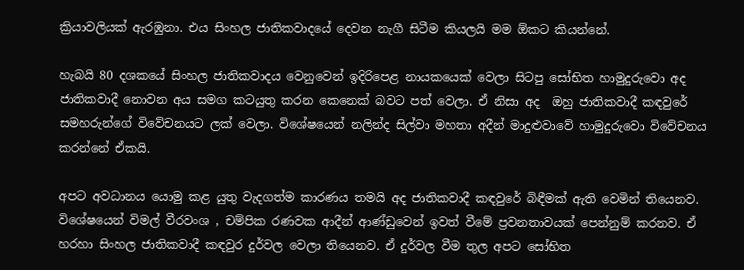ක්‍රියාවලියක් ඇරඹුනා. එය සිංහල ජාතිකවාදයේ දෙවන නැගී සිටීම කියලයි මම ඕකට කියන්නේ.

හැබයි 80 දශකයේ සිංහල ජාතිකවාදය වෙනුවෙන් ඉදිරිපෙළ නායකයෙක් වෙලා සිටපු සෝභිත හාමුදුරුවො අද ජාතිකවාදී නොවන අය සමග කටයුතු කරන කෙනෙක් බවට පත් වෙලා. ඒ නිසා අද  ඔහු ජාතිකවාදී කඳවුරේ සමහරුන්ගේ විවේචනයට ලක් වෙලා. විශේෂයෙන් නලින්ද සිල්වා මහතා අදීන් මාදුළුවාවේ හාමුදුරුවො විවේචනය කරන්නේ ඒකයි.

අපට අවධානය යොමු කළ යුතු වැදගත්ම කාරණය තමයි අද ජාතිකවාදී කඳවුරේ බිඳීමක් ඇති වෙමින් තියෙනව. විශේෂයෙන් විමල් වීරවංශ , චම්පික රණවක ආදීන් ආණ්ඩුවෙන් ඉවත් වීමේ ප්‍රවනතාවයක් පෙන්නුම් කරනව. ඒ හරහා සිංහල ජාතිකවාදී කඳවුර දුර්වල වෙලා තියෙනව. ඒ දුර්වල වීම තුල අපට සෝභිත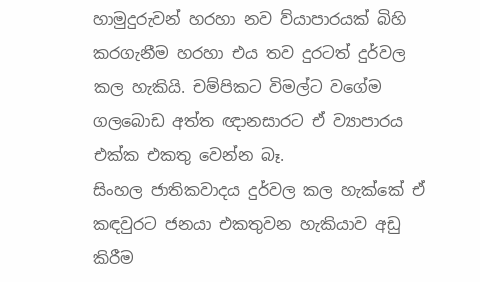හාමුදුරුවන් හරහා නව ව්යාපාරයක් බිහි කරගැනීම හරහා එය තව දුරටත් දුර්වල කල හැකියි. චම්පිකට විමල්ට වගේම ගලබොඩ අත්ත ඥානසාරට ඒ ව්‍යාපාරය එක්ක එකතු වෙන්න බෑ.
සිංහල ජාතිකවාදය දුර්වල කල හැක්කේ ඒ කඳවුරට ජනයා එකතුවන හැකියාව අඩු කිරීම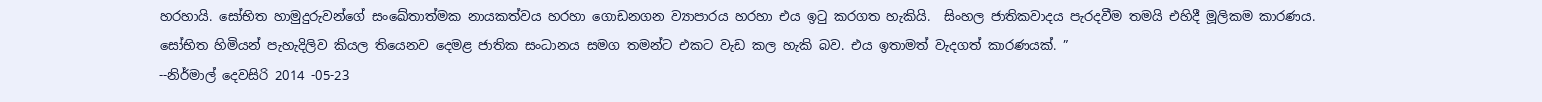හරහායි. සෝභිත හාමුදුරුවන්ගේ සංඛේතාත්මක නායකත්වය හරහා ගොඩනගන ව්‍යාපාරය හරහා එය ඉටු කරගත හැකියි.  සිංහල ජාතිකවාදය පැරදවීම තමයි එහිදී මූලිකම කාරණය.
සෝභිත හිමියන් පැහැදිලිව කියල තියෙනව දෙමළ ජාතික සංධානය සමග තමන්ට එකට වැඩ කල හැකි බව. එය ඉතාමත් වැදගත් කාරණයක්. ”
--නිර්මාල් දෙවසිරි 2014 -05-23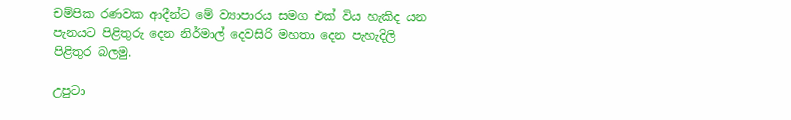චම්පික රණවක ආදීන්ට මේ ව්‍යාපාරය සමග එක් විය හැකිද යන පැනයට පිළිතුරු දෙන නිර්මාල් දෙවසිරි මහතා දෙන පැහැදිලි පිළිතුර බලමු.

උපුටා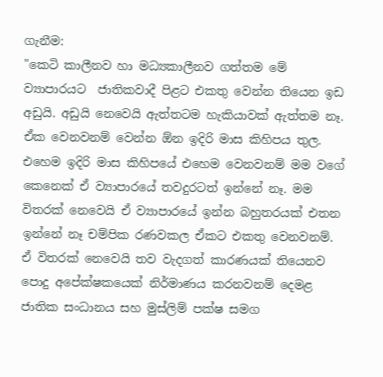ගැනීම:
"කෙටි කාලීනව හා මධ්‍යකාලීනව ගත්තම මේ ව්‍යාපාරයට  ජාතිකවාදී පිළට එකතු වෙන්න තියෙන ඉඩ අඩුයි. අඩුයි නෙවෙයි ඇත්තටම හැකියාවක් ඇත්තම නෑ. ඒක වෙනවනම් වෙන්න ඕන ඉදිරි මාස කිහිපය තුල. එහෙම ඉදිරි මාස කිහිපයේ එහෙම වෙනවනම් මම වගේ කෙනෙක් ඒ ව්‍යාපාරයේ තවදුරටත් ඉන්නේ නෑ. මම විතරක් නෙවෙයි ඒ ව්‍යාපාරයේ ඉන්න බහුතරයක් එතන ඉන්නේ නෑ චම්පික රණවකල ඒකට එකතු වෙනවනම්.
ඒ විතරක් නෙවෙයි තව වැදගත් කාරණයක් තියෙනව පොදු අපේක්ෂකයෙක් නිර්මාණය කරනවනම් දෙමළ ජාතික සංධානය සහ මුස්ලිම් පක්ෂ සමග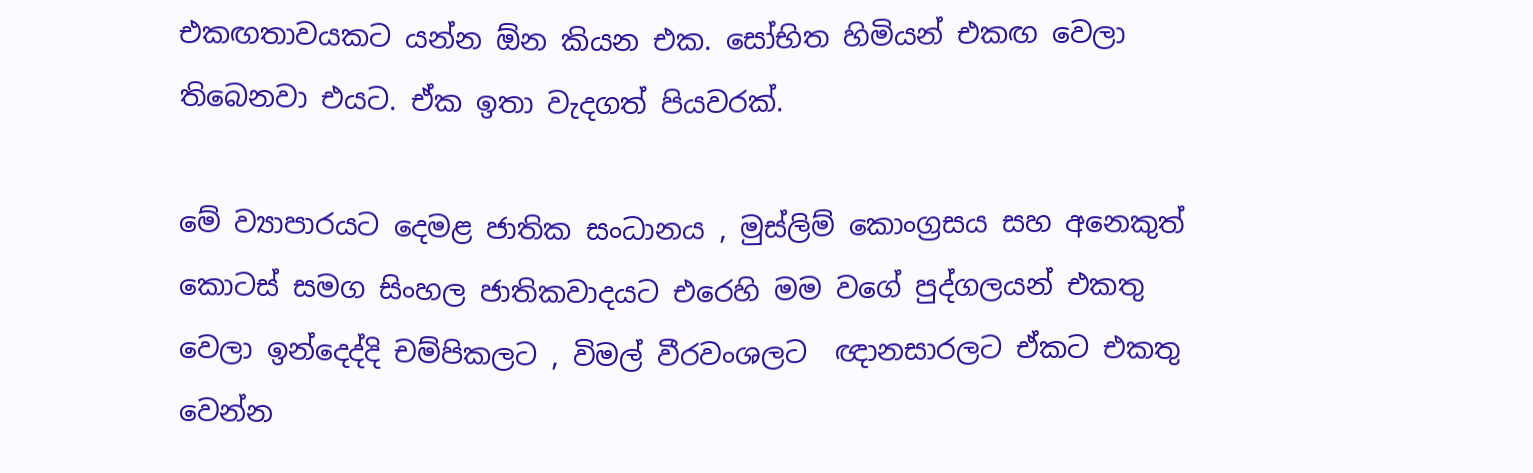එකඟතාවයකට යන්න ඕන කියන එක. සෝභිත හිමියන් එකඟ වෙලා තිබෙනවා එයට. ඒක ඉතා වැදගත් පියවරක්.

මේ ව්‍යාපාරයට දෙමළ ජාතික සංධානය , මුස්ලිම් කොංග්‍රසය සහ අනෙකුත් කොටස් සමග සිංහල ජාතිකවාදයට එරෙහි මම වගේ පුද්ගලයන් එකතු වෙලා ඉන්දෙද්දි චම්පිකලට , විමල් වීරවංශලට  ඥානසාරලට ඒකට එකතු වෙන්න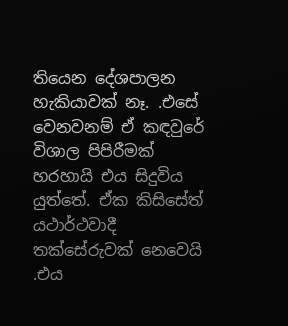තියෙන දේශපාලන හැකියාවක් නෑ. .එසේ වෙනවනම් ඒ කඳවුරේ විශාල පිපිරීමක් හරහායි එය සිදුවිය යුත්තේ. ඒක කිසිසේත් යථාර්ථවාදී තක්සේරුවක් නෙවෙයි .එය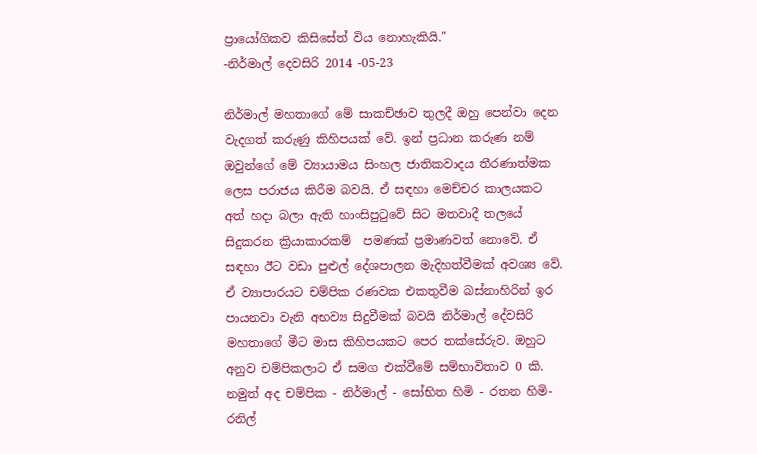ප්‍රායෝගිකව කිසිසේත් විය නොහැකියි."
-නිර්මාල් දෙවසිරි 2014 -05-23

නිර්මාල් මහතාගේ මේ සාකච්ඡාව තුලදී ඔහු පෙන්වා දෙන වැදගත් කරුණු කිහිපයක් වේ. ඉන් ප්‍රධාන කරුණ නම් ඔවුන්ගේ මේ ව්‍යායාමය සිංහල ජාතිකවාදය තීරණාත්මක ලෙස පරාජය කිරීම බවයි. ඒ සඳහා මෙච්චර කාලයකට අත් හදා බලා ඇති හාංසිපුටුවේ සිට මතවාදී තලයේ සිදුකරන ක්‍රියාකාරකම්  පමණක් ප්‍රමාණවත් නොවේ. ඒ සඳහා ඊට වඩා පුළුල් දේශපාලන මැදිහත්වීමක් අවශ්‍ය වේ. ඒ ව්‍යාපාරයට චම්පික රණවක එකතුවීම බස්නාහිරින් ඉර පායනවා වැනි අභව්‍ය සිදුවීමක් බවයි නිර්මාල් දේවසිරි මහතාගේ මීට මාස කිහිපයකට පෙර තක්සේරුව. ඔහුට අනුව චම්පිකලාට ඒ සමග එක්වීමේ සම්භාවිතාව 0 කි. නමුත් අද චම්පික - නිර්මාල් - සෝභිත හිමි - රතන හිමි- රනිල්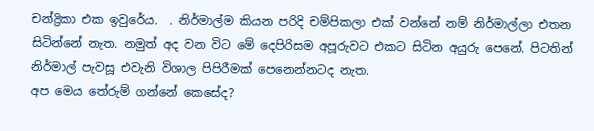චන්ද්‍රිකා එක ඉවුරේය.  . නිර්මාල්ම කියන පරිදි චම්පිකලා එක් වන්නේ නම් නිර්මාල්ලා එතන සිටින්නේ නැත. නමුත් අද වන විට මේ දෙපිරිසම අපූරුවට එකට සිටින අයුරු පෙනේ. පිටතින් නිර්මාල් පැවසූ එවැනි විශාල පිපිරීමක් පෙනෙන්නටද නැත.
අප මෙය තේරුම් ගන්නේ කෙසේද?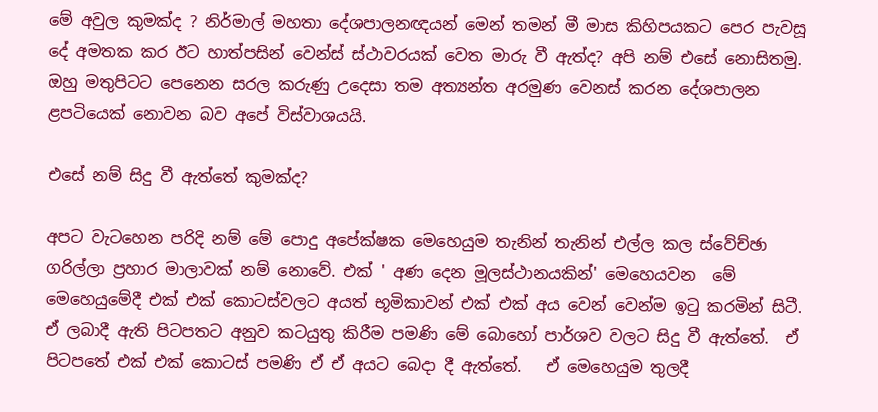මේ අවුල කුමක්ද ? නිර්මාල් මහතා දේශපාලනඥයන් මෙන් තමන් මී මාස කිහිපයකට පෙර පැවසූ දේ අමතක කර ඊට හාත්පසින් වෙන්ස් ස්ථාවරයක් වෙත මාරු වී ඇත්ද? අපි නම් එසේ නොසිතමු.  ඔහු මතුපිටට පෙනෙන සරල කරුණු උදෙසා තම අත්‍යන්ත අරමුණ වෙනස් කරන දේශපාලන ළපටියෙක් නොවන බව අපේ විස්වාශයයි.

එසේ නම් සිදු වී ඇත්තේ කුමක්ද?

අපට වැටහෙන පරිදි නම් මේ පොදු අපේක්ෂක මෙහෙයුම තැනින් තැනින් එල්ල කල ස්වේච්ඡා ගරිල්ලා ප්‍රහාර මාලාවක් නම් නොවේ. එක් ' අණ දෙන මූලස්ථානයකින්' මෙහෙයවන  මේ මෙහෙයුමේදී එක් එක් කොටස්වලට අයත් භූමිකාවන් එක් එක් අය වෙන් වෙන්ම ඉටු කරමින් සිටී. ඒ ලබාදී ඇති පිටපතට අනුව කටයුතු කිරීම පමණි මේ බොහෝ පාර්ශව වලට සිදු වී ඇත්තේ.  ඒ පිටපතේ එක් එක් කොටස් පමණි ඒ ඒ අයට බෙදා දී ඇත්තේ.   ඒ මෙහෙයුම තුලදී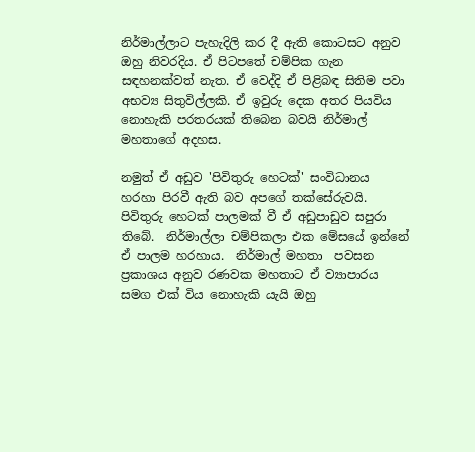නිර්මාල්ලාට පැහැදිලි කර දී ඇති කොටසට අනුව   ඔහු නිවරදිය. ඒ පිටපතේ චම්පික ගැන සඳහනක්වත් නැත. ඒ වෙද්දි ඒ පිළිබඳ සිතිම පවා අභව්‍ය සිතුවිල්ලකි. ඒ ඉවුරු දෙක අතර පියවිය නොහැකි පරතරයක් තිබෙන බවයි නිර්මාල් මහතාගේ අදහස.

නමුත් ඒ අඩුව 'පිවිතුරු හෙටක්' සංවිධානය හරහා පිරවී ඇති බව අපගේ තක්සේරුවයි. පිවිතුරු හෙටක් පාලමක් වී ඒ අඩුපාඩුව සපුරා තිබේ.  නිර්මාල්ලා චම්පිකලා එක මේසයේ ඉන්නේ ඒ පාලම හරහාය.  නිර්මාල් මහතා  පවසන ප්‍රකාශය අනුව රණවක මහතාට ඒ ව්‍යාපාරය සමග එක් විය නොහැකි යැයි ඔහු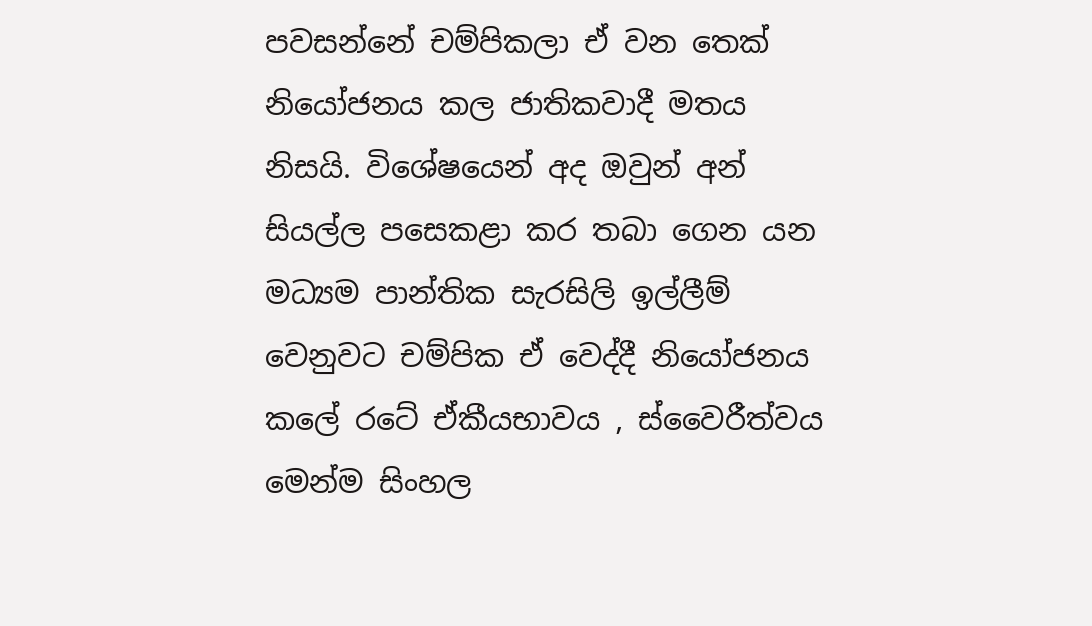පවසන්නේ චම්පිකලා ඒ වන තෙක් නියෝජනය කල ජාතිකවාදී මතය නිසයි. විශේෂයෙන් අද ඔවුන් අන් සියල්ල පසෙකළා කර තබා ගෙන යන මධ්‍යම පාන්තික සැරසිලි ඉල්ලීම් වෙනුවට චම්පික ඒ වෙද්දී නියෝජනය කලේ රටේ ඒකීයභාවය , ස්වෛරීත්වය මෙන්ම සිංහල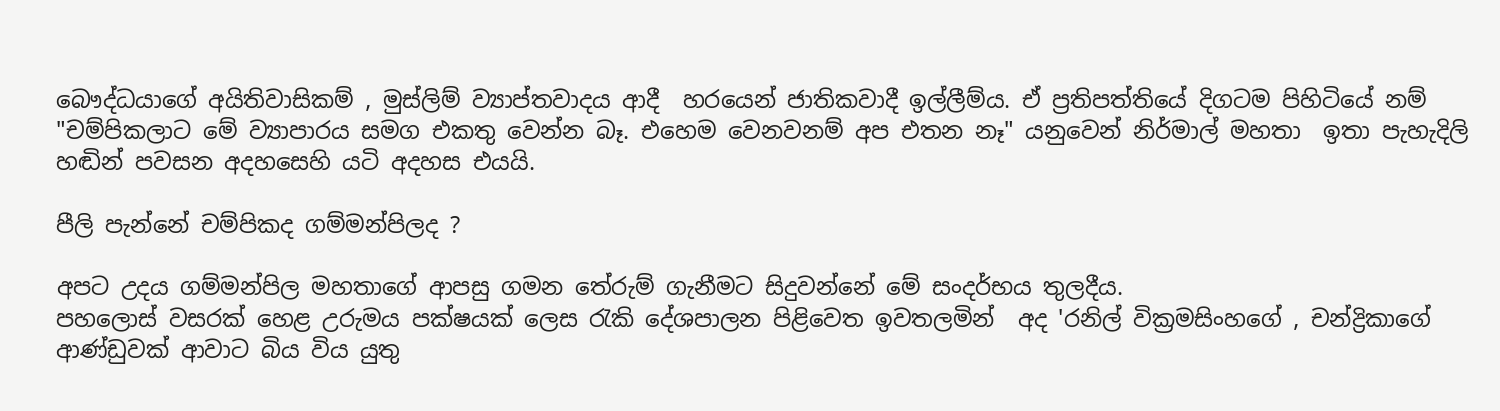බෞද්ධයාගේ අයිතිවාසිකම් , මුස්ලිම් ව්‍යාප්තවාදය ආදී  හරයෙන් ජාතිකවාදී ඉල්ලීම්ය. ඒ ප්‍රතිපත්තියේ දිගටම පිහිටියේ නම් "චම්පිකලාට මේ ව්‍යාපාරය සමග එකතු වෙන්න බෑ. එහෙම වෙනවනම් අප එතන නෑ" යනුවෙන් නිර්මාල් මහතා  ඉතා පැහැදිලි හඬින් පවසන අදහසෙහි යටි අදහස එයයි.

පීලි පැන්නේ චම්පිකද ගම්මන්පිලද ?

අපට උදය ගම්මන්පිල මහතාගේ ආපසු ගමන තේරුම් ගැනීමට සිදුවන්නේ මේ සංදර්භය තුලදීය.
පහලොස් වසරක් හෙළ උරුමය පක්ෂයක් ලෙස රැකි දේශපාලන පිළිවෙත ඉවතලමින්  අද 'රනිල් වික්‍රමසිංහගේ , චන්ද්‍රිකාගේ ආණ්ඩුවක් ආවාට බිය විය යුතු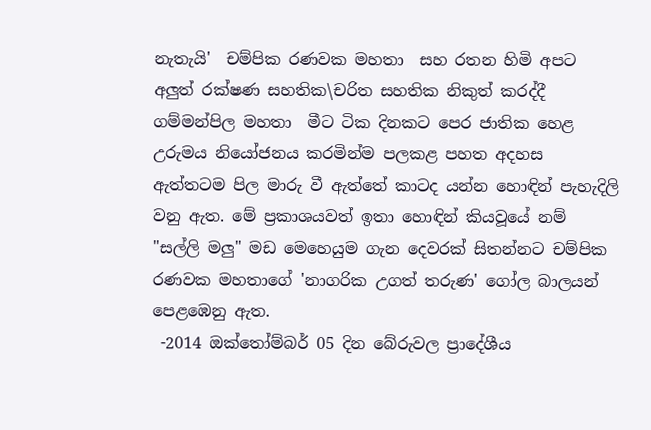නැතැයි'  චම්පික රණවක මහතා  සහ රතන හිමි අපට අලුත් රක්ෂණ සහතික\චරිත සහතික නිකුත් කරද්දී ගම්මන්පිල මහතා  මීට ටික දිනකට පෙර ජාතික හෙළ උරුමය නියෝජනය කරමින්ම පලකළ පහත අදහස ඇත්තටම පිල මාරු වී ඇත්තේ කාටද යන්න හොඳින් පැහැදිලි වනු ඇත. මේ ප්‍රකාශයවත් ඉතා හොඳින් කියවූයේ නම් "සල්ලි මලු" මඩ මෙහෙයුම ගැන දෙවරක් සිතන්නට චම්පික  රණවක මහතාගේ 'නාගරික උගත් තරුණ' ගෝල බාලයන් පෙළඹෙනු ඇත.
 -2014 ඔක්තෝම්බර් 05 දින බේරුවල ප්‍රාදේශීය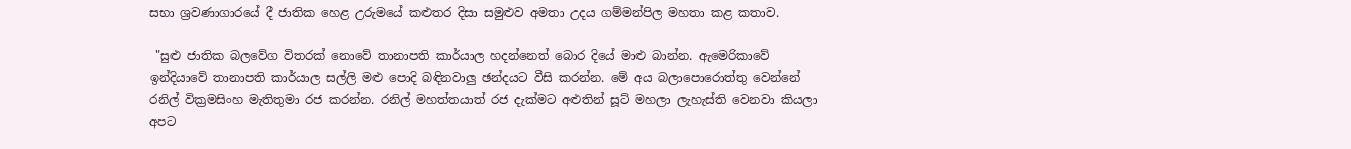සභා ශ්‍රවණාගාරයේ දී ජාතික හෙළ උරුමයේ කළුතර දිසා සමුළුව අමතා උදය ගම්මන්පිල මහතා කළ කතාව.

 "සුළු ජාතික බලවේග විතරක් නොවේ තානාපති කාර්යාල හදන්නෙත් බොර දියේ මාළු බාන්න. ඇමෙරිකාවේ ඉන්දියාවේ තානාපති කාර්යාල සල්ලි මළු පොදි බඳිනවාලු ඡන්දයට වීසි කරන්න. මේ අය බලාපොරොත්තු වෙන්නේ රනිල් වික්‍රමසිංහ මැතිතුමා රජ කරන්න. රනිල් මහත්තයාත් රජ දැක්මට අළුතින් සූට් මහලා ලැහැස්ති වෙනවා කියලා අපට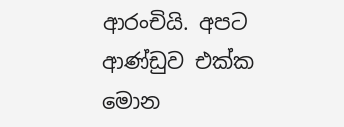ආරංචියි. අපට ආණ්ඩුව එක්ක මොන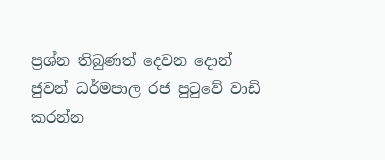ප්‍රශ්න තිබුණත් දෙවන දොන් ජුවන් ධර්මපාල රජ පුටුවේ වාඩි කරන්න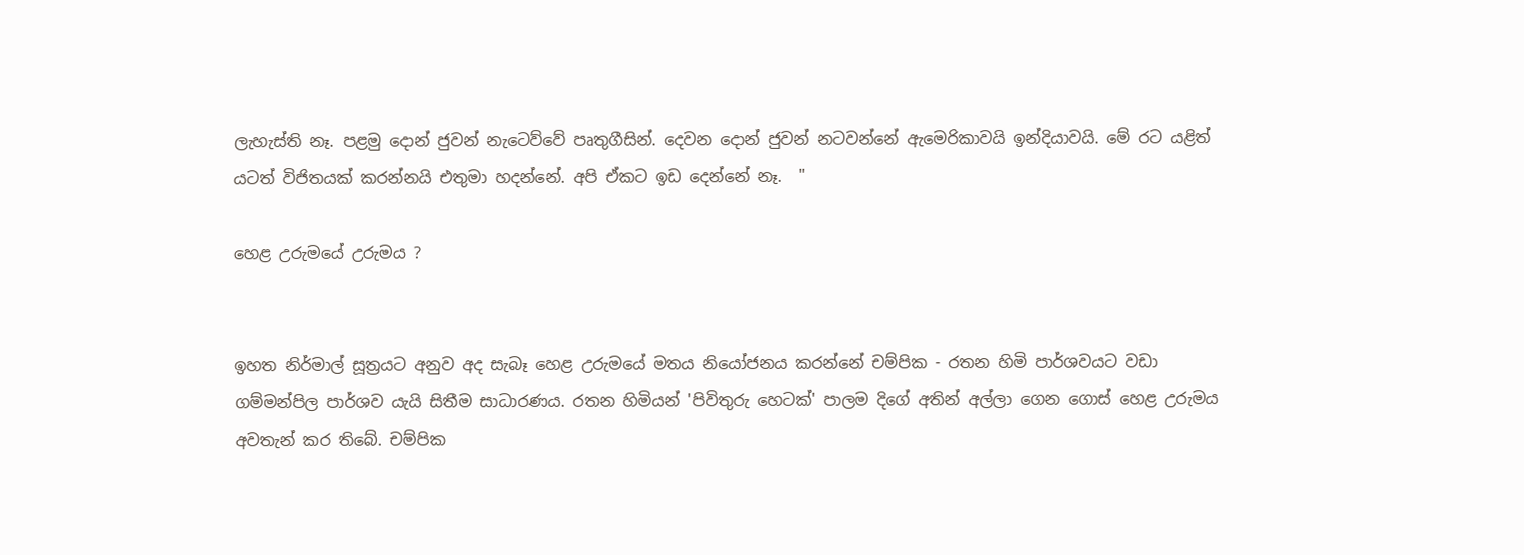ලැහැස්ති නෑ. පළමු දොන් ජුවන් නැටෙව්වේ පෘතුගීසින්. දෙවන දොන් ජුවන් නටවන්නේ ඇමෙරිකාවයි ඉන්දියාවයි. මේ රට යළිත් යටත් විජිතයක් කරන්නයි එතුමා හදන්නේ. අපි ඒකට ඉඩ දෙන්නේ නෑ.  "

හෙළ උරුමයේ උරුමය ?


ඉහත නිර්මාල් සූත්‍රයට අනුව අද සැබෑ හෙළ උරුමයේ මතය නියෝජනය කරන්නේ චම්පික - රතන හිමි පාර්ශවයට වඩා ගම්මන්පිල පාර්ශව යැයි සිතීම සාධාරණය. රතන හිමියන් 'පිවිතුරු හෙටක්' පාලම දිගේ අතින් අල්ලා ගෙන ගොස් හෙළ උරුමය අවතැන් කර තිබේ. චම්පික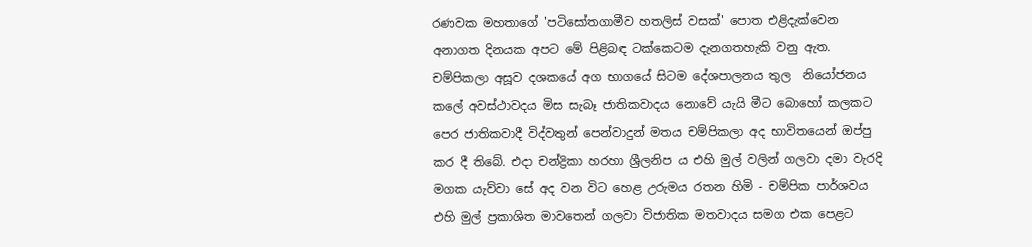රණවක මහතාගේ 'පටිසෝතගාමීව හතලිස් වසක්' පොත එළිදැක්වෙන අනාගත දිනයක අපට මේ පිළිබඳ ටක්කෙටම දැනගතහැකි වනු ඇත.  චම්පිකලා අසූව දශකයේ අග භාගයේ සිටම දේශපාලනය තුල  නියෝජනය කලේ අවස්ථාවදය මිස සැබෑ ජාතිකවාදය නොවේ යැයි මීට බොහෝ කලකට පෙර ජාතිකවාදී විද්වතුන් පෙන්වාදුන් මතය චම්පිකලා අද භාවිතයෙන් ඔප්පු කර දී තිබේ. එදා චන්ද්‍රිකා හරහා ශ්‍රීලනිප ය එහි මුල් වලින් ගලවා දමා වැරදි මගක යැව්වා සේ අද වන විට හෙළ උරුමය රතන හිමි - චම්පික පාර්ශවය එහි මුල් ප්‍රකාශිත මාවතෙන් ගලවා විජාතික මතවාදය සමග එක පෙළට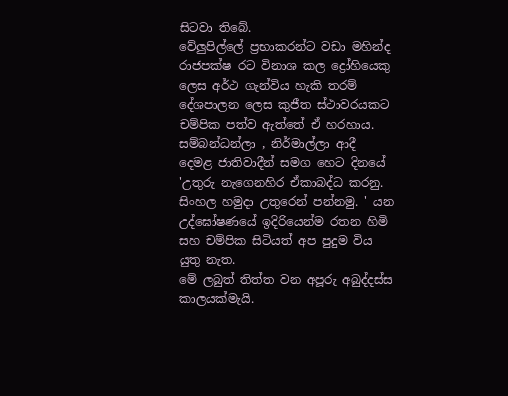සිටවා තිබේ.
වේලුපිල්ලේ ප්‍රභාකරන්ට වඩා මහින්ද රාජපක්ෂ රට විනාශ කල ද්‍රෝහියෙකු ලෙස අර්ථ ගැන්විය හැකි තරම් දේශපාලන ලෙස කුජීත ස්ථාවරයකට චම්පික පත්ව ඇත්තේ ඒ හරහාය. සම්බන්ධන්ලා , නිර්මාල්ලා ආදී දෙමළ ජාතිවාදීන් සමග හෙට දිනයේ 'උතුරු නැගෙනහිර ඒකාබද්ධ කරනු. සිංහල හමුදා උතුරෙන් පන්නමු. ' යන උද්ඝෝෂණයේ ඉදිරියෙන්ම රතන හිමි සහ චම්පික සිටියත් අප පුදුම විය යුතු නැත.
මේ ලබුත් තිත්ත වන අපූරු අබුද්දස්ස කාලයක්මැයි.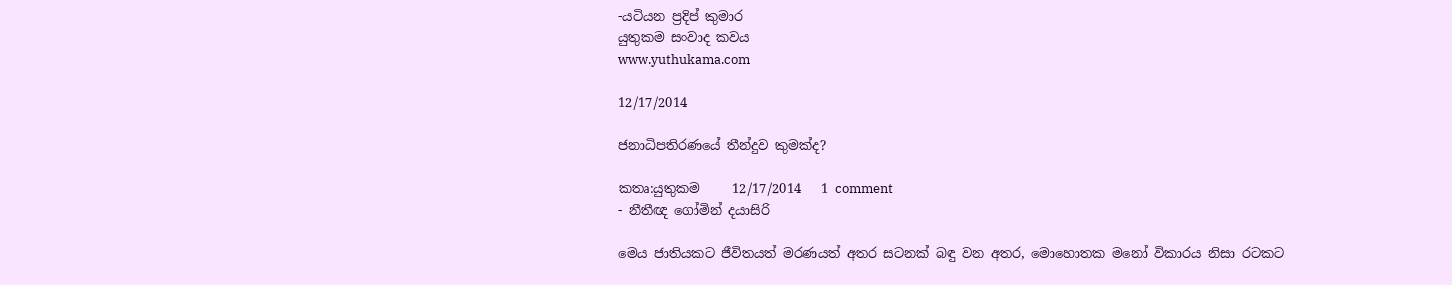-යටියන ප්‍රදිප් කුමාර
යුතුකම සංවාද කවය
www.yuthukama.com

12/17/2014

ජනාධිපතිරණයේ තීන්දුව කුමක්ද?

කතෘ:යුතුකම     12/17/2014   1 comment
- නීතීඥ ගෝමින් දයාසිරි

මෙය ජාතියකට ජීවිතයත් මරණයත් අතර සටනක් බඳු වන අතර, මොහොතක මනෝ විකාරය නිසා රටකට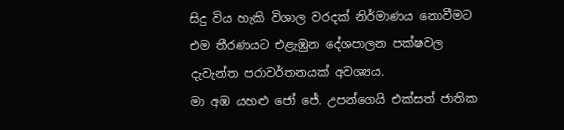සිදු විය හැකි විශාල වරදක් නිර්මාණය නොවීමට එම තීරණයට එළැඹුන දේශපාලන පක්ෂවල දැවැන්ත පරාවර්තනයක් අවශ්‍යය.
මා අඹ යහළු ජෝ ජේ. උපන්ගෙයි එක්සත් ජාතික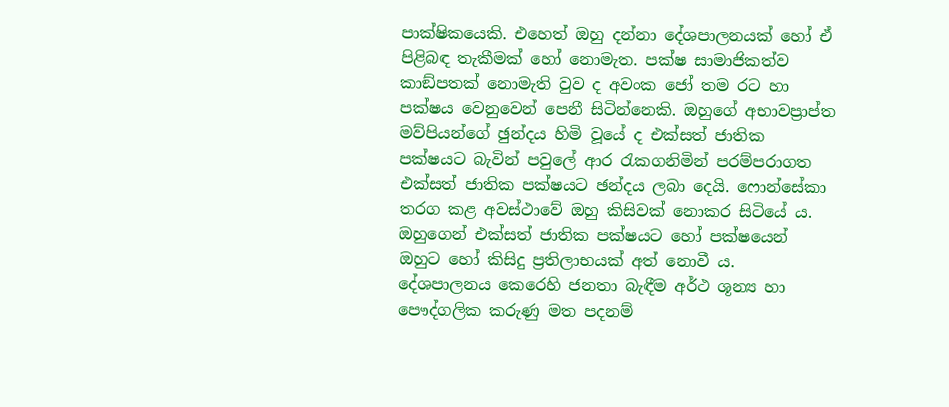පාක්ෂිකයෙකි. එහෙත් ඔහු දන්නා දේශපාලනයක් හෝ ඒ පිළිබඳ තැකීමක් හෝ නොමැත. පක්ෂ සාමාජිකත්ව කාඞ්පතක් නොමැති වුව ද අවංක ජෝ තම රට හා පක්ෂය වෙනුවෙන් පෙනී සිටින්නෙකි. ඔහුගේ අභාවප්‍රාප්ත මව්පියන්ගේ ඡුන්දය හිමි වූයේ ද එක්සත් ජාතික පක්ෂයට බැවින් පවුලේ ආර රැකගනිමින් පරම්පරාගත එක්සත් ජාතික පක්ෂයට ඡන්දය ලබා දෙයි. ෆොන්සේකා තරග කළ අවස්ථාවේ ඔහු කිසිවක් නොකර සිටියේ ය. ඔහුගෙන් එක්සත් ජාතික පක්ෂයට හෝ පක්ෂයෙන් ඔහුට හෝ කිසිදු ප්‍රතිලාභයක් අත් නොවී ය. දේශපාලනය කෙරෙහි ජනතා බැඳීම අර්ථ ශූන්‍ය හා පෞද්ගලික කරුණු මත පදනම්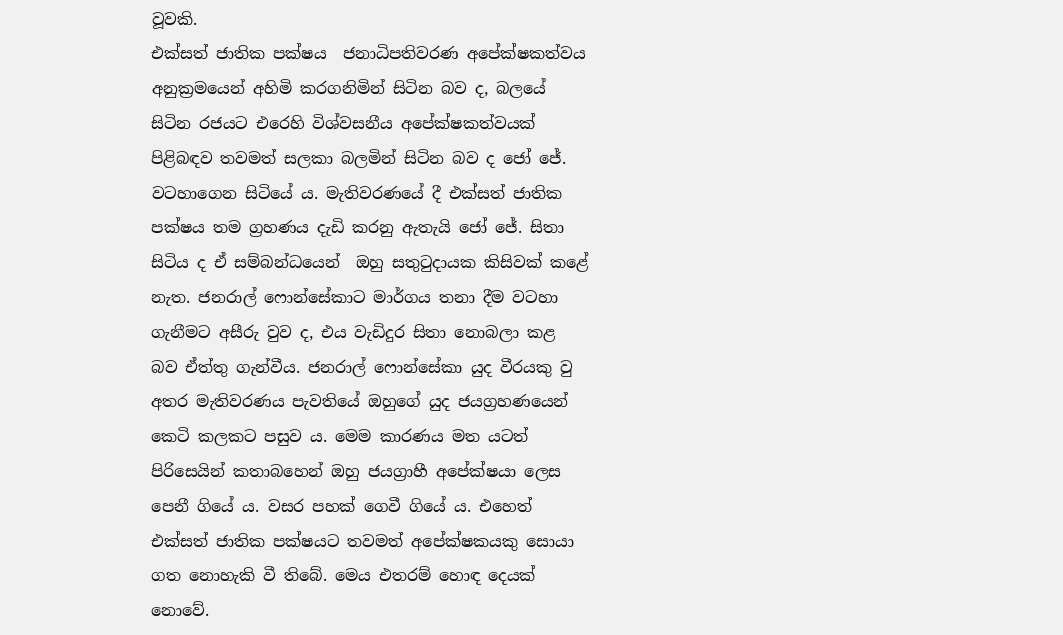වූවකි.
එක්සත් ජාතික පක්ෂය  ජනාධිපතිවරණ අපේක්ෂකත්වය අනුක්‍රමයෙන් අහිමි කරගනිමින් සිටින බව ද, බලයේ සිටින රජයට එරෙහි විශ්වසනීය අපේක්ෂකත්වයක් පිළිබඳව තවමත් සලකා බලමින් සිටින බව ද ජෝ ජේ. වටහාගෙන සිටියේ ය. මැතිවරණයේ දී එක්සත් ජාතික පක්ෂය තම ග්‍රහණය දැඩි කරනු ඇතැයි ජෝ ජේ. සිතා සිටිය ද ඒ සම්බන්ධයෙන්  ඔහු සතුටුදායක කිසිවක් කළේ නැත. ජනරාල් ෆොන්සේකාට මාර්ගය තනා දීම වටහා ගැනීමට අසීරු වුව ද, එය වැඩිදුර සිතා නොබලා කළ බව ඒත්තු ගැන්වීය. ජනරාල් ෆොන්සේකා යුද වීරයකු වු අතර මැතිවරණය පැවතියේ ඔහුගේ යුද ජයග්‍රහණයෙන් කෙටි කලකට පසුව ය. මෙම කාරණය මත යටත් පිරිසෙයින් කතාබහෙන් ඔහු ජයග්‍රාහී අපේක්ෂයා ලෙස පෙනී ගියේ ය. වසර පහක් ගෙවී ගියේ ය. එහෙත් එක්සත් ජාතික පක්ෂයට තවමත් අපේක්ෂකයකු සොයා ගත නොහැකි වී තිබේ. මෙය එතරම් හොඳ දෙයක් නොවේ.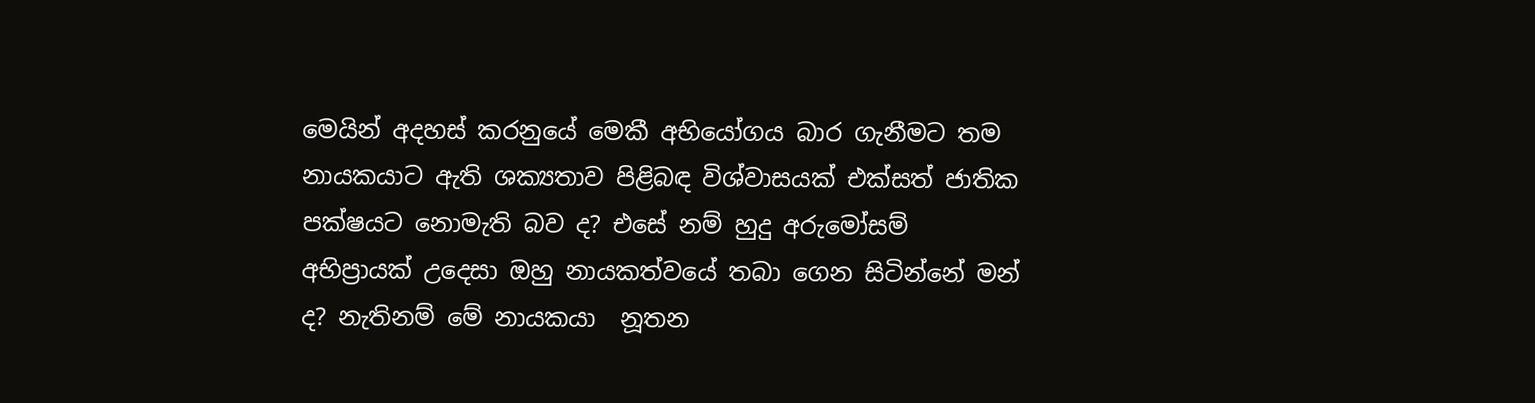මෙයින් අදහස් කරනුයේ මෙකී අභියෝගය බාර ගැනීමට තම නායකයාට ඇති ශක්‍යතාව පිළිබඳ විශ්වාසයක් එක්සත් ජාතික පක්ෂයට නොමැති බව ද? එසේ නම් හුදු අරුමෝසම් අභිප්‍රායක් උදෙසා ඔහු නායකත්වයේ තබා ගෙන සිටින්නේ මන් ද? නැතිනම් මේ නායකයා  නූතන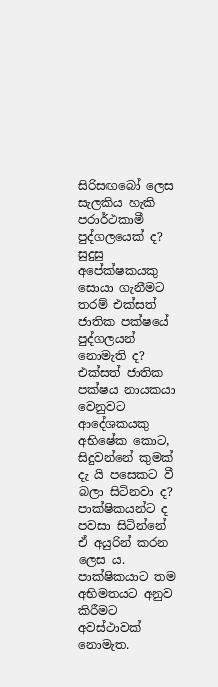සිරිසඟබෝ ලෙස සැලකිය හැකි පරාර්ථකාමී පුද්ගලයෙක් ද? සුදුසු අපේක්ෂකයකු සොයා ගැනීමට තරම් එක්සත් ජාතික පක්ෂයේ පුද්ගලයන් නොමැති ද? එක්සත් ජාතික පක්ෂය නායකයා වෙනුවට ආදේශකයකු අභිෂේක කොට, සිදුවන්නේ කුමක් දැ යි පසෙකට වී බලා සිටිනවා ද? පාක්ෂිකයන්ට ද පවසා සිටින්නේ ඒ අයුරින් කරන ලෙස ය. පාක්ෂිකයාට තම අභිමතයට අනුව කිරීමට අවස්ථාවක් නොමැත.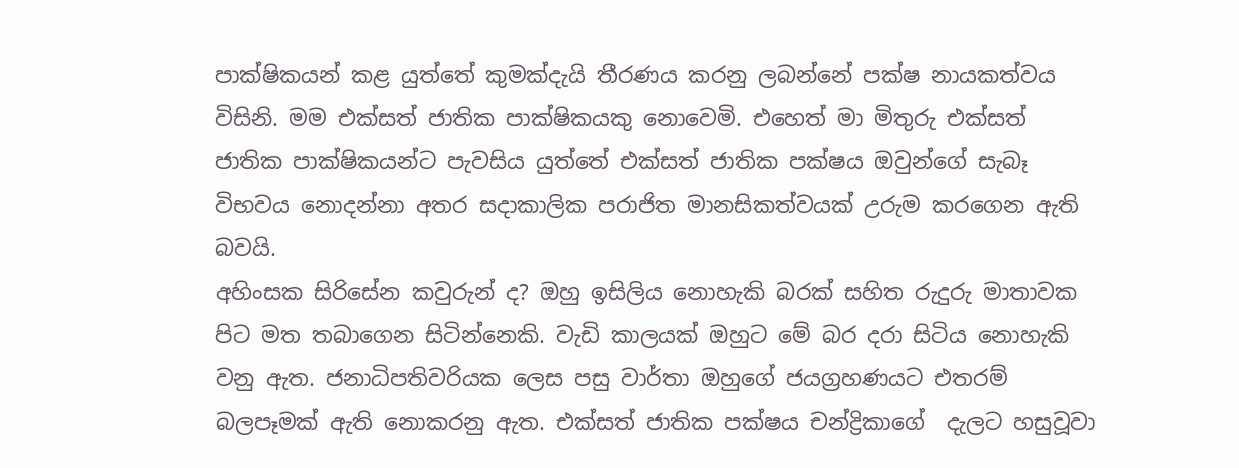පාක්ෂිකයන් කළ යුත්තේ කුමක්දැයි තීරණය කරනු ලබන්නේ පක්ෂ නායකත්වය විසිනි. මම එක්සත් ජාතික පාක්ෂිකයකු නොවෙමි. එහෙත් මා මිතුරු එක්සත් ජාතික පාක්ෂිකයන්ට පැවසිය යුත්තේ එක්සත් ජාතික පක්ෂය ඔවුන්ගේ සැබෑ විභවය නොදන්නා අතර සදාකාලික පරාජිත මානසිකත්වයක් උරුම කරගෙන ඇති බවයි.
අහිංසක සිරිසේන කවුරුන් ද? ඔහු ඉසිලිය නොහැකි බරක් සහිත රුදුරු මාතාවක පිට මත තබාගෙන සිටින්නෙකි. වැඩි කාලයක් ඔහුට මේ බර දරා සිටිය නොහැකි වනු ඇත. ජනාධිපතිවරියක ලෙස පසු වාර්තා ඔහුගේ ජයග්‍රහණයට එතරම් බලපෑමක් ඇති නොකරනු ඇත. එක්සත් ජාතික පක්ෂය චන්ද්‍රිකාගේ  දැලට හසුවූවා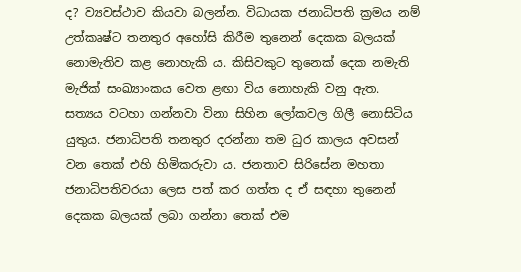ද? ව්‍යවස්ථාව කියවා බලන්න. විධායක ජනාධිපති ක්‍රමය නම් උත්කෘෂ්ට තනතුර අහෝසි කිරීම තුනෙන් දෙකක බලයක් නොමැතිව කළ නොහැකි ය. කිසිවකුට තුනෙක් දෙක නමැති මැජික් සංඛ්‍යාංකය වෙත ළඟා විය නොහැකි වනු ඇත. සත්‍යය වටහා ගන්නවා විනා සිහින ලෝකවල ගිලී නොසිටිය යුතුය. ජනාධිපති තනතුර දරන්නා තම ධුර කාලය අවසන් වන තෙක් එහි හිමිකරුවා ය. ජනතාව සිරිසේන මහතා ජනාධිපතිවරයා ලෙස පත් කර ගත්ත ද ඒ සඳහා තුනෙන් දෙකක බලයක් ලබා ගන්නා තෙක් එම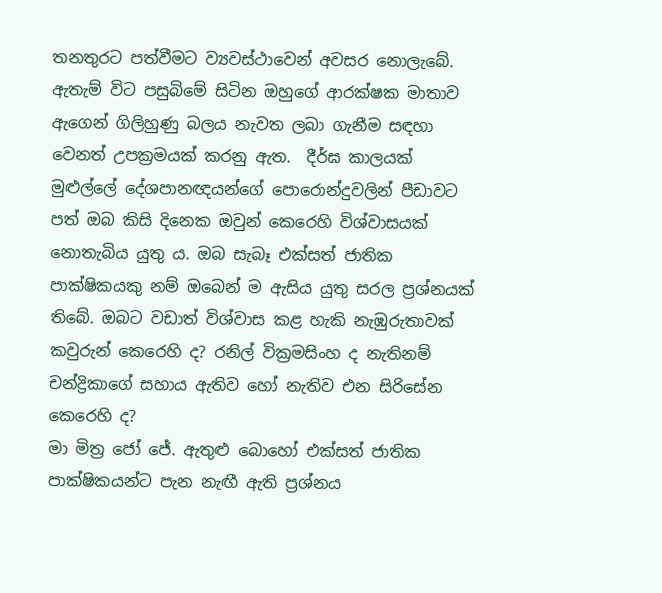තනතුරට පත්වීමට ව්‍යවස්ථාවෙන් අවසර නොලැබේ. ඇතැම් විට පසුබිමේ සිටින ඔහුගේ ආරක්ෂක මාතාව ඇගෙන් ගිලිහුණු බලය නැවත ලබා ගැනීම සඳහා වෙනත් උපක්‍රමයක් කරනු ඇත.  දීර්ඝ කාලයක් මුළුල්ලේ දේශපානඥයන්ගේ පොරොන්දුවලින් පීඩාවට පත් ඔබ කිසි දිනෙක ඔවුන් කෙරෙහි විශ්වාසයක් නොතැබිය යුතු ය. ඔබ සැබෑ එක්සත් ජාතික පාක්ෂිකයකු නම් ඔබෙන් ම ඇසිය යුතු සරල ප්‍රශ්නයක් තිබේ. ඔබට වඩාත් විශ්වාස කළ හැකි නැඹුරුතාවක් කවුරුන් කෙරෙහි ද? රනිල් වික්‍රමසිංහ ද නැතිනම් චන්ද්‍රිකාගේ සහාය ඇතිව හෝ නැතිව එන සිරිසේන කෙරෙහි ද?
මා මිත්‍ර ජෝ ජේ. ඇතුළු බොහෝ එක්සත් ජාතික පාක්ෂිකයන්ට පැන නැඟී ඇති ප්‍රශ්නය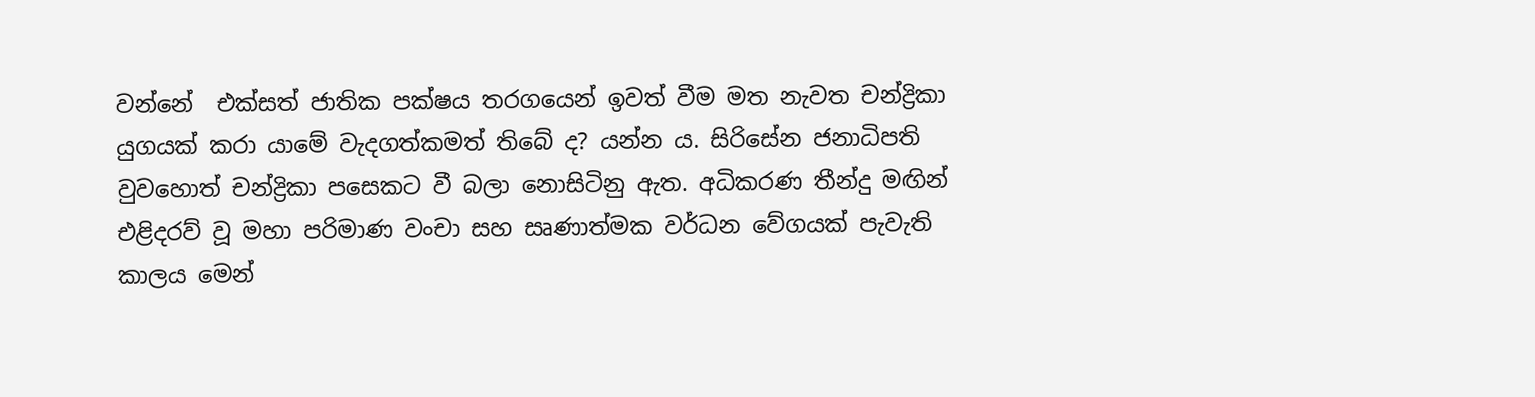වන්නේ  එක්සත් ජාතික පක්ෂය තරගයෙන් ඉවත් වීම මත නැවත චන්ද්‍රිකා යුගයක් කරා යාමේ වැදගත්කමත් තිබේ ද? යන්න ය. සිරිසේන ජනාධිපති වුවහොත් චන්ද්‍රිකා පසෙකට වී බලා නොසිටිනු ඇත. අධිකරණ තීන්දු මඟින් එළිදරව් වූ මහා පරිමාණ වංචා සහ සෘණාත්මක වර්ධන වේගයක් පැවැති කාලය මෙන්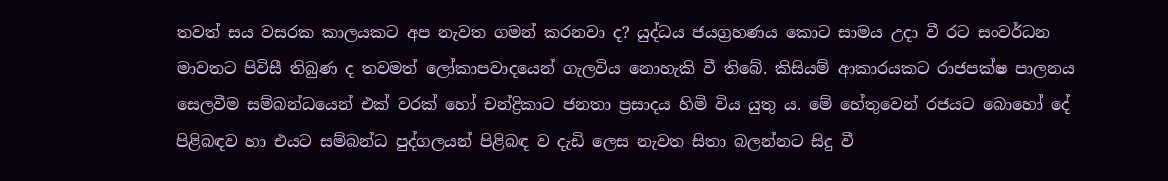තවත් සය වසරක කාලයකට අප නැවත ගමන් කරනවා ද? යුද්ධය ජයග්‍රහණය කොට සාමය උදා වී රට සංවර්ධන මාවතට පිවිසී තිබුණ ද තවමත් ලෝකාපවාදයෙන් ගැලවිය නොහැකි වී තිබේ. කිසියම් ආකාරයකට රාජපක්ෂ පාලනය සෙලවීම සම්බන්ධයෙන් එක් වරක් හෝ චන්ද්‍රිකාට ජනතා ප්‍රසාදය හිමි විය යුතු ය. මේ හේතුවෙන් රජයට බොහෝ දේ පිළිබඳව හා එයට සම්බන්ධ පුද්ගලයන් පිළිබඳ ව දැඩි ලෙස නැවත සිතා බලන්නට සිදු වී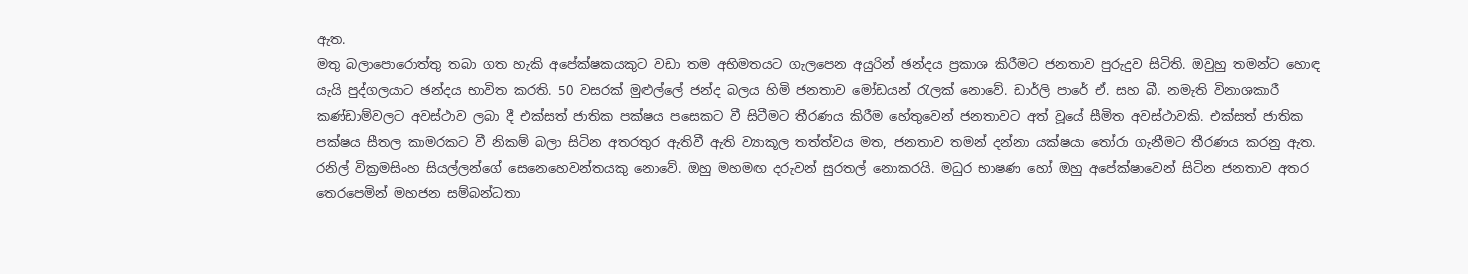ඇත.
මතු බලාපොරොත්තු තබා ගත හැකි අපේක්ෂකයකුට වඩා තම අභිමතයට ගැලපෙන අයුරින් ඡන්දය ප්‍රකාශ කිරීමට ජනතාව පුරුදුව සිටිති. ඔවුහු තමන්ට හොඳ යැයි පුද්ගලයාට ඡන්දය භාවිත කරති. 50 වසරක් මුළුල්ලේ ජන්ද බලය හිමි ජනතාව මෝඩයන් රැලක් නොවේ. ඩාර්ලි පාරේ ඒ. සහ බී. නමැති විනාශකාරී කණ්ඩාම්වලට අවස්ථාව ලබා දී එක්සත් ජාතික පක්ෂය පසෙකට වී සිටීමට තීරණය කිරීම හේතුවෙන් ජනතාවට අත් වූයේ සීමිත අවස්ථාවකි. එක්සත් ජාතික පක්ෂය සීතල කාමරකට වී නිකම් බලා සිටින අතරතුර ඇතිවී ඇති ව්‍යාකූල තත්ත්වය මත, ජනතාව තමන් දන්නා යක්ෂයා තෝරා ගැනීමට තීරණය කරනු ඇත.
රනිල් වික්‍රමසිංහ සියල්ලන්ගේ සෙනෙහෙවන්තයකු නොවේ. ඔහු මහමඟ දරුවන් සුරතල් නොකරයි. මධුර භාෂණ හෝ ඔහු අපේක්ෂාවෙන් සිටින ජනතාව අතර තෙරපෙමින් මහජන සම්බන්ධතා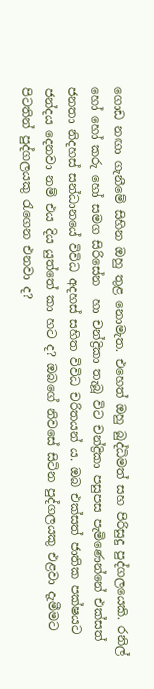ගොඩ නඟා ගැනීමේ සිහින ඔහු තුළ නොමැත. එහෙත් ඔහු බුද්ධිමත් සහ පිරිසුදු පුද්ගලයෙකි. රනිල් හෝ හෝ කරු හෝ සමග සිරිසේන  හා චන්ද්‍රිකා තැබූ විට චන්ද්‍රිකා පසුපස පැමිණෙන්නේ එක්සත් ජනතා නිදහස් සන්ධානයේ විවිධ අදහස් සහිත විවිධ චරිතයන් ය. ඔබ එක්සත් ජාතික පක්ෂයට ජන්දය දෙනවා නම් එය දිය යුත්තේ කා හට ද? ඔබගේ නිවසේ සිටින පුද්ගලයකු එළවා දැමීමට පිටතින් පුද්ගලයකු රැගෙන එනවා ද?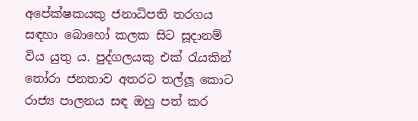අපේක්ෂකයකු ජනාධිපති තරගය සඳහා බොහෝ කලක සිට සූදානම් විය යුතු ය. පුද්ගලයකු එක් රැයකින් තෝරා ජනතාව අතරට තල්ලූ කොට රාජ්‍ය පාලනය සඳ ඔහු පත් කර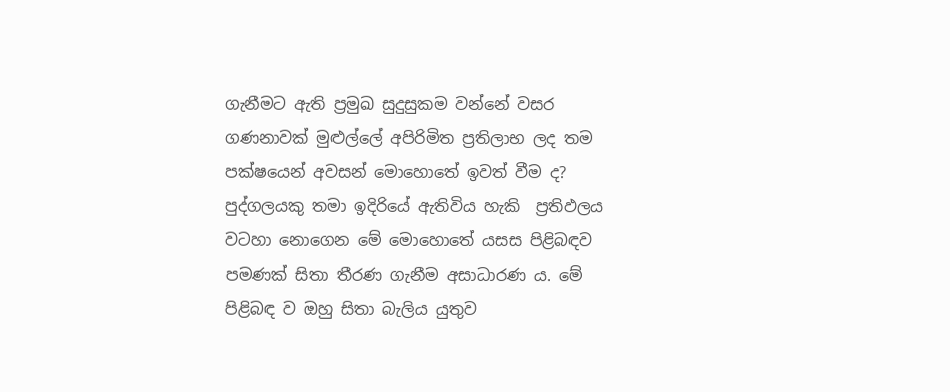ගැනීමට ඇති ප්‍රමුඛ සුදුසුකම වන්නේ වසර ගණනාවක් මුළුල්ලේ අපිරිමිත ප්‍රතිලාභ ලද තම පක්ෂයෙන් අවසන් මොහොතේ ඉවත් වීම ද?  පුද්ගලයකු තමා ඉදිරියේ ඇතිවිය හැකි  ප්‍රතිඵලය වටහා නොගෙන මේ මොහොතේ යසස පිළිබඳව පමණක් සිතා තීරණ ගැනීම අසාධාරණ ය. මේ පිළිබඳ ව ඔහු සිතා බැලිය යුතුව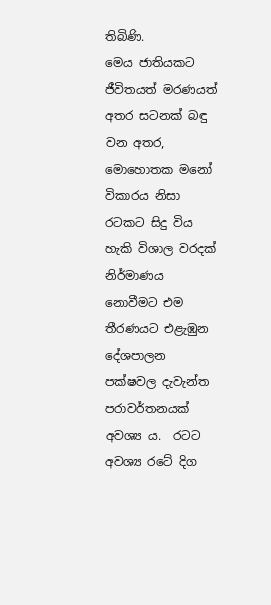තිබිණි.
මෙය ජාතියකට ජීවිතයත් මරණයත් අතර සටනක් බඳු වන අතර, මොහොතක මනෝ විකාරය නිසා රටකට සිදු විය හැකි විශාල වරදක් නිර්මාණය නොවීමට එම තීරණයට එළැඹුන දේශපාලන පක්ෂවල දැවැන්ත පරාවර්තනයක් අවශ්‍ය ය.  රටට අවශ්‍ය රටේ දිග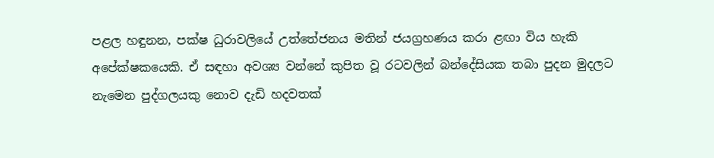පළල හඳුනන, පක්ෂ ධුරාවලියේ උත්තේජනය මතින් ජයග්‍රහණය කරා ළඟා විය හැකි අපේක්ෂකයෙකි. ඒ සඳහා අවශ්‍ය වන්නේ කුපිත වූ රටවලින් බන්දේසියක තබා පුදන මුදලට නැමෙන පුද්ගලයකු නොව දැඩි හදවතක්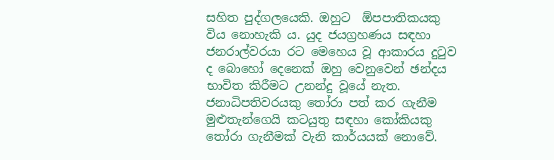සහිත පුද්ගලයෙකි. ඔහුට  ඕපපාතිකයකු විය නොහැකි ය. යුද ජයග්‍රහණය සඳහා ජනරාල්වරයා රට මෙහෙය වූ ආකාරය දුටුව ද බොහෝ දෙනෙක් ඔහු වෙනුවෙන් ඡන්දය භාවිත කිරීමට උනන්දු වූයේ නැත.  ජනාධිපතිවරයකු තෝරා පත් කර ගැනීම මුළුතැන්ගෙයි කටයුතු සඳහා කෝකියකු තෝරා ගැනීමක් වැනි කාර්යයක් නොවේ.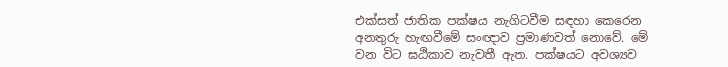එක්සත් ජාතික පක්ෂය නැගිටවීම සඳහා කෙරෙන අනතුරු හැඟවීමේ සංඥාව ප්‍රමාණවත් නොවේ. මේ වන විට ඝඨිකාව නැවතී ඇත. පක්ෂයට අවශ්‍යව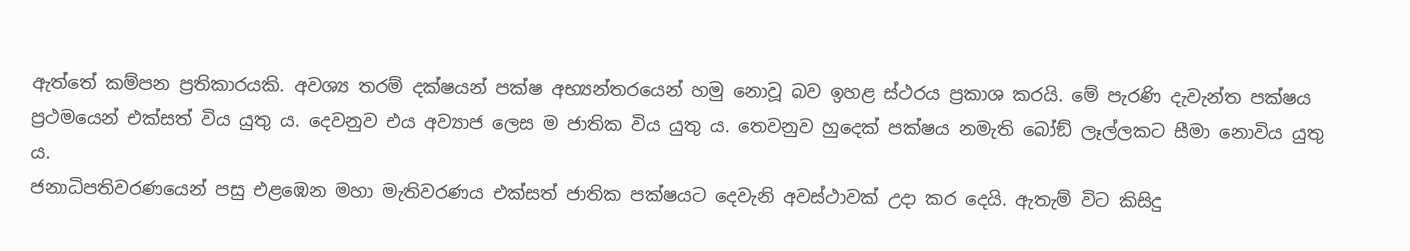ඇත්තේ කම්පන ප්‍රතිකාරයකි. අවශ්‍ය තරම් දක්ෂයන් පක්ෂ අභ්‍යන්තරයෙන් හමු නොවූ බව ඉහළ ස්ථරය ප්‍රකාශ කරයි. මේ පැරණි දැවැන්ත පක්ෂය ප්‍රථමයෙන් එක්සත් විය යුතු ය. දෙවනුව එය අව්‍යාජ ලෙස ම ජාතික විය යුතු ය. තෙවනුව හුදෙක් පක්ෂය නමැති බෝඞ් ලෑල්ලකට සීමා නොවිය යුතු ය.
ජනාධිපතිවරණයෙන් පසු එළඹෙන මහා මැතිවරණය එක්සත් ජාතික පක්ෂයට දෙවැනි අවස්ථාවක් උදා කර දෙයි. ඇතැම් විට කිසිදු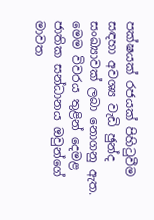පක්ෂයක් රජයක් පිහිටුවීම සඳහා අවශ්‍ය වැඩි ඡුන්ද සංඛ්‍යාවක් ලබා නොගනු ඇත. මෙම විවරය තුළින් දෙමළ ජාතික සන්ධානය ඔවුන්ගේ මාවත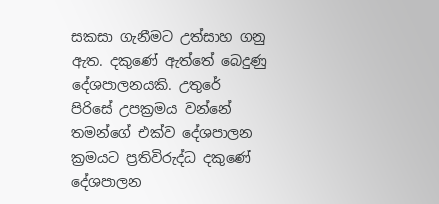සකසා ගැනීමට උත්සාහ ගනු ඇත. දකුණේ ඇත්තේ බෙදුණු දේශපාලනයකි. උතුරේ පිරිසේ උපක්‍රමය වන්නේ තමන්ගේ එක්ව දේශපාලන ක්‍රමයට ප්‍රතිවිරුද්ධ දකුණේ දේශපාලන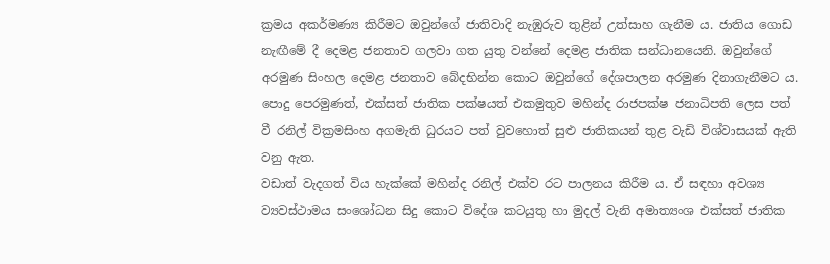ක්‍රමය අකර්මණ්‍ය කිරීමට ඔවුන්ගේ ජාතිවාදි නැඹුරුව තුළින් උත්සාහ ගැනීම ය. ජාතිය ගොඩ නැඟීමේ දී දෙමළ ජනතාව ගලවා ගත යුතු වන්නේ දෙමළ ජාතික සන්ධානයෙනි. ඔවුන්ගේ අරමුණ සිංහල දෙමළ ජනතාව බේදභින්න කොට ඔවුන්ගේ දේශපාලන අරමුණ දිනාගැනීමට ය. පොදු පෙරමුණත්, එක්සත් ජාතික පක්ෂයත් එකමුතුව මහින්ද රාජපක්ෂ ජනාධිපති ලෙස පත් වී රනිල් වික්‍රමසිංහ අගමැති ධුරයට පත් වුවහොත් සුළු ජාතිකයන් තුළ වැඩි විශ්වාසයක් ඇති වනු ඇත.
වඩාත් වැදගත් විය හැක්කේ මහින්ද රනිල් එක්ව රට පාලනය කිරීම ය. ඒ සඳහා අවශ්‍ය ව්‍යවස්ථාමය සංශෝධන සිදු කොට විදේශ කටයුතු හා මුදල් වැනි අමාත්‍යංශ එක්සත් ජාතික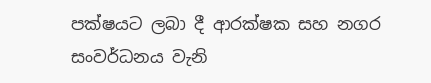පක්ෂයට ලබා දී ආරක්ෂක සහ නගර සංවර්ධනය වැනි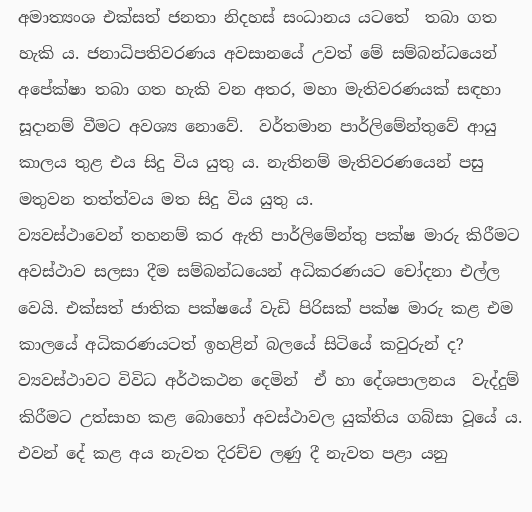අමාත්‍යංශ එක්සත් ජනතා නිදහස් සංධානය යටතේ  තබා ගත හැකි ය. ජනාධිපතිවරණය අවසානයේ උවත් මේ සම්බන්ධයෙන් අපේක්ෂා තබා ගත හැකි වන අතර, මහා මැතිවරණයක් සඳහා සූදානම් වීමට අවශ්‍ය නොවේ.  වර්තමාන පාර්ලිමේන්තුවේ ආයු කාලය තුළ එය සිදු විය යුතු ය. නැතිනම් මැතිවරණයෙන් පසු මතුවන තත්ත්වය මත සිදු විය යුතු ය.
ව්‍යවස්ථාවෙන් තහනම් කර ඇති පාර්ලිමේන්තු පක්ෂ මාරු කිරීමට අවස්ථාව සලසා දීම සම්බන්ධයෙන් අධිකරණයට චෝදනා එල්ල වෙයි. එක්සත් ජාතික පක්ෂයේ වැඩි පිරිසක් පක්ෂ මාරු කළ එම කාලයේ අධිකරණයටත් ඉහළින් බලයේ සිටියේ කවුරුන් ද? ව්‍යවස්ථාවට විවිධ අර්ථකථන දෙමින්  ඒ හා දේශපාලනය  වැද්දුම් කිරීමට උත්සාහ කළ බොහෝ අවස්ථාවල යුක්තිය ගබ්සා වූයේ ය. එවන් දේ කළ අය නැවත දිරච්ච ලණු දී නැවත පළා යනු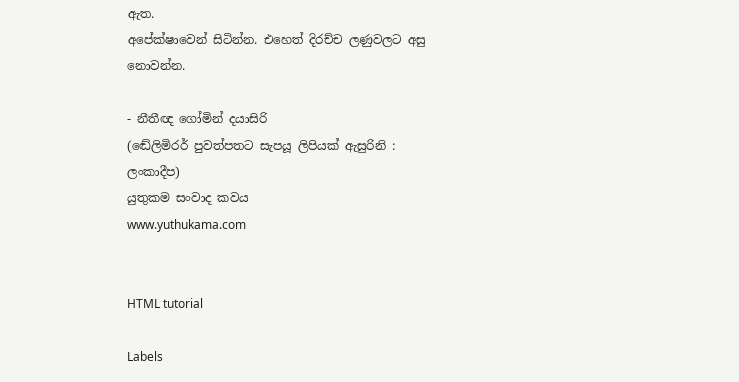ඇත.
අපේක්ෂාවෙන් සිටින්න. එහෙත් දිරච්ච ලණුවලට අසු නොවන්න.

- නීතීඥ ගෝමින් දයාසිරි
(ඬේලිමිරර් පුවත්පතට සැපයූ ලිපියක් ඇසුරිනි : ලංකාදීප)
යුතුකම සංවාද කවය
www.yuthukama.com


HTML tutorial

Labels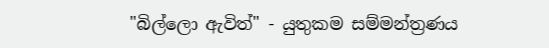"බිල්ලො ඇවිත්" - යුතුකම සම්මන්ත්‍රණය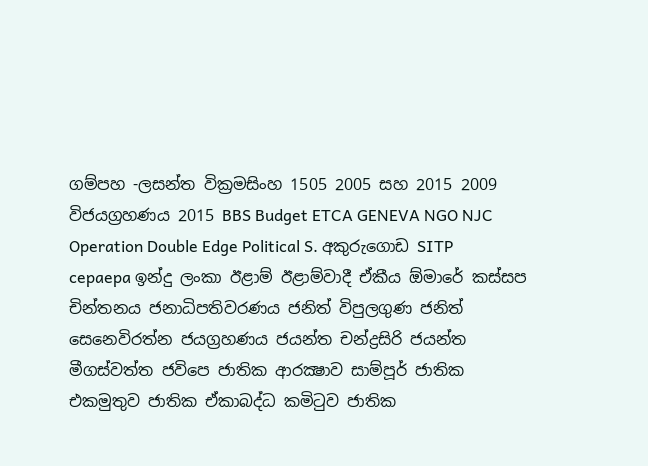ගම්පහ -ලසන්ත වික්‍රමසිංහ 1505 2005 සහ 2015 2009 විජයග්‍රහණය 2015 BBS Budget ETCA GENEVA NGO NJC Operation Double Edge Political S. අකුරුගොඩ SITP cepaepa ඉන්දු ලංකා ඊළාම් ඊළාම්වාදී ඒකීය ඕමාරේ කස්‌සප චින්තනය ජනාධිපතිවරණය ජනිත් විපුලගුණ ජනිත් සෙනෙවිරත්න ජයග්‍රහණය ජයන්ත චන්ද්‍රසිරි ජයන්ත මීගස්වත්ත ජවිපෙ ජාතික ආරක්‍ෂාව සාම්පූර් ජාතික එකමුතුව ජාතික ඒකාබද්ධ කමිටුව ජාතික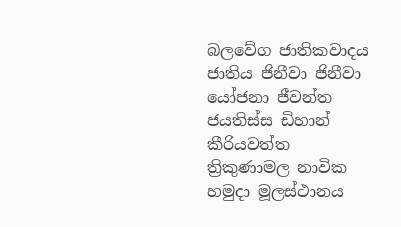බලවේග ජාතිකවාදය ජාතිය ජිනීවා ජිනීවා යෝජනා ජීවන්ත ජයතිස්ස ඩිහාන් කීරියවත්ත ත්‍රිකුණාමල නාවික හමුදා මූලස්‌ථානය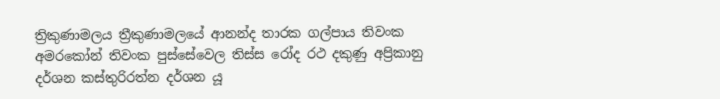ත්‍රිකුණාමලය ත්‍රීකුණාමලයේ ආනන්ද තාරක ගල්පාය තිවංක අමරකෝන් තිවංක පුස්සේවෙල තිස්‌ස රෝද රථ දකුණු අප්‍රිකානු දර්ශන කස්තුරිරත්න දර්ශන යූ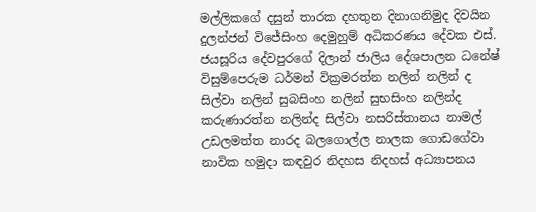මල්ලිකගේ දසුන් තාරක දහතුන දිනාගනිමුද දිවයින දුලන්ජන් විජේසිංහ දෙමුහුම් අධිකරණය දේවක එස්. ජයසූරිය දේවපුරගේ දිලාන් ජාලිය දේශපාලන ධනේෂ් විසුම්පෙරුම ධර්මන් වික්‍රමරත්න නලින් නලින් ද සිල්වා නලින් සුබසිංහ නලින් සුභසිංහ නලින්ද කරුණාරත්න නලින්ද සිල්වා නසරිස්‌තානය නාමල් උඩලමත්ත නාරද බලගොල්ල නාලක ගොඩගේවා නාවික හමුදා කඳවුර නිදහස නිදහස් අධ්‍යාපනය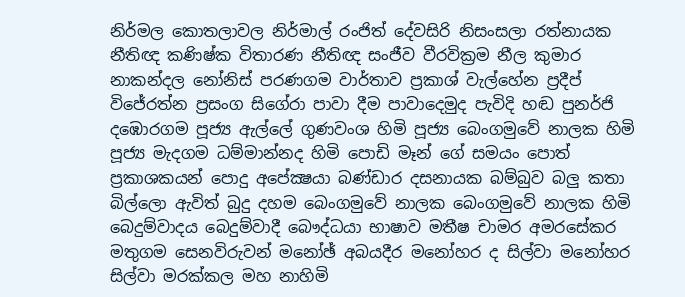නිර්මල කොතලාවල නිර්මාල් රංජිත් දේවසිරි නිසංසලා රත්නායක නීතිඥ කණිෂ්ක විතාරණ නීතිඥ සංජීව වීරවික්‍රම නීල කුමාර නාකන්දල නෝනිස් පරණගම වාර්තාව ප්‍රකාශ් වැල්හේන ප්‍රදීප් විජේරත්න ප්‍රසංග සිගේරා පාවා දීම පාවාදෙමුද පැවිදි හඬ පුනර්ජි දඹොරගම පූජ්‍ය ඇල්ලේ ගුණවංශ හිමි පූජ්‍ය බෙංගමුවේ නාලක හිමි පූජ්‍ය මැදගම ධම්මාන්නද හිමි පොඩි මෑන් ගේ සමයං පොත් ප්‍රකාශකයන් පොදු අපේක්‍ෂයා බණ්ඩාර දසනායක බම්බුව බලු කතා බිල්ලො ඇවිත් බුදු දහම බෙංගමුවේ නාලක බෙංගමුවේ නාලක හිමි බෙදුම්වාදය බෙදුම්වාදී බෞද්ධයා භාෂාව මතීෂ චාමර අමරසේකර මතුගම සෙනවිරුවන් මනෝඡ් අබයදීර මනෝහර ද සිල්වා මනෝහර සිල්වා මරක්කල මහ නාහිමි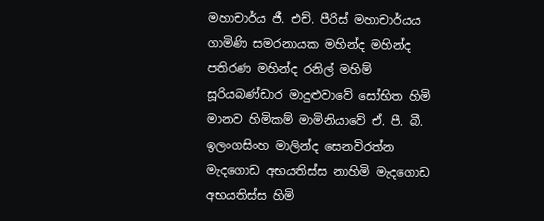මහාචාර්ය ජී. එච්. පීරිස් මහාචාර්යය ගාමිණි සමරනායක මහින්ද මහින්ද පතිරණ මහින්ද රනිල් මහිම් සූරියබණ්ඩාර මාදුළුවාවේ සෝභිත හිමි මානව හිමිකම් මාමිනියාවේ ඒ. පී. බී. ඉලංගසිංහ මාලින්ද සෙනවිරත්න මැදගොඩ අභයතිස්ස නාහිමි මැදගොඩ අභයතිස්ස හිමි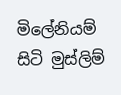මිලේනියම් සිටි මුස්‌ලිම්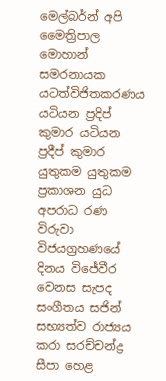මෙල්බර්න් අපි මෛත්‍රිපාල මොහාන් සමරනායක යටත්විජිතකරණය යටියන ප්‍රදිප් කුමාර යටියන ප්‍රදීප් කුමාර යුතුකම යුතුකම ප්‍රකාශන යුධ අපරාධ රණ විරුවා විජයග්‍රහණයේ දිනය විජේවීර වෙනස සැපද සංගීතය සජින් සභ්‍යත්ව රාජ්‍යය කරා සරච්චන්ද්‍ර සීපා හෙළ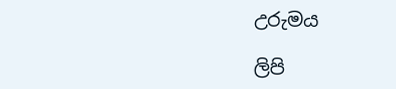උරුමය

ලිපි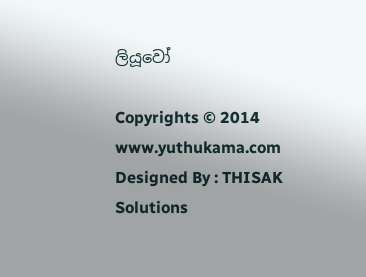ලියූවෝ

Copyrights © 2014 www.yuthukama.com Designed By : THISAK Solutions